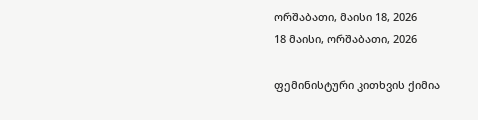ორშაბათი, მაისი 18, 2026
18 მაისი, ორშაბათი, 2026

ფემინისტური კითხვის ქიმია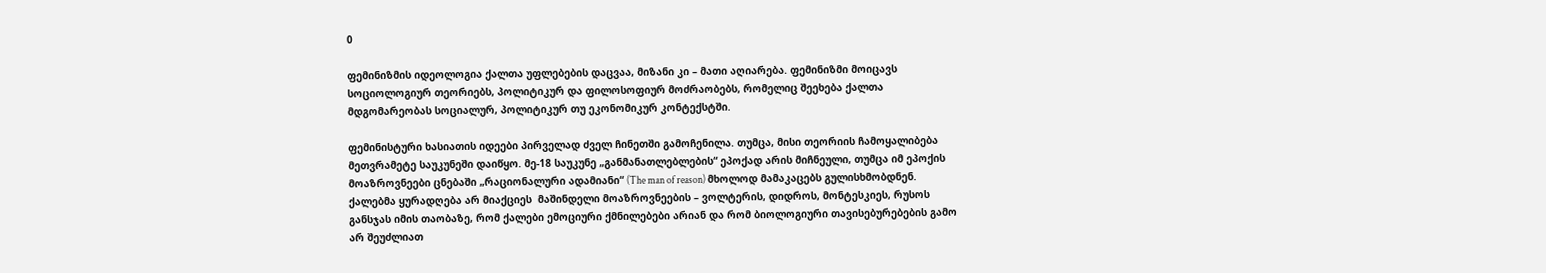0

ფემინიზმის იდეოლოგია ქალთა უფლებების დაცვაა, მიზანი კი – მათი აღიარება. ფემინიზმი მოიცავს სოციოლოგიურ თეორიებს, პოლიტიკურ და ფილოსოფიურ მოძრაობებს, რომელიც შეეხება ქალთა მდგომარეობას სოციალურ, პოლიტიკურ თუ ეკონომიკურ კონტექსტში.

ფემინისტური ხასიათის იდეები პირველად ძველ ჩინეთში გამოჩენილა. თუმცა, მისი თეორიის ჩამოყალიბება მეთვრამეტე საუკუნეში დაიწყო. მე-18 საუკუნე „განმანათლებლების“ ეპოქად არის მიჩნეული, თუმცა იმ ეპოქის მოაზროვნეები ცნებაში „რაციონალური ადამიანი“ (The man of reason) მხოლოდ მამაკაცებს გულისხმობდნენ. ქალებმა ყურადღება არ მიაქციეს  მაშინდელი მოაზროვნეების – ვოლტერის, დიდროს, მონტესკიეს, რუსოს განსჯას იმის თაობაზე, რომ ქალები ემოციური ქმნილებები არიან და რომ ბიოლოგიური თავისებურებების გამო არ შეუძლიათ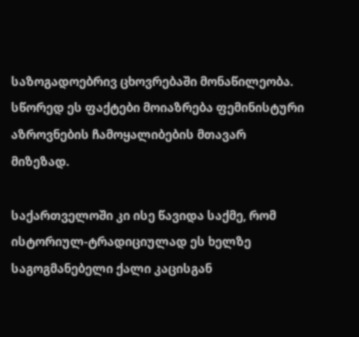საზოგადოებრივ ცხოვრებაში მონაწილეობა. სწორედ ეს ფაქტები მოიაზრება ფემინისტური აზროვნების ჩამოყალიბების მთავარ მიზეზად.

საქართველოში კი ისე წავიდა საქმე, რომ ისტორიულ-ტრადიციულად ეს ხელზე საგოგმანებელი ქალი კაცისგან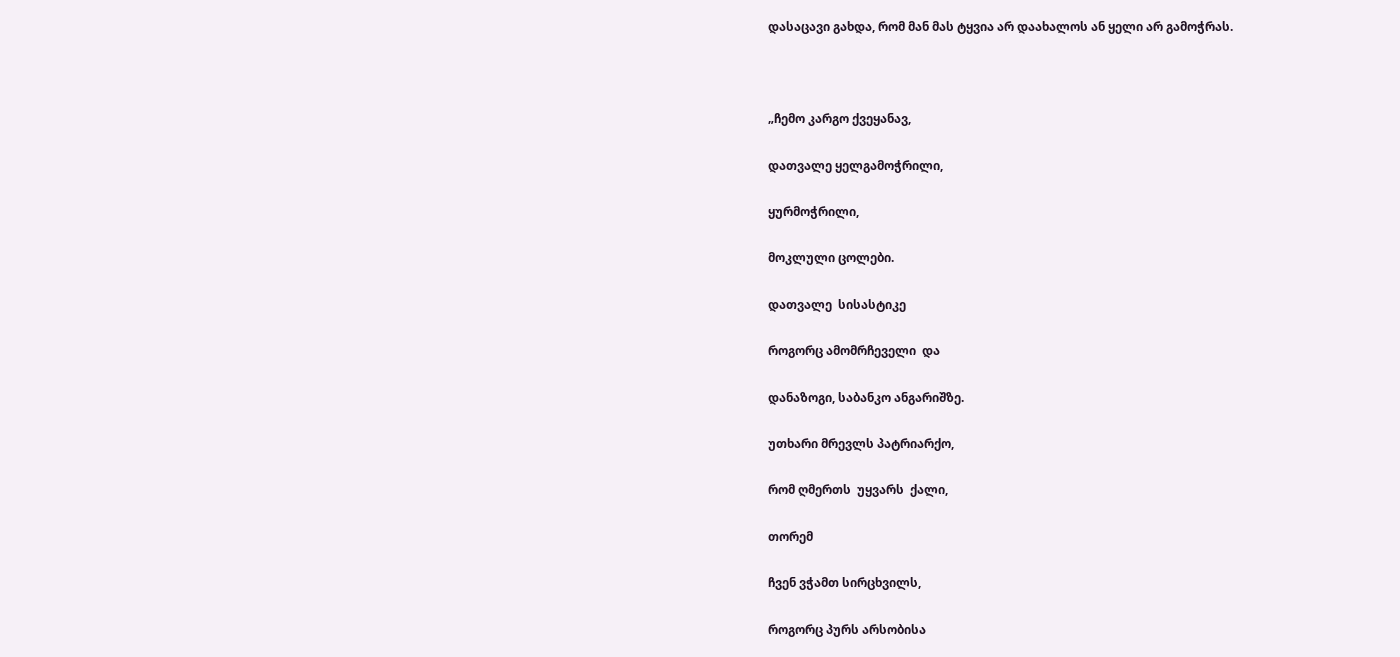დასაცავი გახდა, რომ მან მას ტყვია არ დაახალოს ან ყელი არ გამოჭრას.



„ჩემო კარგო ქვეყანავ,

დათვალე ყელგამოჭრილი,

ყურმოჭრილი,

მოკლული ცოლები.

დათვალე  სისასტიკე

როგორც ამომრჩეველი  და

დანაზოგი, საბანკო ანგარიშზე.

უთხარი მრევლს პატრიარქო,

რომ ღმერთს  უყვარს  ქალი,

თორემ

ჩვენ ვჭამთ სირცხვილს,

როგორც პურს არსობისა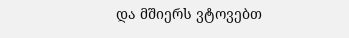და მშიერს ვტოვებთ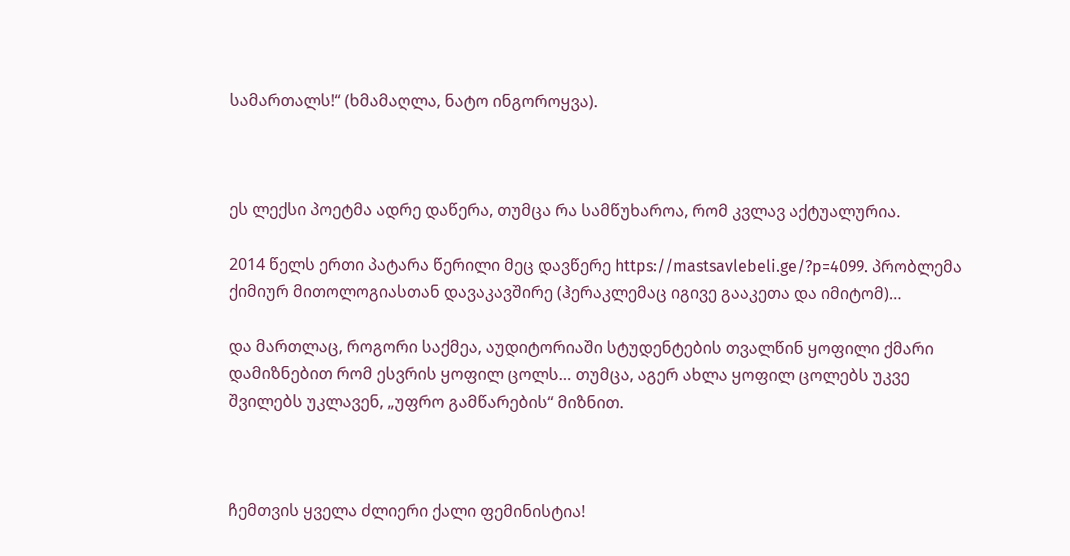სამართალს!“ (ხმამაღლა, ნატო ინგოროყვა).



ეს ლექსი პოეტმა ადრე დაწერა, თუმცა რა სამწუხაროა, რომ კვლავ აქტუალურია.

2014 წელს ერთი პატარა წერილი მეც დავწერე https://mastsavlebeli.ge/?p=4099. პრობლემა ქიმიურ მითოლოგიასთან დავაკავშირე (ჰერაკლემაც იგივე გააკეთა და იმიტომ)…

და მართლაც, როგორი საქმეა, აუდიტორიაში სტუდენტების თვალწინ ყოფილი ქმარი დამიზნებით რომ ესვრის ყოფილ ცოლს… თუმცა, აგერ ახლა ყოფილ ცოლებს უკვე შვილებს უკლავენ, „უფრო გამწარების“ მიზნით.



ჩემთვის ყველა ძლიერი ქალი ფემინისტია!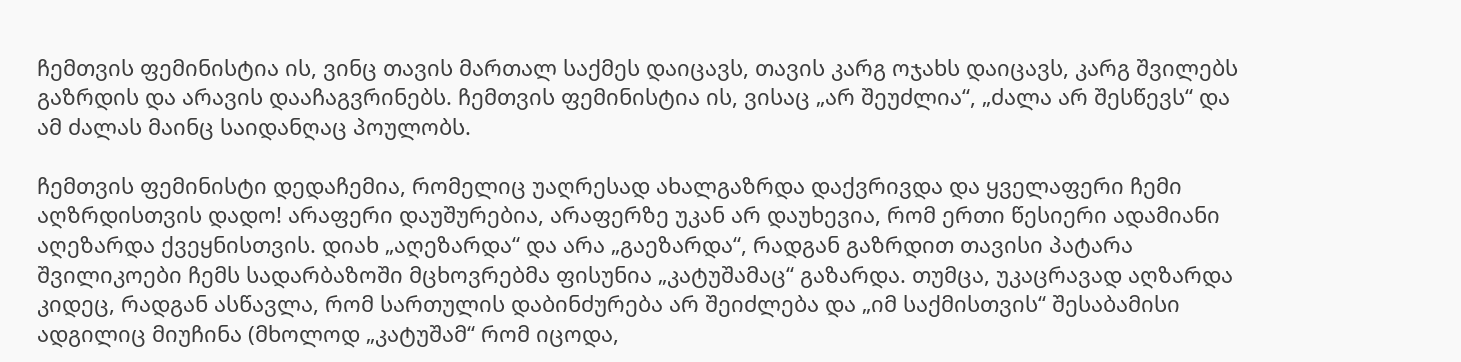ჩემთვის ფემინისტია ის, ვინც თავის მართალ საქმეს დაიცავს, თავის კარგ ოჯახს დაიცავს, კარგ შვილებს გაზრდის და არავის დააჩაგვრინებს. ჩემთვის ფემინისტია ის, ვისაც „არ შეუძლია“, „ძალა არ შესწევს“ და ამ ძალას მაინც საიდანღაც პოულობს.

ჩემთვის ფემინისტი დედაჩემია, რომელიც უაღრესად ახალგაზრდა დაქვრივდა და ყველაფერი ჩემი აღზრდისთვის დადო! არაფერი დაუშურებია, არაფერზე უკან არ დაუხევია, რომ ერთი წესიერი ადამიანი აღეზარდა ქვეყნისთვის. დიახ „აღეზარდა“ და არა „გაეზარდა“, რადგან გაზრდით თავისი პატარა შვილიკოები ჩემს სადარბაზოში მცხოვრებმა ფისუნია „კატუშამაც“ გაზარდა. თუმცა, უკაცრავად აღზარდა კიდეც, რადგან ასწავლა, რომ სართულის დაბინძურება არ შეიძლება და „იმ საქმისთვის“ შესაბამისი ადგილიც მიუჩინა (მხოლოდ „კატუშამ“ რომ იცოდა,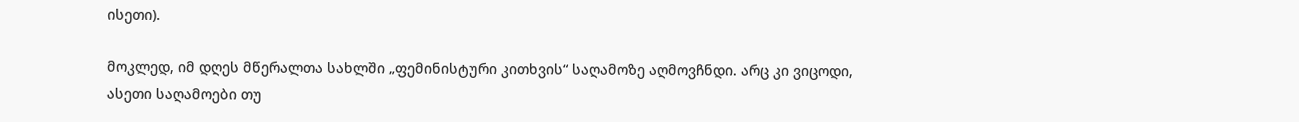ისეთი).

მოკლედ, იმ დღეს მწერალთა სახლში „ფემინისტური კითხვის“ საღამოზე აღმოვჩნდი. არც კი ვიცოდი, ასეთი საღამოები თუ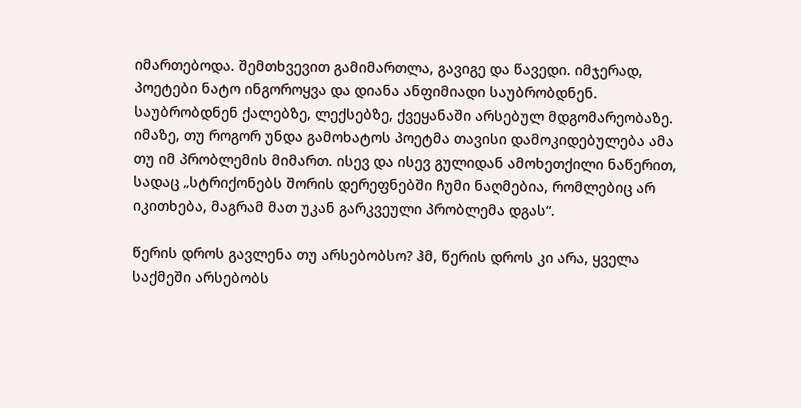იმართებოდა. შემთხვევით გამიმართლა, გავიგე და წავედი. იმჯერად, პოეტები ნატო ინგოროყვა და დიანა ანფიმიადი საუბრობდნენ. საუბრობდნენ ქალებზე, ლექსებზე, ქვეყანაში არსებულ მდგომარეობაზე. იმაზე, თუ როგორ უნდა გამოხატოს პოეტმა თავისი დამოკიდებულება ამა თუ იმ პრობლემის მიმართ. ისევ და ისევ გულიდან ამოხეთქილი ნაწერით, სადაც „სტრიქონებს შორის დერეფნებში ჩუმი ნაღმებია, რომლებიც არ იკითხება, მაგრამ მათ უკან გარკვეული პრობლემა დგას“.

წერის დროს გავლენა თუ არსებობსო? ჰმ, წერის დროს კი არა, ყველა საქმეში არსებობს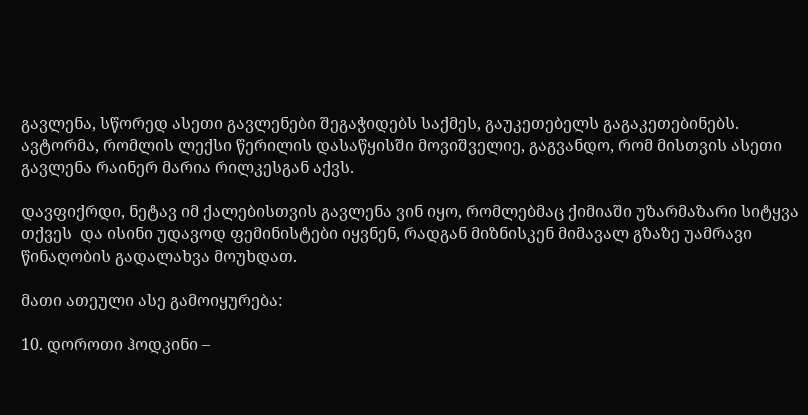გავლენა, სწორედ ასეთი გავლენები შეგაჭიდებს საქმეს, გაუკეთებელს გაგაკეთებინებს. ავტორმა, რომლის ლექსი წერილის დასაწყისში მოვიშველიე, გაგვანდო, რომ მისთვის ასეთი გავლენა რაინერ მარია რილკესგან აქვს.

დავფიქრდი, ნეტავ იმ ქალებისთვის გავლენა ვინ იყო, რომლებმაც ქიმიაში უზარმაზარი სიტყვა თქვეს  და ისინი უდავოდ ფემინისტები იყვნენ, რადგან მიზნისკენ მიმავალ გზაზე უამრავი წინაღობის გადალახვა მოუხდათ.

მათი ათეული ასე გამოიყურება:

10. დოროთი ჰოდკინი –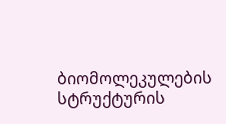ბიომოლეკულების სტრუქტურის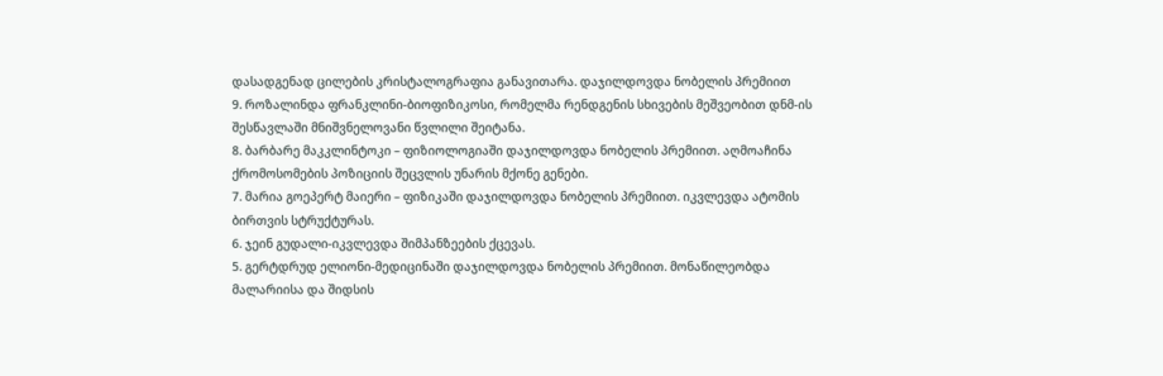დასადგენად ცილების კრისტალოგრაფია განავითარა. დაჯილდოვდა ნობელის პრემიით
9. როზალინდა ფრანკლინი-ბიოფიზიკოსი, რომელმა რენდგენის სხივების მეშვეობით დნმ-ის შესწავლაში მნიშვნელოვანი წვლილი შეიტანა.
8. ბარბარე მაკკლინტოკი – ფიზიოლოგიაში დაჯილდოვდა ნობელის პრემიით. აღმოაჩინა ქრომოსომების პოზიციის შეცვლის უნარის მქონე გენები.
7. მარია გოეპერტ მაიერი – ფიზიკაში დაჯილდოვდა ნობელის პრემიით. იკვლევდა ატომის ბირთვის სტრუქტურას.
6. ჯეინ გუდალი-იკვლევდა შიმპანზეების ქცევას.
5. გერტდრუდ ელიონი-მედიცინაში დაჯილდოვდა ნობელის პრემიით. მონაწილეობდა მალარიისა და შიდსის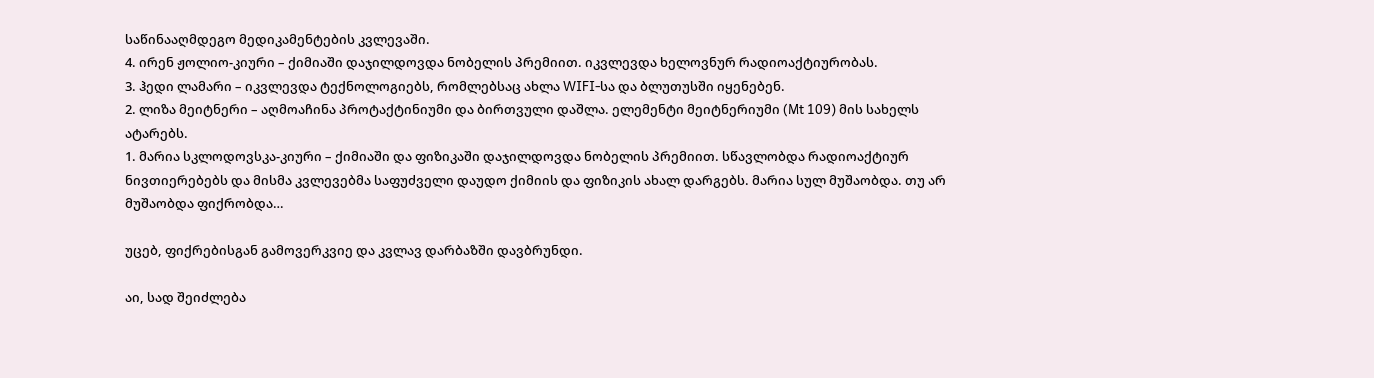საწინააღმდეგო მედიკამენტების კვლევაში.
4. ირენ ჟოლიო-კიური – ქიმიაში დაჯილდოვდა ნობელის პრემიით. იკვლევდა ხელოვნურ რადიოაქტიურობას.
3. ჰედი ლამარი – იკვლევდა ტექნოლოგიებს, რომლებსაც ახლა WIFI-სა და ბლუთუსში იყენებენ.
2. ლიზა მეიტნერი – აღმოაჩინა პროტაქტინიუმი და ბირთვული დაშლა. ელემენტი მეიტნერიუმი (Mt 109) მის სახელს ატარებს.
1. მარია სკლოდოვსკა-კიური – ქიმიაში და ფიზიკაში დაჯილდოვდა ნობელის პრემიით. სწავლობდა რადიოაქტიურ ნივთიერებებს და მისმა კვლევებმა საფუძველი დაუდო ქიმიის და ფიზიკის ახალ დარგებს. მარია სულ მუშაობდა. თუ არ მუშაობდა ფიქრობდა…

უცებ, ფიქრებისგან გამოვერკვიე და კვლავ დარბაზში დავბრუნდი.

აი, სად შეიძლება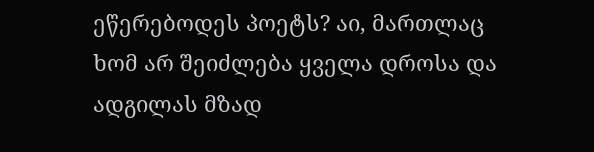ეწერებოდეს პოეტს? აი, მართლაც ხომ არ შეიძლება ყველა დროსა და ადგილას მზად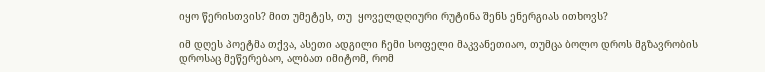იყო წერისთვის? მით უმეტეს, თუ  ყოველდღიური რუტინა შენს ენერგიას ითხოვს?

იმ დღეს პოეტმა თქვა, ასეთი ადგილი ჩემი სოფელი მაკვანეთიაო, თუმცა ბოლო დროს მგზავრობის დროსაც მეწერებაო, ალბათ იმიტომ, რომ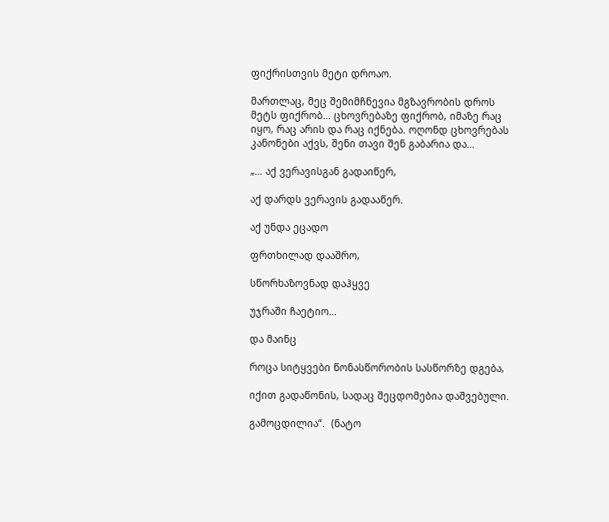ფიქრისთვის მეტი დროაო.

მართლაც, მეც შემიმჩნევია მგზავრობის დროს მეტს ფიქრობ… ცხოვრებაზე ფიქრობ, იმაზე რაც იყო, რაც არის და რაც იქნება. ოღონდ ცხოვრებას კანონები აქვს, შენი თავი შენ გაბარია და…

„… აქ ვერავისგან გადაიწერ,

აქ დარდს ვერავის გადააწერ.

აქ უნდა ეცადო

ფრთხილად დააშრო,

სწორხაზოვნად დაჰყვე

უჯრაში ჩაეტიო…

და მაინც

როცა სიტყვები წონასწორობის სასწორზე დგება,

იქით გადაწონის, სადაც შეცდომებია დაშვებული.

გამოცდილია“.  (ნატო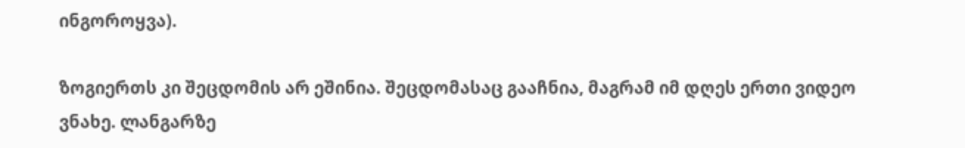ინგოროყვა).

ზოგიერთს კი შეცდომის არ ეშინია. შეცდომასაც გააჩნია, მაგრამ იმ დღეს ერთი ვიდეო ვნახე. ლანგარზე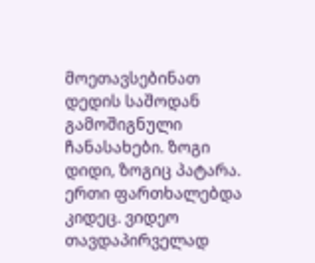მოეთავსებინათ დედის საშოდან გამოშიგნული ჩანასახები. ზოგი დიდი, ზოგიც პატარა. ერთი ფართხალებდა კიდეც. ვიდეო თავდაპირველად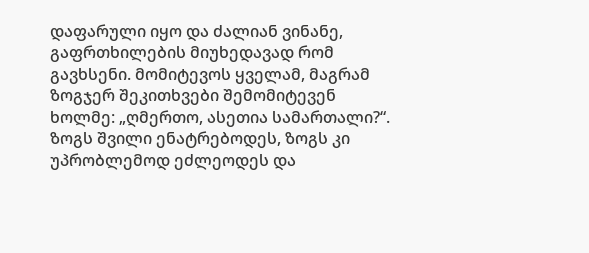დაფარული იყო და ძალიან ვინანე, გაფრთხილების მიუხედავად რომ გავხსენი. მომიტევოს ყველამ, მაგრამ ზოგჯერ შეკითხვები შემომიტევენ ხოლმე: „ღმერთო, ასეთია სამართალი?“. ზოგს შვილი ენატრებოდეს, ზოგს კი უპრობლემოდ ეძლეოდეს და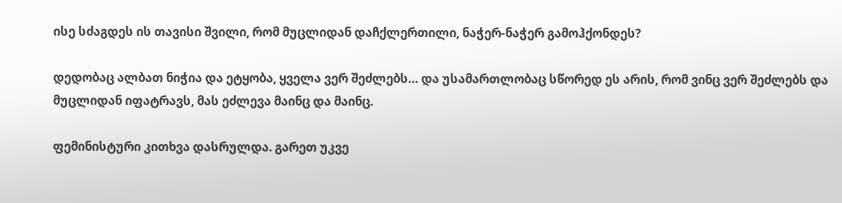ისე სძაგდეს ის თავისი შვილი, რომ მუცლიდან დაჩქლერთილი, ნაჭერ-ნაჭერ გამოჰქონდეს?

დედობაც ალბათ ნიჭია და ეტყობა, ყველა ვერ შეძლებს… და უსამართლობაც სწორედ ეს არის, რომ ვინც ვერ შეძლებს და მუცლიდან იფატრავს, მას ეძლევა მაინც და მაინც.

ფემინისტური კითხვა დასრულდა. გარეთ უკვე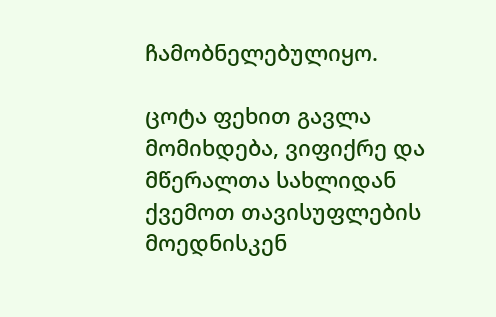ჩამობნელებულიყო.

ცოტა ფეხით გავლა მომიხდება, ვიფიქრე და მწერალთა სახლიდან ქვემოთ თავისუფლების მოედნისკენ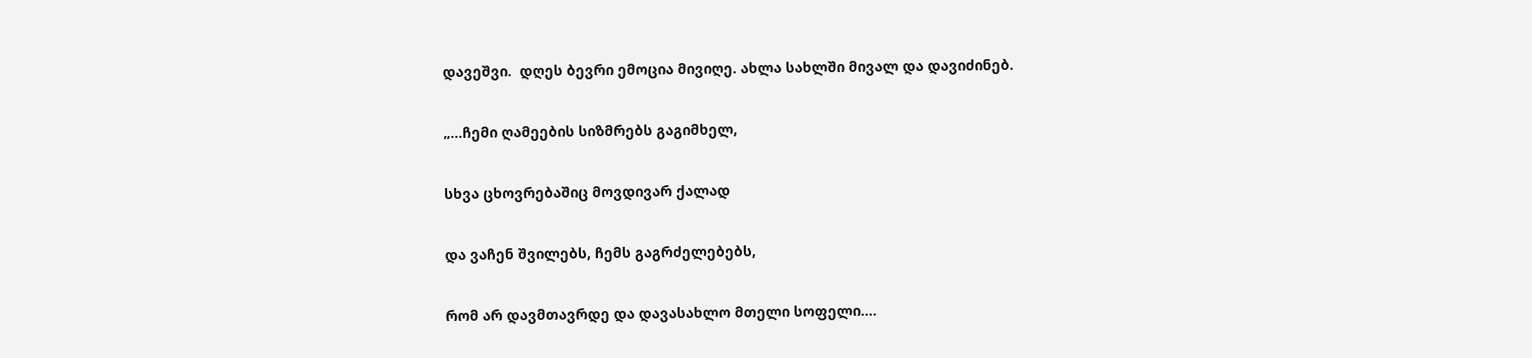დავეშვი.  დღეს ბევრი ემოცია მივიღე. ახლა სახლში მივალ და დავიძინებ.

„…ჩემი ღამეების სიზმრებს გაგიმხელ,

სხვა ცხოვრებაშიც მოვდივარ ქალად

და ვაჩენ შვილებს, ჩემს გაგრძელებებს,

რომ არ დავმთავრდე და დავასახლო მთელი სოფელი….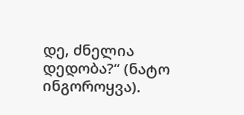დე, ძნელია დედობა?“ (ნატო ინგოროყვა).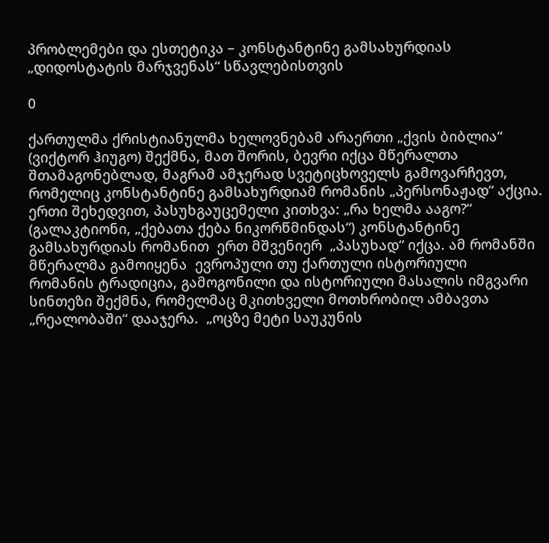პრობლემები და ესთეტიკა – კონსტანტინე გამსახურდიას  „დიდოსტატის მარჯვენას“ სწავლებისთვის

0

ქართულმა ქრისტიანულმა ხელოვნებამ არაერთი „ქვის ბიბლია“ (ვიქტორ ჰიუგო) შექმნა, მათ შორის, ბევრი იქცა მწერალთა შთამაგონებლად, მაგრამ ამჯერად სვეტიცხოველს გამოვარჩევთ, რომელიც კონსტანტინე გამსახურდიამ რომანის „პერსონაჟად“ აქცია. ერთი შეხედვით, პასუხგაუცემელი კითხვა: „რა ხელმა ააგო?“ (გალაკტიონი, „ქებათა ქება ნიკორწმინდას“) კონსტანტინე გამსახურდიას რომანით  ერთ მშვენიერ  „პასუხად“ იქცა. ამ რომანში მწერალმა გამოიყენა  ევროპული თუ ქართული ისტორიული   რომანის ტრადიცია, გამოგონილი და ისტორიული მასალის იმგვარი სინთეზი შექმნა, რომელმაც მკითხველი მოთხრობილ ამბავთა „რეალობაში“ დააჯერა.  „ოცზე მეტი საუკუნის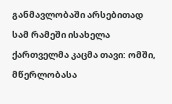განმავლობაში არსებითად სამ რამეში ისახელა ქართველმა კაცმა თავი: ომში, მწერლობასა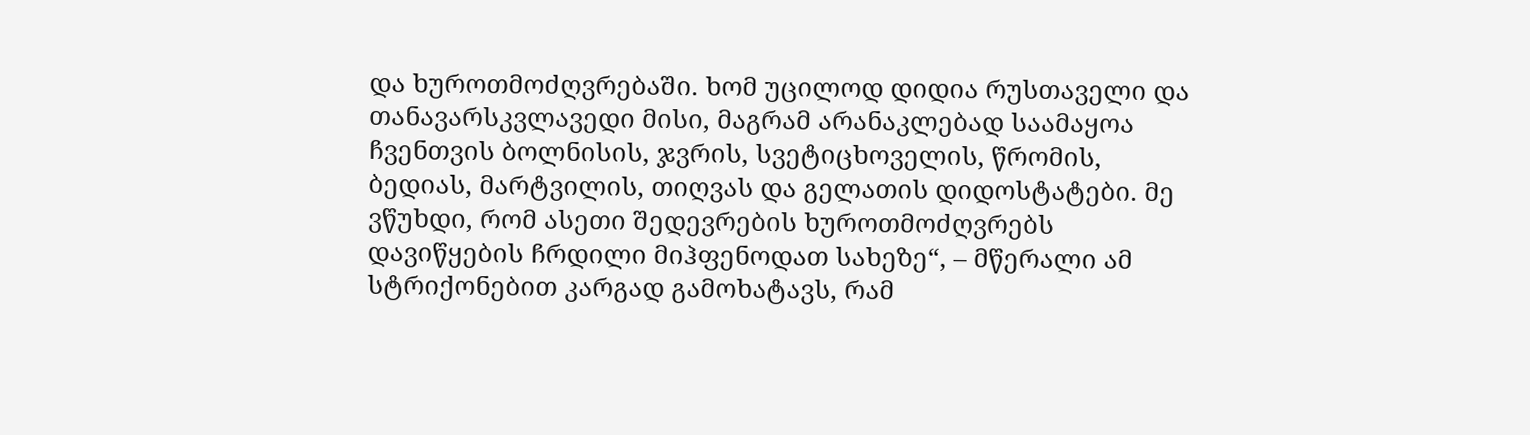და ხუროთმოძღვრებაში. ხომ უცილოდ დიდია რუსთაველი და თანავარსკვლავედი მისი, მაგრამ არანაკლებად საამაყოა ჩვენთვის ბოლნისის, ჯვრის, სვეტიცხოველის, წრომის, ბედიას, მარტვილის, თიღვას და გელათის დიდოსტატები. მე ვწუხდი, რომ ასეთი შედევრების ხუროთმოძღვრებს დავიწყების ჩრდილი მიჰფენოდათ სახეზე“, – მწერალი ამ სტრიქონებით კარგად გამოხატავს, რამ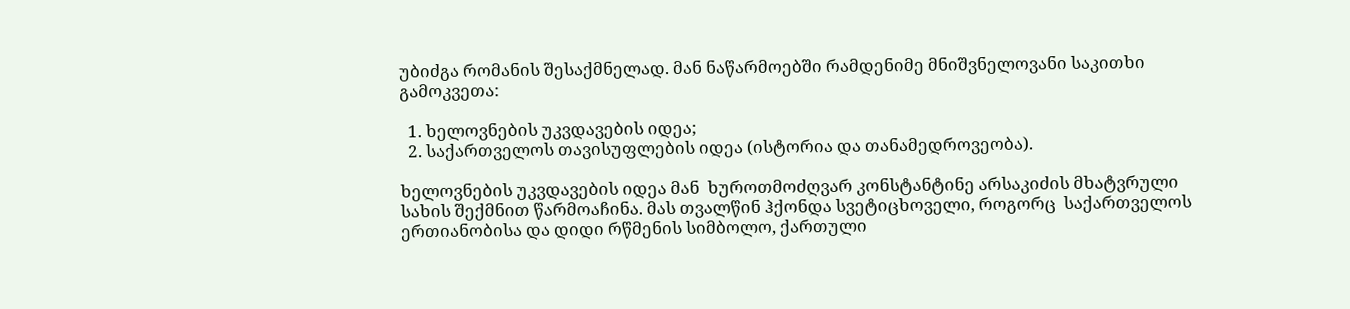უბიძგა რომანის შესაქმნელად. მან ნაწარმოებში რამდენიმე მნიშვნელოვანი საკითხი გამოკვეთა:

  1. ხელოვნების უკვდავების იდეა;
  2. საქართველოს თავისუფლების იდეა (ისტორია და თანამედროვეობა).

ხელოვნების უკვდავების იდეა მან  ხუროთმოძღვარ კონსტანტინე არსაკიძის მხატვრული სახის შექმნით წარმოაჩინა. მას თვალწინ ჰქონდა სვეტიცხოველი, როგორც  საქართველოს ერთიანობისა და დიდი რწმენის სიმბოლო, ქართული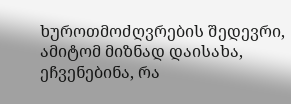ხუროთმოძღვრების შედევრი, ამიტომ მიზნად დაისახა, ეჩვენებინა, რა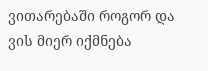ვითარებაში როგორ და ვის მიერ იქმნება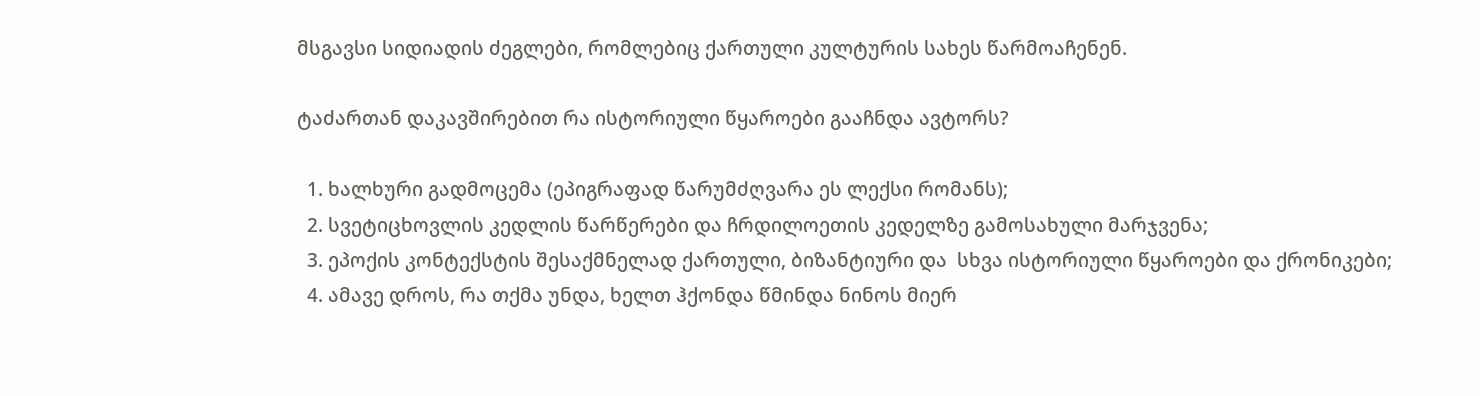მსგავსი სიდიადის ძეგლები, რომლებიც ქართული კულტურის სახეს წარმოაჩენენ.

ტაძართან დაკავშირებით რა ისტორიული წყაროები გააჩნდა ავტორს?

  1. ხალხური გადმოცემა (ეპიგრაფად წარუმძღვარა ეს ლექსი რომანს);
  2. სვეტიცხოვლის კედლის წარწერები და ჩრდილოეთის კედელზე გამოსახული მარჯვენა;
  3. ეპოქის კონტექსტის შესაქმნელად ქართული, ბიზანტიური და  სხვა ისტორიული წყაროები და ქრონიკები;
  4. ამავე დროს, რა თქმა უნდა, ხელთ ჰქონდა წმინდა ნინოს მიერ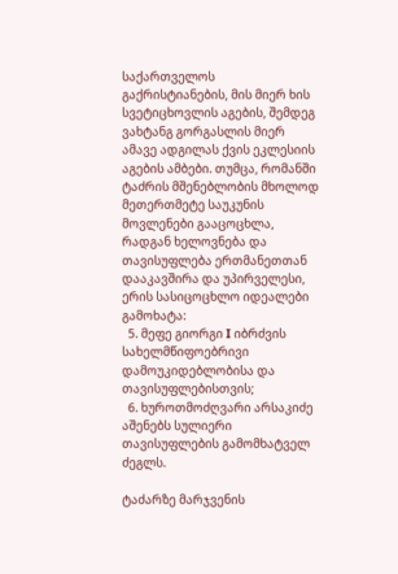საქართველოს გაქრისტიანების, მის მიერ ხის სვეტიცხოვლის აგების, შემდეგ ვახტანგ გორგასლის მიერ ამავე ადგილას ქვის ეკლესიის აგების ამბები. თუმცა, რომანში  ტაძრის მშენებლობის მხოლოდ  მეთერთმეტე საუკუნის მოვლენები გააცოცხლა, რადგან ხელოვნება და თავისუფლება ერთმანეთთან დააკავშირა და უპირველესი, ერის სასიცოცხლო იდეალები გამოხატა:
  5. მეფე გიორგი I იბრძვის სახელმწიფოებრივი დამოუკიდებლობისა და თავისუფლებისთვის;
  6. ხუროთმოძღვარი არსაკიძე აშენებს სულიერი თავისუფლების გამომხატველ ძეგლს.

ტაძარზე მარჯვენის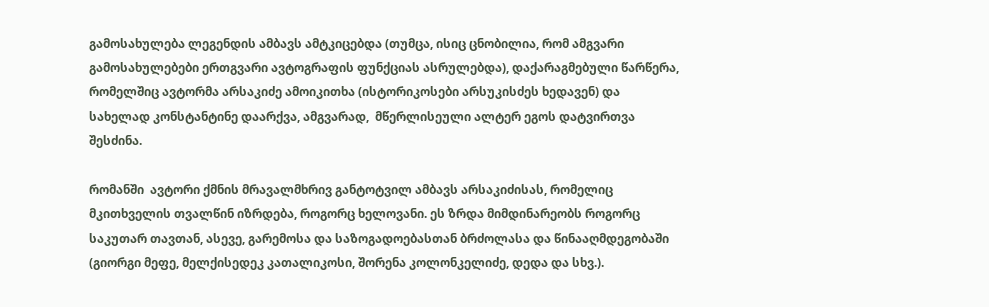გამოსახულება ლეგენდის ამბავს ამტკიცებდა (თუმცა, ისიც ცნობილია, რომ ამგვარი გამოსახულებები ერთგვარი ავტოგრაფის ფუნქციას ასრულებდა), დაქარაგმებული წარწერა, რომელშიც ავტორმა არსაკიძე ამოიკითხა (ისტორიკოსები არსუკისძეს ხედავენ) და სახელად კონსტანტინე დაარქვა, ამგვარად,  მწერლისეული ალტერ ეგოს დატვირთვა შესძინა.

რომანში  ავტორი ქმნის მრავალმხრივ განტოტვილ ამბავს არსაკიძისას, რომელიც მკითხველის თვალწინ იზრდება, როგორც ხელოვანი. ეს ზრდა მიმდინარეობს როგორც საკუთარ თავთან, ასევე, გარემოსა და საზოგადოებასთან ბრძოლასა და წინააღმდეგობაში (გიორგი მეფე, მელქისედეკ კათალიკოსი, შორენა კოლონკელიძე, დედა და სხვ.).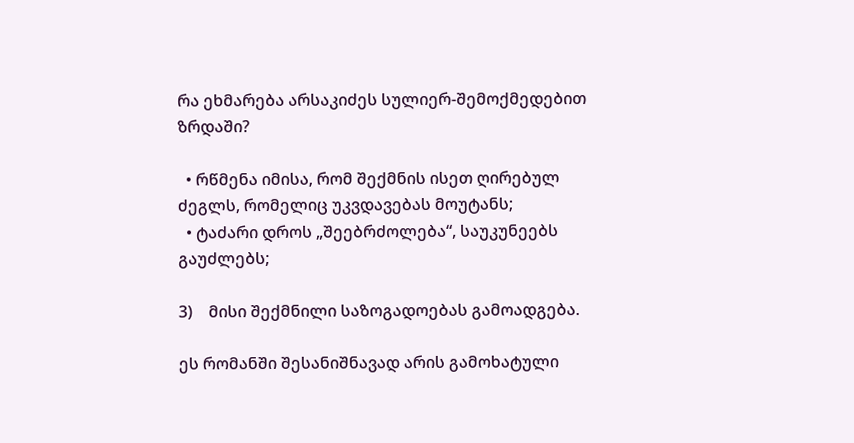რა ეხმარება არსაკიძეს სულიერ-შემოქმედებით ზრდაში?

  • რწმენა იმისა, რომ შექმნის ისეთ ღირებულ ძეგლს, რომელიც უკვდავებას მოუტანს;
  • ტაძარი დროს „შეებრძოლება“, საუკუნეებს გაუძლებს;

3)    მისი შექმნილი საზოგადოებას გამოადგება.

ეს რომანში შესანიშნავად არის გამოხატული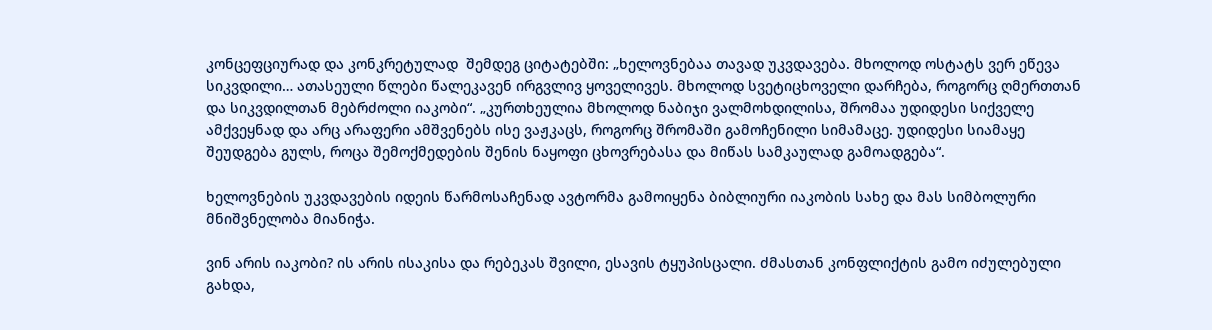კონცეფციურად და კონკრეტულად  შემდეგ ციტატებში: „ხელოვნებაა თავად უკვდავება. მხოლოდ ოსტატს ვერ ეწევა სიკვდილი… ათასეული წლები წალეკავენ ირგვლივ ყოველივეს. მხოლოდ სვეტიცხოველი დარჩება, როგორც ღმერთთან და სიკვდილთან მებრძოლი იაკობი“. „კურთხეულია მხოლოდ ნაბიჯი ვალმოხდილისა, შრომაა უდიდესი სიქველე ამქვეყნად და არც არაფერი ამშვენებს ისე ვაჟკაცს, როგორც შრომაში გამოჩენილი სიმამაცე. უდიდესი სიამაყე შეუდგება გულს, როცა შემოქმედების შენის ნაყოფი ცხოვრებასა და მიწას სამკაულად გამოადგება“.

ხელოვნების უკვდავების იდეის წარმოსაჩენად ავტორმა გამოიყენა ბიბლიური იაკობის სახე და მას სიმბოლური მნიშვნელობა მიანიჭა.

ვინ არის იაკობი? ის არის ისაკისა და რებეკას შვილი, ესავის ტყუპისცალი. ძმასთან კონფლიქტის გამო იძულებული გახდა,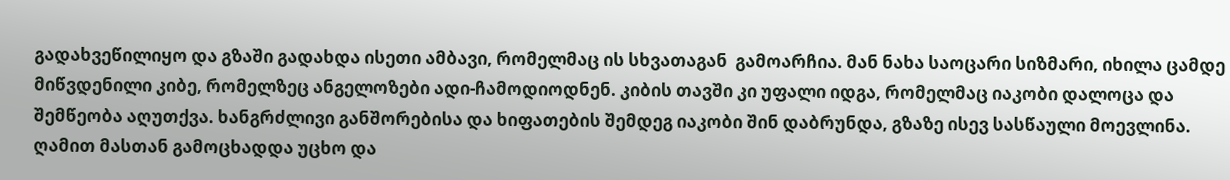გადახვეწილიყო და გზაში გადახდა ისეთი ამბავი, რომელმაც ის სხვათაგან  გამოარჩია. მან ნახა საოცარი სიზმარი, იხილა ცამდე მიწვდენილი კიბე, რომელზეც ანგელოზები ადი-ჩამოდიოდნენ. კიბის თავში კი უფალი იდგა, რომელმაც იაკობი დალოცა და შემწეობა აღუთქვა. ხანგრძლივი განშორებისა და ხიფათების შემდეგ იაკობი შინ დაბრუნდა, გზაზე ისევ სასწაული მოევლინა. ღამით მასთან გამოცხადდა უცხო და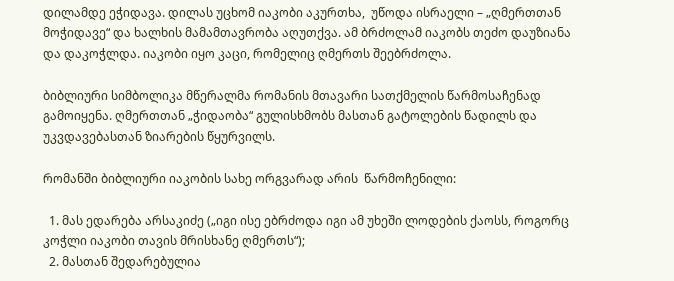დილამდე ეჭიდავა. დილას უცხომ იაკობი აკურთხა,  უწოდა ისრაელი – „ღმერთთან მოჭიდავე“ და ხალხის მამამთავრობა აღუთქვა. ამ ბრძოლამ იაკობს თეძო დაუზიანა და დაკოჭლდა. იაკობი იყო კაცი, რომელიც ღმერთს შეებრძოლა.

ბიბლიური სიმბოლიკა მწერალმა რომანის მთავარი სათქმელის წარმოსაჩენად გამოიყენა. ღმერთთან „ჭიდაობა“ გულისხმობს მასთან გატოლების წადილს და უკვდავებასთან ზიარების წყურვილს.

რომანში ბიბლიური იაკობის სახე ორგვარად არის  წარმოჩენილი:

  1. მას ედარება არსაკიძე („იგი ისე ებრძოდა იგი ამ უხეში ლოდების ქაოსს, როგორც კოჭლი იაკობი თავის მრისხანე ღმერთს“);
  2. მასთან შედარებულია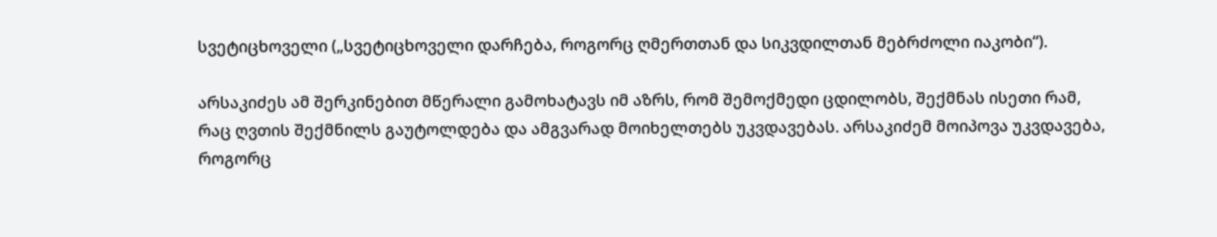სვეტიცხოველი („სვეტიცხოველი დარჩება, როგორც ღმერთთან და სიკვდილთან მებრძოლი იაკობი“).

არსაკიძეს ამ შერკინებით მწერალი გამოხატავს იმ აზრს, რომ შემოქმედი ცდილობს, შექმნას ისეთი რამ, რაც ღვთის შექმნილს გაუტოლდება და ამგვარად მოიხელთებს უკვდავებას. არსაკიძემ მოიპოვა უკვდავება, როგორც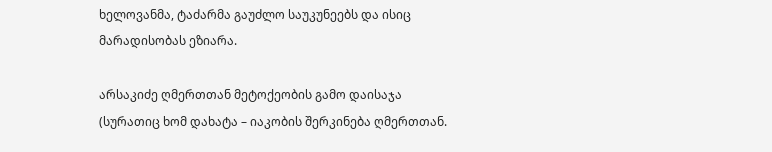ხელოვანმა, ტაძარმა გაუძლო საუკუნეებს და ისიც მარადისობას ეზიარა.

არსაკიძე ღმერთთან მეტოქეობის გამო დაისაჯა  (სურათიც ხომ დახატა – იაკობის შერკინება ღმერთთან.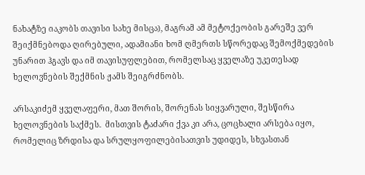ნახატზე იაკობს თავისი სახე მისცა), მაგრამ ამ მეტოქეობის გარეშე ვერ შეიქმნებოდა ღირებული, ადამიანი ხომ ღმერთს სწორედაც შემოქმედების უნარით ჰგავს და იმ თავისუფლებით, რომელსაც ყველაზე უკეთესად ხელოვნების შექმნის ჟამს შეიგრძნობს.

არსაკიძემ ყველაფერი, მათ შორის, შორენას სიყვარული, შესწირა ხელოვნების საქმეს.  მისთვის ტაძარი ქვა კი არა, ცოცხალი არსება იყო, რომელიც ზრდისა და სრულყოფილებისათვის უდიდეს, სხვასთან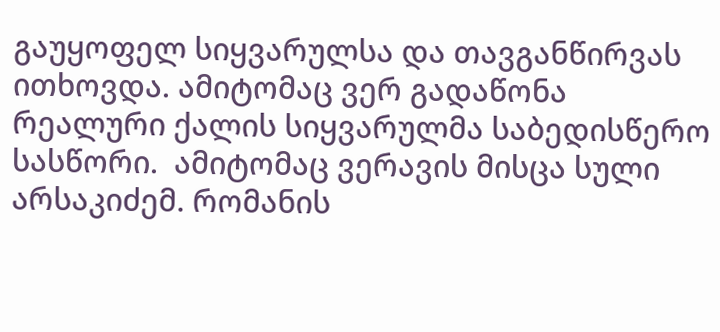გაუყოფელ სიყვარულსა და თავგანწირვას ითხოვდა. ამიტომაც ვერ გადაწონა რეალური ქალის სიყვარულმა საბედისწერო სასწორი.  ამიტომაც ვერავის მისცა სული არსაკიძემ. რომანის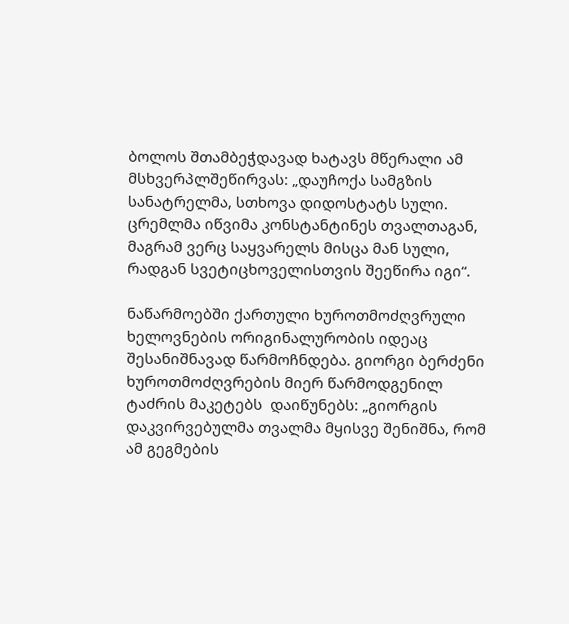ბოლოს შთამბეჭდავად ხატავს მწერალი ამ მსხვერპლშეწირვას: „დაუჩოქა სამგზის სანატრელმა, სთხოვა დიდოსტატს სული. ცრემლმა იწვიმა კონსტანტინეს თვალთაგან, მაგრამ ვერც საყვარელს მისცა მან სული, რადგან სვეტიცხოველისთვის შეეწირა იგი“.

ნაწარმოებში ქართული ხუროთმოძღვრული ხელოვნების ორიგინალურობის იდეაც შესანიშნავად წარმოჩნდება. გიორგი ბერძენი ხუროთმოძღვრების მიერ წარმოდგენილ ტაძრის მაკეტებს  დაიწუნებს: „გიორგის დაკვირვებულმა თვალმა მყისვე შენიშნა, რომ ამ გეგმების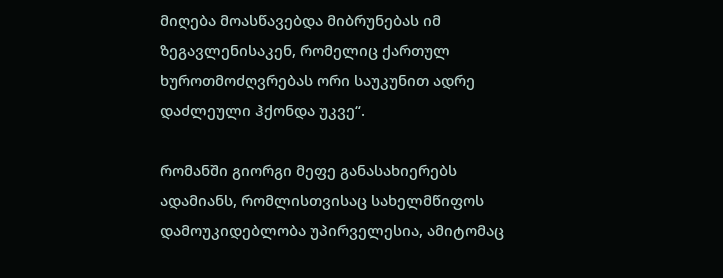მიღება მოასწავებდა მიბრუნებას იმ ზეგავლენისაკენ, რომელიც ქართულ ხუროთმოძღვრებას ორი საუკუნით ადრე დაძლეული ჰქონდა უკვე“.

რომანში გიორგი მეფე განასახიერებს ადამიანს, რომლისთვისაც სახელმწიფოს დამოუკიდებლობა უპირველესია, ამიტომაც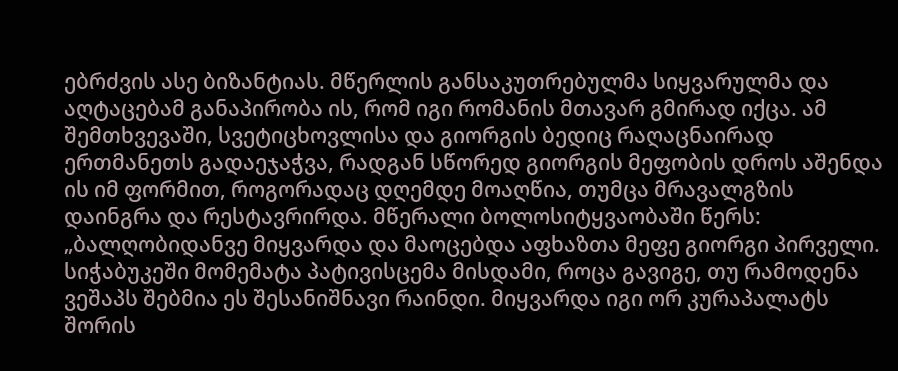ებრძვის ასე ბიზანტიას. მწერლის განსაკუთრებულმა სიყვარულმა და აღტაცებამ განაპირობა ის, რომ იგი რომანის მთავარ გმირად იქცა. ამ შემთხვევაში, სვეტიცხოვლისა და გიორგის ბედიც რაღაცნაირად ერთმანეთს გადაეჯაჭვა, რადგან სწორედ გიორგის მეფობის დროს აშენდა ის იმ ფორმით, როგორადაც დღემდე მოაღწია, თუმცა მრავალგზის დაინგრა და რესტავრირდა. მწერალი ბოლოსიტყვაობაში წერს:  „ბალღობიდანვე მიყვარდა და მაოცებდა აფხაზთა მეფე გიორგი პირველი. სიჭაბუკეში მომემატა პატივისცემა მისდამი, როცა გავიგე, თუ რამოდენა ვეშაპს შებმია ეს შესანიშნავი რაინდი. მიყვარდა იგი ორ კურაპალატს შორის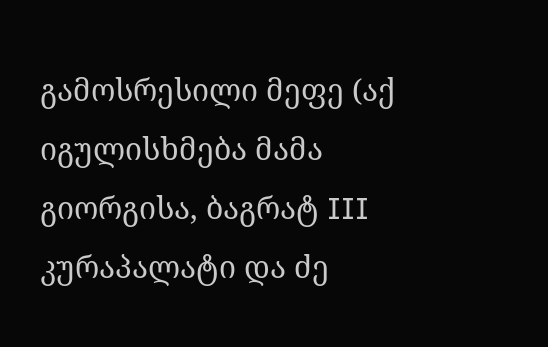გამოსრესილი მეფე (აქ იგულისხმება მამა გიორგისა, ბაგრატ III კურაპალატი და ძე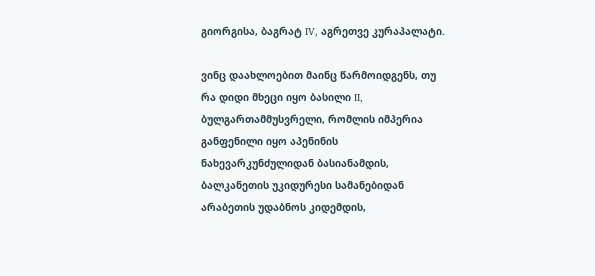გიორგისა, ბაგრატ IV, აგრეთვე კურაპალატი.

ვინც დაახლოებით მაინც წარმოიდგენს, თუ რა დიდი მხეცი იყო ბასილი II, ბულგართამმუსვრელი, რომლის იმპერია განფენილი იყო აპენინის ნახევარკუნძულიდან ბასიანამდის, ბალკანეთის უკიდურესი სამანებიდან არაბეთის უდაბნოს კიდემდის,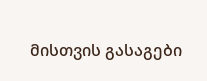მისთვის გასაგები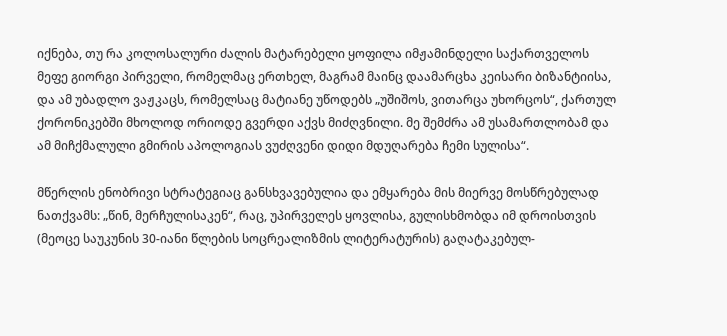იქნება, თუ რა კოლოსალური ძალის მატარებელი ყოფილა იმჟამინდელი საქართველოს მეფე გიორგი პირველი, რომელმაც ერთხელ, მაგრამ მაინც დაამარცხა კეისარი ბიზანტიისა, და ამ უბადლო ვაჟკაცს, რომელსაც მატიანე უწოდებს „უშიშოს, ვითარცა უხორცოს“, ქართულ ქორონიკებში მხოლოდ ორიოდე გვერდი აქვს მიძღვნილი. მე შემძრა ამ უსამართლობამ და ამ მიჩქმალული გმირის აპოლოგიას ვუძღვენი დიდი მდუღარება ჩემი სულისა“.

მწერლის ენობრივი სტრატეგიაც განსხვავებულია და ემყარება მის მიერვე მოსწრებულად ნათქვამს: „წინ, მერჩულისაკენ“, რაც, უპირველეს ყოვლისა, გულისხმობდა იმ დროისთვის (მეოცე საუკუნის 30-იანი წლების სოცრეალიზმის ლიტერატურის) გაღატაკებულ-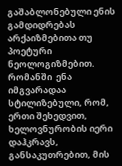გაშაბლონებული ენის გამდიდრებას არქაიზმებითა თუ პოეტური ნეოლოგიზმებით. რომანში  ენა იმგვარადაა სტილიზებული, რომ, ერთი შეხედვით, ხელოვნურობის იერი დაჰკრავს, განსაკუთრებით, მის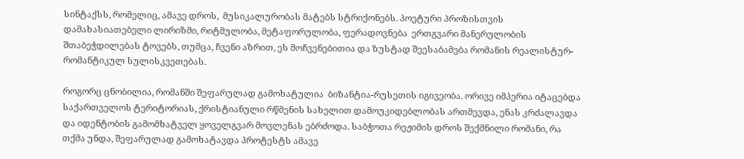სინტაქსს, რომელიც, ამავე დროს,  მუსიკალურობას მატებს სტრიქონებს. პოეტური პროზისთვის დამახასიათებელი ლირიზმი, რიტმულობა, მეტაფორულობა, ფერადოვნება  ერთგვარი მანერულობის შთაბეჭდილებას ტოვებს, თუმცა, ჩვენი აზრით, ეს მოჩვენებითია და ზუსტად შეესაბამება რომანის რეალისტურ-რომანტიკულ სულისკვეთებას.

როგორც ცნობილია, რომანში შეფარულად გამოხატულია  ბიზანტია-რუსეთის იგივეობა. ორივე იმპერია იტაცებდა საქართველოს ტერიტორიას, ქრისტიანული რწმენის სახელით დამოუკიდებლობას ართმევდა, ენას კრძალავდა და იდენტობის გამომხატველ ყოველგვარ მოვლენას ებრძოდა. საბჭოთა რეჟიმის დროს შექმნილი რომანი, რა თქმა უნდა, შეფარულად გამოხატავდა პროტესტს ამავე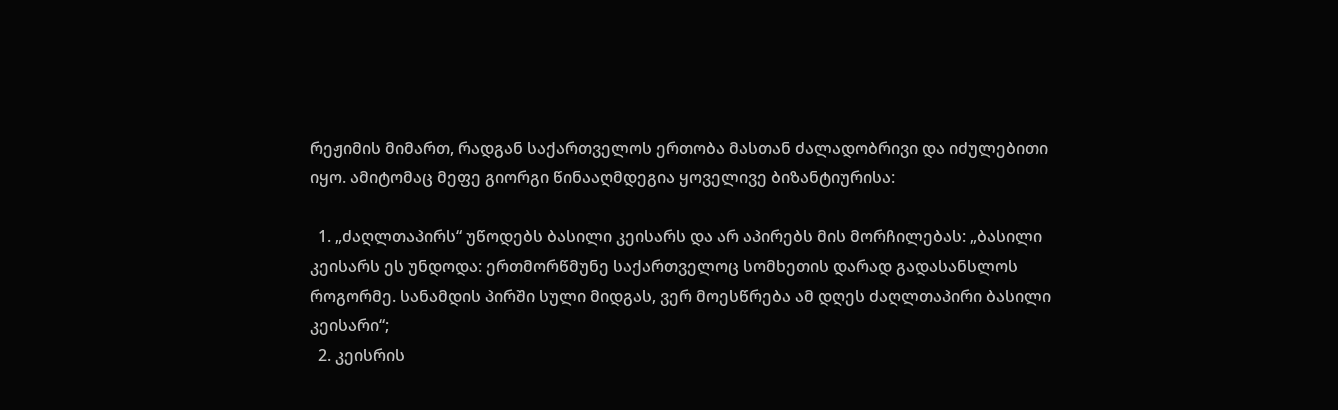რეჟიმის მიმართ, რადგან საქართველოს ერთობა მასთან ძალადობრივი და იძულებითი იყო. ამიტომაც მეფე გიორგი წინააღმდეგია ყოველივე ბიზანტიურისა:

  1. „ძაღლთაპირს“ უწოდებს ბასილი კეისარს და არ აპირებს მის მორჩილებას: „ბასილი კეისარს ეს უნდოდა: ერთმორწმუნე საქართველოც სომხეთის დარად გადასანსლოს როგორმე. სანამდის პირში სული მიდგას, ვერ მოესწრება ამ დღეს ძაღლთაპირი ბასილი კეისარი“;
  2. კეისრის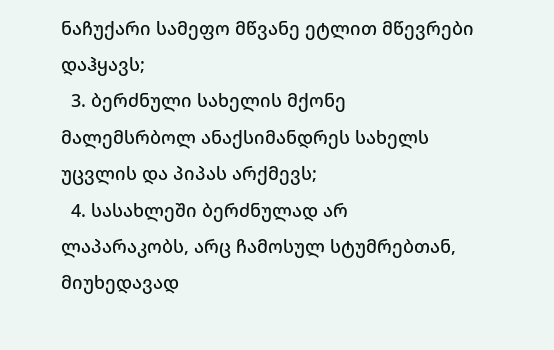ნაჩუქარი სამეფო მწვანე ეტლით მწევრები დაჰყავს;
  3. ბერძნული სახელის მქონე მალემსრბოლ ანაქსიმანდრეს სახელს უცვლის და პიპას არქმევს;
  4. სასახლეში ბერძნულად არ ლაპარაკობს, არც ჩამოსულ სტუმრებთან, მიუხედავად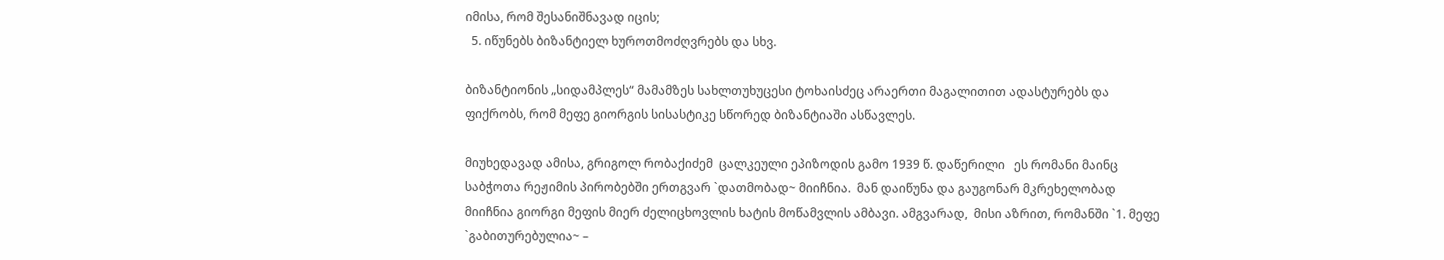იმისა, რომ შესანიშნავად იცის;
  5. იწუნებს ბიზანტიელ ხუროთმოძღვრებს და სხვ.

ბიზანტიონის „სიდამპლეს“ მამამზეს სახლთუხუცესი ტოხაისძეც არაერთი მაგალითით ადასტურებს და ფიქრობს, რომ მეფე გიორგის სისასტიკე სწორედ ბიზანტიაში ასწავლეს.

მიუხედავად ამისა, გრიგოლ რობაქიძემ  ცალკეული ეპიზოდის გამო 1939 წ. დაწერილი   ეს რომანი მაინც საბჭოთა რეჟიმის პირობებში ერთგვარ `დათმობად~ მიიჩნია.  მან დაიწუნა და გაუგონარ მკრეხელობად მიიჩნია გიორგი მეფის მიერ ძელიცხოვლის ხატის მოწამვლის ამბავი. ამგვარად,  მისი აზრით, რომანში `1. მეფე `გაბითურებულია~ –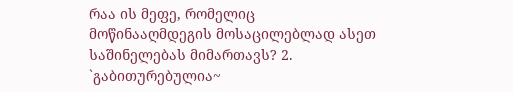რაა ის მეფე, რომელიც მოწინააღმდეგის მოსაცილებლად ასეთ საშინელებას მიმართავს? 2. `გაბითურებულია~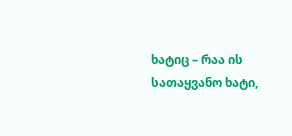ხატიც – რაა ის სათაყვანო ხატი,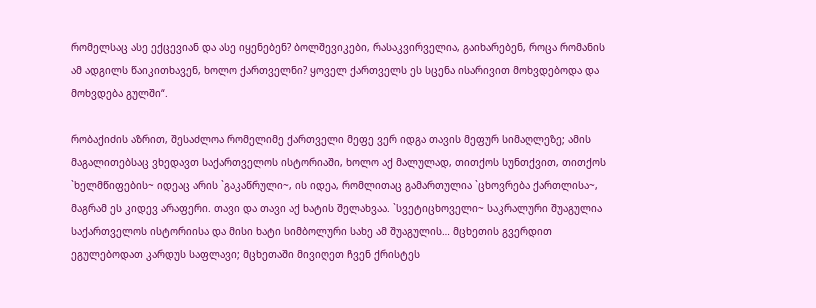რომელსაც ასე ექცევიან და ასე იყენებენ? ბოლშევიკები, რასაკვირველია, გაიხარებენ, როცა რომანის ამ ადგილს წაიკითხავენ, ხოლო ქართველნი? ყოველ ქართველს ეს სცენა ისარივით მოხვდებოდა და მოხვდება გულში“.

რობაქიძის აზრით, შესაძლოა რომელიმე ქართველი მეფე ვერ იდგა თავის მეფურ სიმაღლეზე; ამის მაგალითებსაც ვხედავთ საქართველოს ისტორიაში, ხოლო აქ მალულად, თითქოს სუნთქვით, თითქოს `ხელმწიფების~ იდეაც არის `გაკაწრული~, ის იდეა, რომლითაც გამართულია `ცხოვრება ქართლისა~, მაგრამ ეს კიდევ არაფერი. თავი და თავი აქ ხატის შელახვაა. `სვეტიცხოველი~ საკრალური შუაგულია საქართველოს ისტორიისა და მისი ხატი სიმბოლური სახე ამ შუაგულის… მცხეთის გვერდით ეგულებოდათ კარდუს საფლავი; მცხეთაში მივიღეთ ჩვენ ქრისტეს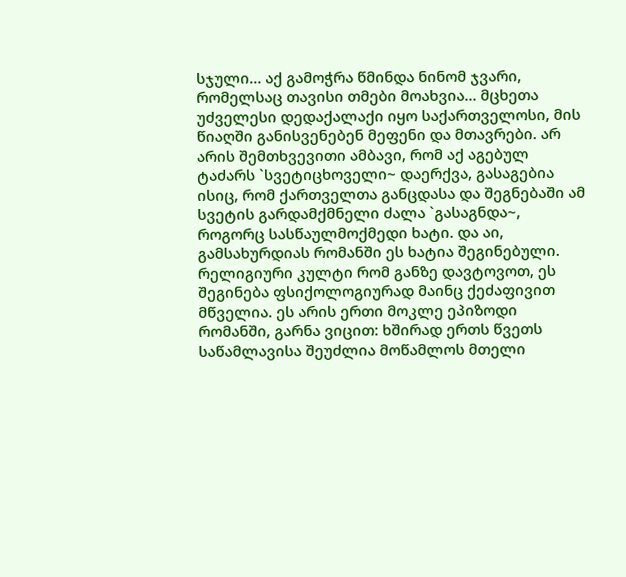სჯული… აქ გამოჭრა წმინდა ნინომ ჯვარი, რომელსაც თავისი თმები მოახვია… მცხეთა უძველესი დედაქალაქი იყო საქართველოსი, მის წიაღში განისვენებენ მეფენი და მთავრები. არ არის შემთხვევითი ამბავი, რომ აქ აგებულ ტაძარს `სვეტიცხოველი~ დაერქვა, გასაგებია ისიც, რომ ქართველთა განცდასა და შეგნებაში ამ სვეტის გარდამქმნელი ძალა `გასაგნდა~, როგორც სასწაულმოქმედი ხატი. და აი, გამსახურდიას რომანში ეს ხატია შეგინებული. რელიგიური კულტი რომ განზე დავტოვოთ, ეს შეგინება ფსიქოლოგიურად მაინც ქეძაფივით მწველია. ეს არის ერთი მოკლე ეპიზოდი რომანში, გარნა ვიცით: ხშირად ერთს წვეთს საწამლავისა შეუძლია მოწამლოს მთელი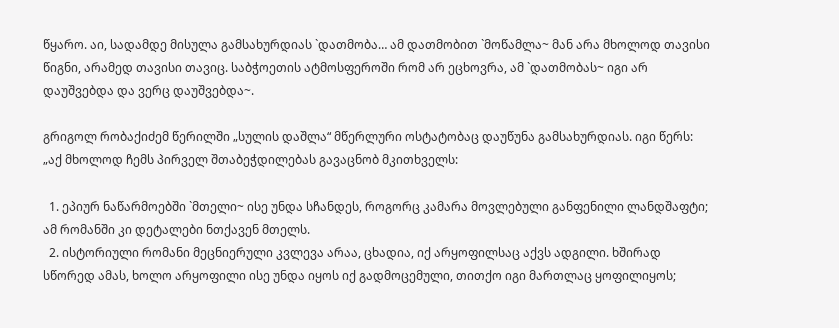წყარო. აი, სადამდე მისულა გამსახურდიას `დათმობა… ამ დათმობით `მოწამლა~ მან არა მხოლოდ თავისი წიგნი, არამედ თავისი თავიც. საბჭოეთის ატმოსფეროში რომ არ ეცხოვრა, ამ `დათმობას~ იგი არ დაუშვებდა და ვერც დაუშვებდა~.

გრიგოლ რობაქიძემ წერილში „სულის დაშლა“ მწერლური ოსტატობაც დაუწუნა გამსახურდიას. იგი წერს: „აქ მხოლოდ ჩემს პირველ შთაბეჭდილებას გავაცნობ მკითხველს:

  1. ეპიურ ნაწარმოებში `მთელი~ ისე უნდა სჩანდეს, როგორც კამარა მოვლებული განფენილი ლანდშაფტი; ამ რომანში კი დეტალები ნთქავენ მთელს.
  2. ისტორიული რომანი მეცნიერული კვლევა არაა, ცხადია, იქ არყოფილსაც აქვს ადგილი. ხშირად სწორედ ამას, ხოლო არყოფილი ისე უნდა იყოს იქ გადმოცემული, თითქო იგი მართლაც ყოფილიყოს;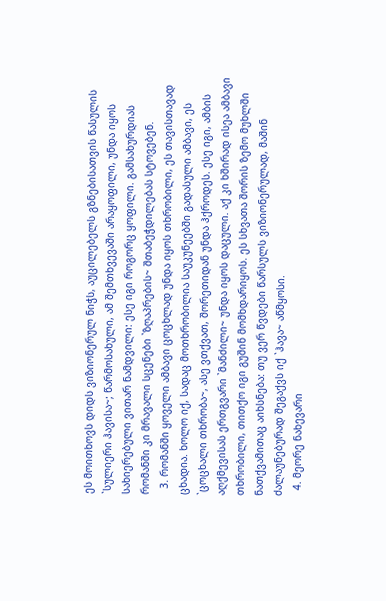ეს მოითხოვს დიდს ვიზიონერულ ნიჭს, აუცილებელს გზნებისათვის წასულის `სულიერი ჰავისა~; წარმოსახული, ამ შემთხვევაში არაყოფილი, უნდა იყოს სახიერებული ვითარ ნამდვილი: ესე იგი როგორც ყოფილი. გამსახურდიას რომანში კი მრავალი სცენები `ზღაპრების~ შთაბეჭდილებას სტოვებენ.
  3. რომანში ყოველი ამბავი ცოცხლად უნდა იყოს თხრობილი, ეს თავისთავად ცხადია. ხოლო იქ, სადაც მოთხრობილია საუკუნეებში გადასული ამბავი, ეს `ცოცხალი თხრობა~, ასე ვთქვათ, შორეთიდან უნდა ჰქროდეს. ესე იგი, ამბის აღქმევისას ერთგვარი `მანძილი~ უნდა იყოს დაცული. აქ კი ხშირად ისეა ამბავი თხრობილი, თითქო იგი გუშინ მომხდარიყოს. ეს სხვათა შორის ზემო მუხლში ნათქვამითაც აიხსნება: თუ ვერ წვდები წარსულს ვიზიონერულად, მაშინ ძალაუნებურად შეგაქვს იქ `ჰავა~ აწმყოსი.
  4. მეორე ნახევარი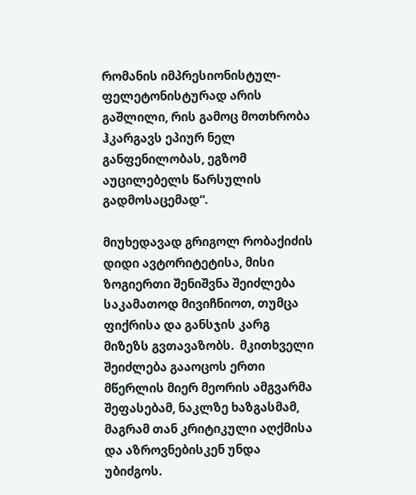რომანის იმპრესიონისტულ-ფელეტონისტურად არის გაშლილი, რის გამოც მოთხრობა ჰკარგავს ეპიურ ნელ განფენილობას, ეგზომ აუცილებელს წარსულის გადმოსაცემად“.

მიუხედავად გრიგოლ რობაქიძის დიდი ავტორიტეტისა, მისი ზოგიერთი შენიშვნა შეიძლება საკამათოდ მივიჩნიოთ, თუმცა ფიქრისა და განსჯის კარგ მიზეზს გვთავაზობს.  მკითხველი შეიძლება გააოცოს ერთი მწერლის მიერ მეორის ამგვარმა შეფასებამ, ნაკლზე ხაზგასმამ,  მაგრამ თან კრიტიკული აღქმისა და აზროვნებისკენ უნდა უბიძგოს.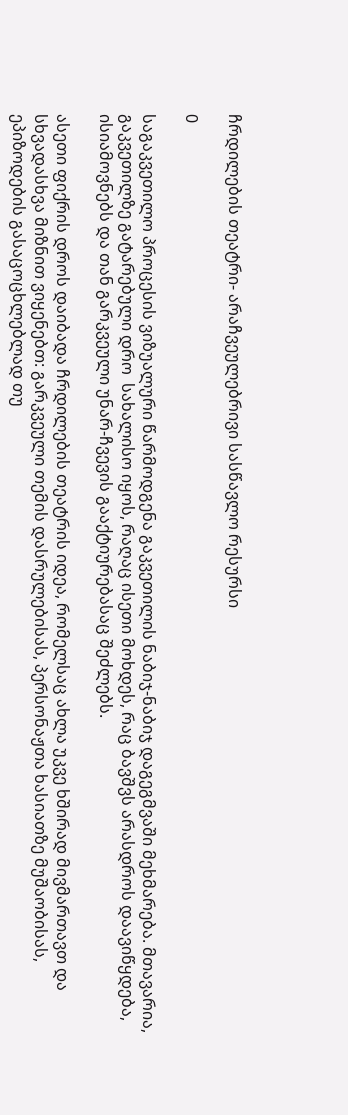ჩრდილების თეატრი- არაჩვეულებრივი სასწავლო რესურსი

0

საგაკვეთილო პროცესის ვიზუალური წარმოდგენა გაკვეთილის ნაბიჯ-ნაბიჯ დაგეგმვაში მეხმარება. მთავარია,  გაკვეთილზე გატარებული დრო  სახალისო იყოს, რაღაც ისეთი მოხდეს, რაც ბავშვს არასდროს დაავიწყდება, ისიამოვნებს და თან გარკვეული უნარ-ჩვევის გააქტიურებასაც შეძლებს.

ასეთი ფიქრის დროს დაიბადა ჩრდილების თეატრის იდეა, რომელსაც ახლა უკვე ხშირად მივმართავთ და სხვადასხვა მიზნით ვიყენებთ: გარკვეული თემის დასრულებისას, პერსონაჟთა ხასიათზე მუშაობისას, ეპიზოდების გასაცოცხლებლად თუ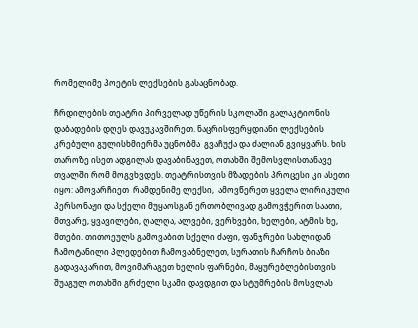რომელიმე პოეტის ლექსების გასაცნობად.

ჩრდილების თეატრი პირველად უწერის სკოლაში გალაკტიონის დაბადების დღეს დავუკავშირეთ. ნაცრისფერყდიანი ლექსების კრებული გულისხმიერმა უცნობმა  გვაჩუქა და ძალიან გვიყვარს. ხის თაროზე ისეთ ადგილას დავაბინავეთ, ოთახში შემოსვლისთანავე თვალში რომ მოგვხვდეს. თეატრისთვის მზადების პროცესი კი ასეთი იყო: ამოვარჩიეთ  რამდენიმე ლექსი,  ამოვწერეთ ყველა ლირიკული პერსონაჟი და სქელი მუყაოსგან ერთობლივად გამოვჭერით საათი, მთვარე, ყვავილები, ღალღა, ალვები, ვერხვები, ხელები, ატმის ხე, მთები. თითოეულს გამოვაბით სქელი ძაფი, ფანჯრები სახლიდან ჩამოტანილი პლედებით ჩამოვაბნელეთ, სურათის ჩარჩოს ბიაზი გადავაკარით, მოვიმარაგეთ ხელის ფარნები, მაყურებლებისთვის შუაგულ ოთახში გრძელი სკამი დავდგით და სტუმრების მოსვლას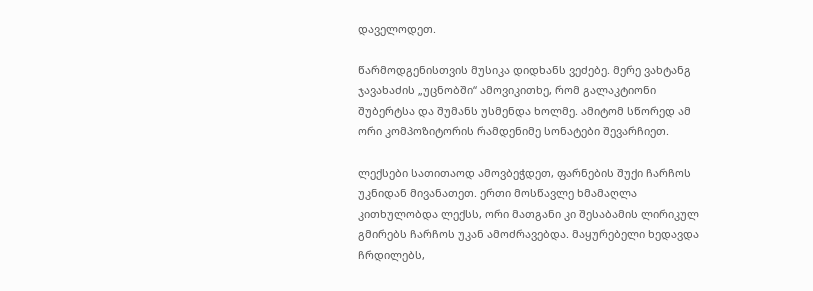დაველოდეთ.

წარმოდგენისთვის მუსიკა დიდხანს ვეძებე. მერე ვახტანგ ჯავახაძის „უცნობში“ ამოვიკითხე, რომ გალაკტიონი შუბერტსა და შუმანს უსმენდა ხოლმე. ამიტომ სწორედ ამ ორი კომპოზიტორის რამდენიმე სონატები შევარჩიეთ.

ლექსები სათითაოდ ამოვბეჭდეთ, ფარნების შუქი ჩარჩოს უკნიდან მივანათეთ. ერთი მოსწავლე ხმამაღლა კითხულობდა ლექსს, ორი მათგანი კი შესაბამის ლირიკულ გმირებს ჩარჩოს უკან ამოძრავებდა. მაყურებელი ხედავდა ჩრდილებს,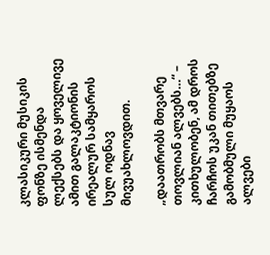კლასიკური მუსიკის ფონზე ისმენდა ლექსებს და ყოველივე ამით გალაკტიონის ირეალურ სამყაროს სულ ოდნავ მივუახლოვდით.

„დაათრობს მთვარე თოვლიან ალვებს…“ – კითხულობენ, ამ დროს ჩარჩოს უკან თითებზე გამობმული მუყაოს ალვები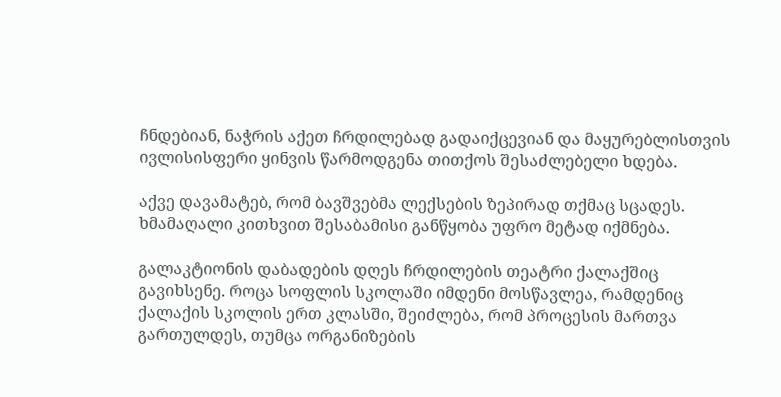ჩნდებიან, ნაჭრის აქეთ ჩრდილებად გადაიქცევიან და მაყურებლისთვის ივლისისფერი ყინვის წარმოდგენა თითქოს შესაძლებელი ხდება.

აქვე დავამატებ, რომ ბავშვებმა ლექსების ზეპირად თქმაც სცადეს. ხმამაღალი კითხვით შესაბამისი განწყობა უფრო მეტად იქმნება.

გალაკტიონის დაბადების დღეს ჩრდილების თეატრი ქალაქშიც გავიხსენე. როცა სოფლის სკოლაში იმდენი მოსწავლეა, რამდენიც ქალაქის სკოლის ერთ კლასში, შეიძლება, რომ პროცესის მართვა გართულდეს, თუმცა ორგანიზების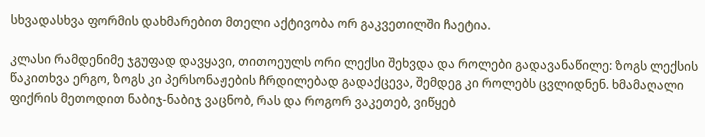სხვადასხვა ფორმის დახმარებით მთელი აქტივობა ორ გაკვეთილში ჩაეტია.

კლასი რამდენიმე ჯგუფად დავყავი, თითოეულს ორი ლექსი შეხვდა და როლები გადავანაწილე: ზოგს ლექსის წაკითხვა ერგო, ზოგს კი პერსონაჟების ჩრდილებად გადაქცევა, შემდეგ კი როლებს ცვლიდნენ. ხმამაღალი ფიქრის მეთოდით ნაბიჯ-ნაბიჯ ვაცნობ, რას და როგორ ვაკეთებ, ვიწყებ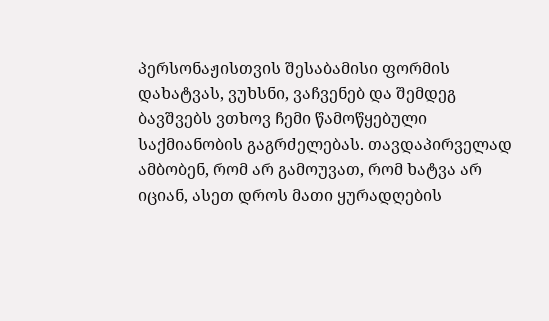პერსონაჟისთვის შესაბამისი ფორმის დახატვას, ვუხსნი, ვაჩვენებ და შემდეგ ბავშვებს ვთხოვ ჩემი წამოწყებული საქმიანობის გაგრძელებას. თავდაპირველად ამბობენ, რომ არ გამოუვათ, რომ ხატვა არ იციან, ასეთ დროს მათი ყურადღების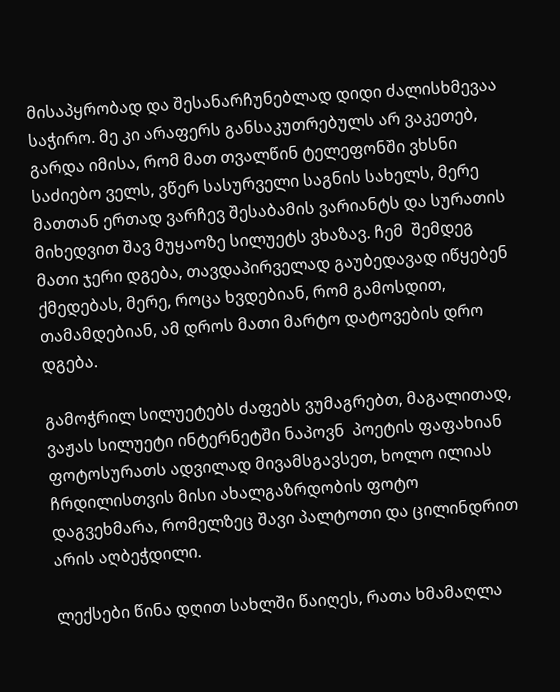მისაპყრობად და შესანარჩუნებლად დიდი ძალისხმევაა საჭირო. მე კი არაფერს განსაკუთრებულს არ ვაკეთებ, გარდა იმისა, რომ მათ თვალწინ ტელეფონში ვხსნი საძიებო ველს, ვწერ სასურველი საგნის სახელს, მერე მათთან ერთად ვარჩევ შესაბამის ვარიანტს და სურათის მიხედვით შავ მუყაოზე სილუეტს ვხაზავ. ჩემ  შემდეგ მათი ჯერი დგება, თავდაპირველად გაუბედავად იწყებენ ქმედებას, მერე, როცა ხვდებიან, რომ გამოსდით, თამამდებიან, ამ დროს მათი მარტო დატოვების დრო  დგება.

გამოჭრილ სილუეტებს ძაფებს ვუმაგრებთ, მაგალითად, ვაჟას სილუეტი ინტერნეტში ნაპოვნ  პოეტის ფაფახიან ფოტოსურათს ადვილად მივამსგავსეთ, ხოლო ილიას ჩრდილისთვის მისი ახალგაზრდობის ფოტო დაგვეხმარა, რომელზეც შავი პალტოთი და ცილინდრით არის აღბეჭდილი.

ლექსები წინა დღით სახლში წაიღეს, რათა ხმამაღლა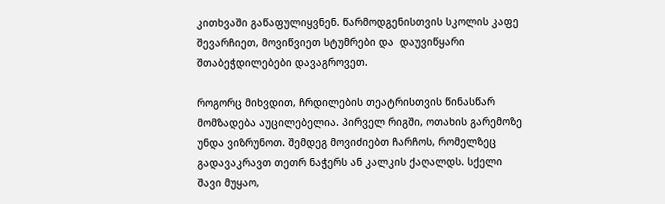კითხვაში გაწაფულიყვნენ. წარმოდგენისთვის სკოლის კაფე შევარჩიეთ, მოვიწვიეთ სტუმრები და  დაუვიწყარი შთაბეჭდილებები დავაგროვეთ.

როგორც მიხვდით, ჩრდილების თეატრისთვის წინასწარ მომზადება აუცილებელია. პირველ რიგში, ოთახის გარემოზე უნდა ვიზრუნოთ. შემდეგ მოვიძიებთ ჩარჩოს, რომელზეც გადავაკრავთ თეთრ ნაჭერს ან კალკის ქაღალდს. სქელი შავი მუყაო,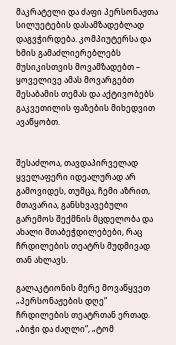მაკრატელი და ძაფი პერსონაჟთა სილუეტების დასამზადებლად დაგვჭირდება. კომპიუტერსა და ხმის გამაძლიერებლებს მუსიკისთვის მოვამზადებთ – ყოველივე ამას მოვარგებთ შესაბამის თემას და აქტივობებს გაკვეთილის ფაზების მიხედვით ავაწყობთ.


შესაძლოა, თავდაპირველად ყველაფერი იდეალურად არ გამოვიდეს, თუმცა, ჩემი აზრით, მთავარია, განსხვავებული გარემოს შექმნის მცდელობა და ახალი შთაბეჭდილებები, რაც ჩრდილების თეატრს მუდმივად თან ახლავს.

გალაკტიონის მერე მოვაწყვეთ „პერსონაჟების დღე“ ჩრდილების თეატრთან ერთად. „ბიჭი და ძაღლი“, „ტომ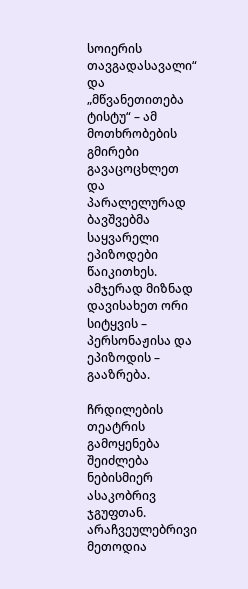სოიერის თავგადასავალი“ და „მწვანეთითება ტისტუ“ – ამ მოთხრობების გმირები გავაცოცხლეთ და პარალელურად ბავშვებმა საყვარელი ეპიზოდები წაიკითხეს. ამჯერად მიზნად დავისახეთ ორი სიტყვის – პერსონაჟისა და ეპიზოდის – გააზრება.

ჩრდილების თეატრის გამოყენება შეიძლება ნებისმიერ ასაკობრივ ჯგუფთან. არაჩვეულებრივი მეთოდია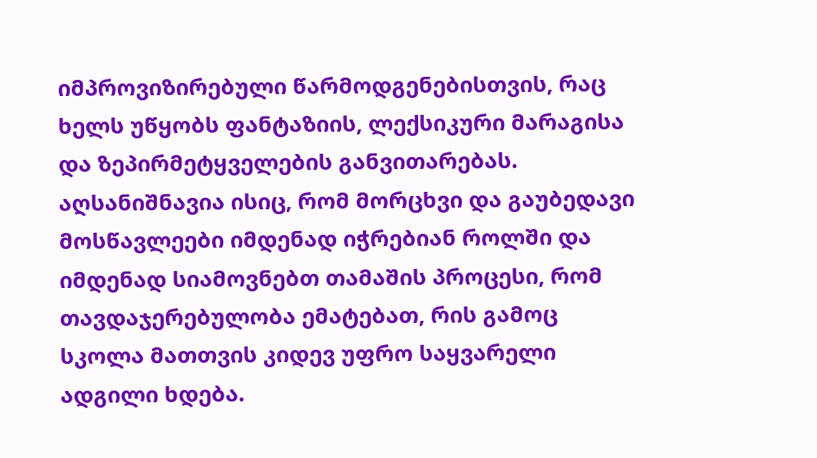იმპროვიზირებული წარმოდგენებისთვის, რაც ხელს უწყობს ფანტაზიის, ლექსიკური მარაგისა და ზეპირმეტყველების განვითარებას. აღსანიშნავია ისიც, რომ მორცხვი და გაუბედავი მოსწავლეები იმდენად იჭრებიან როლში და იმდენად სიამოვნებთ თამაშის პროცესი, რომ თავდაჯერებულობა ემატებათ, რის გამოც სკოლა მათთვის კიდევ უფრო საყვარელი ადგილი ხდება.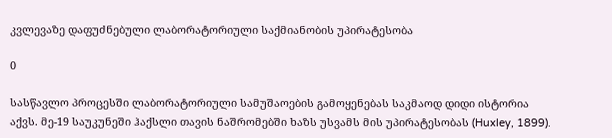კვლევაზე დაფუძნებული ლაბორატორიული საქმიანობის უპირატესობა

0

სასწავლო პროცესში ლაბორატორიული სამუშაოების გამოყენებას საკმაოდ დიდი ისტორია აქვს. მე-19 საუკუნეში ჰაქსლი თავის ნაშრომებში ხაზს უსვამს მის უპირატესობას (Huxley, 1899).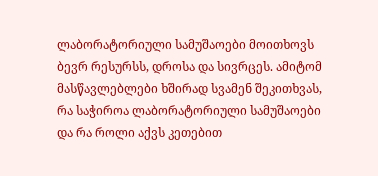ლაბორატორიული სამუშაოები მოითხოვს ბევრ რესურსს, დროსა და სივრცეს. ამიტომ მასწავლებლები ხშირად სვამენ შეკითხვას, რა საჭიროა ლაბორატორიული სამუშაოები და რა როლი აქვს კეთებით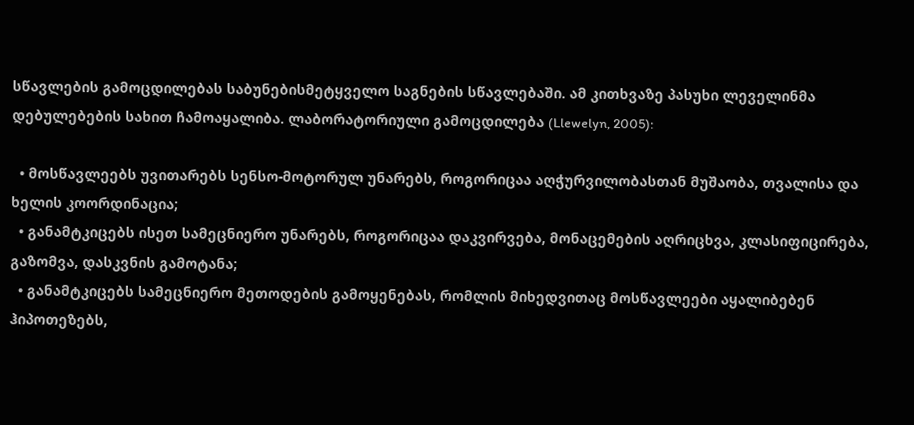სწავლების გამოცდილებას საბუნებისმეტყველო საგნების სწავლებაში. ამ კითხვაზე პასუხი ლეველინმა დებულებების სახით ჩამოაყალიბა. ლაბორატორიული გამოცდილება (Llewelyn, 2005):

  • მოსწავლეებს უვითარებს სენსო-მოტორულ უნარებს, როგორიცაა აღჭურვილობასთან მუშაობა, თვალისა და ხელის კოორდინაცია;
  • განამტკიცებს ისეთ სამეცნიერო უნარებს, როგორიცაა დაკვირვება, მონაცემების აღრიცხვა, კლასიფიცირება, გაზომვა, დასკვნის გამოტანა;
  • განამტკიცებს სამეცნიერო მეთოდების გამოყენებას, რომლის მიხედვითაც მოსწავლეები აყალიბებენ ჰიპოთეზებს,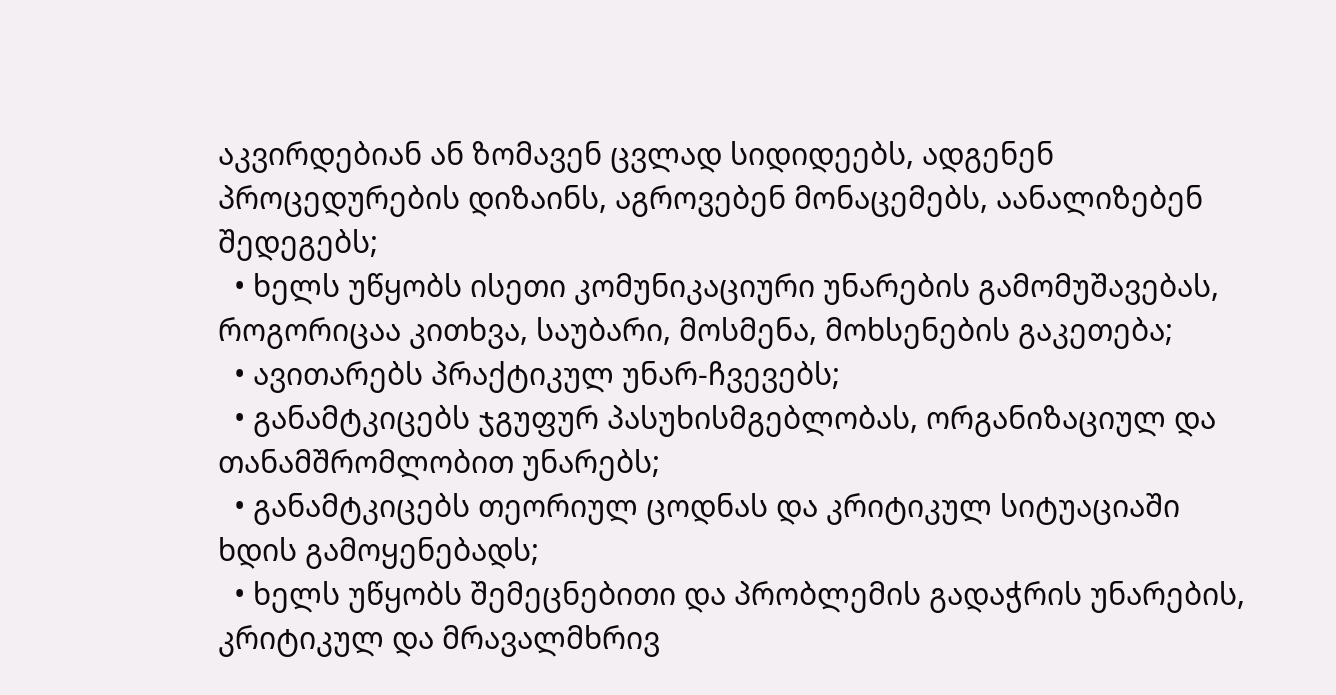აკვირდებიან ან ზომავენ ცვლად სიდიდეებს, ადგენენ პროცედურების დიზაინს, აგროვებენ მონაცემებს, აანალიზებენ შედეგებს;
  • ხელს უწყობს ისეთი კომუნიკაციური უნარების გამომუშავებას, როგორიცაა კითხვა, საუბარი, მოსმენა, მოხსენების გაკეთება;
  • ავითარებს პრაქტიკულ უნარ-ჩვევებს;
  • განამტკიცებს ჯგუფურ პასუხისმგებლობას, ორგანიზაციულ და თანამშრომლობით უნარებს;
  • განამტკიცებს თეორიულ ცოდნას და კრიტიკულ სიტუაციაში ხდის გამოყენებადს;
  • ხელს უწყობს შემეცნებითი და პრობლემის გადაჭრის უნარების, კრიტიკულ და მრავალმხრივ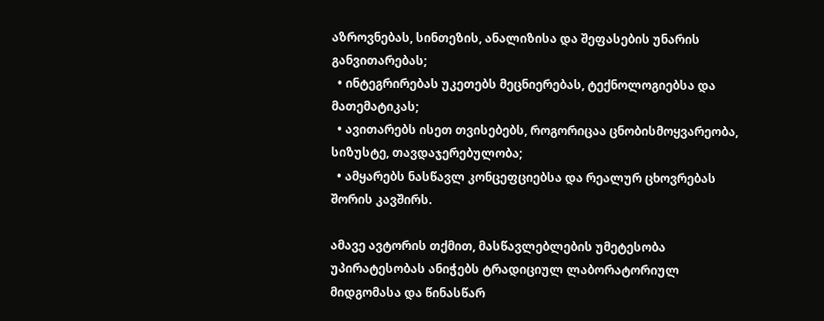აზროვნებას, სინთეზის, ანალიზისა და შეფასების უნარის განვითარებას;
  • ინტეგრირებას უკეთებს მეცნიერებას, ტექნოლოგიებსა და მათემატიკას;
  • ავითარებს ისეთ თვისებებს, როგორიცაა ცნობისმოყვარეობა, სიზუსტე, თავდაჯერებულობა;
  • ამყარებს ნასწავლ კონცეფციებსა და რეალურ ცხოვრებას შორის კავშირს.

ამავე ავტორის თქმით, მასწავლებლების უმეტესობა უპირატესობას ანიჭებს ტრადიციულ ლაბორატორიულ მიდგომასა და წინასწარ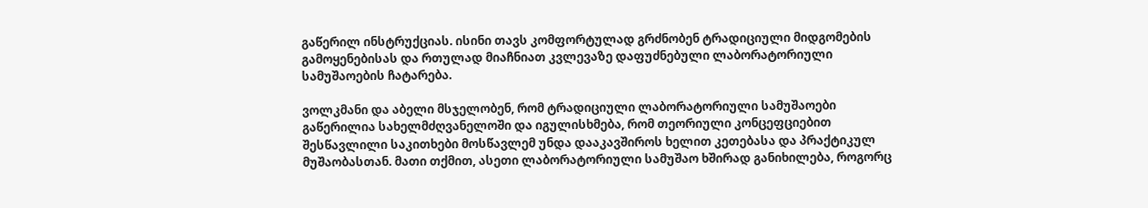გაწერილ ინსტრუქციას. ისინი თავს კომფორტულად გრძნობენ ტრადიციული მიდგომების გამოყენებისას და რთულად მიაჩნიათ კვლევაზე დაფუძნებული ლაბორატორიული სამუშაოების ჩატარება.

ვოლკმანი და აბელი მსჯელობენ, რომ ტრადიციული ლაბორატორიული სამუშაოები გაწერილია სახელმძღვანელოში და იგულისხმება, რომ თეორიული კონცეფციებით შესწავლილი საკითხები მოსწავლემ უნდა დააკავშიროს ხელით კეთებასა და პრაქტიკულ მუშაობასთან. მათი თქმით, ასეთი ლაბორატორიული სამუშაო ხშირად განიხილება, როგორც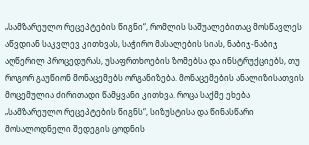„სამზარეულო რეცეპტების წიგნი“, რომლის საშუალებითაც მოსწავლეს აწვდიან საკვლევ კითხვას, საჭირო მასალების სიას, ნაბიჯ-ნაბიჯ აღწერილ პროცედურას, უსაფრთხოების ზომებსა და ინსტრუქციებს, თუ როგორ გაუწიონ მონაცემებს ორგანიზება. მონაცემების ანალიზისათვის მოცემულია ძირითადი წამყვანი კითხვა. როცა საქმე ეხება „სამზარეულო რეცეპტების წიგნს“, სიზუსტისა და წინასწარი მოსალოდნელი შედეგის ცოდნის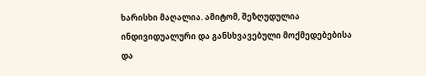ხარისხი მაღალია. ამიტომ, შეზღუდულია ინდივიდუალური და განსხვავებული მოქმედებებისა და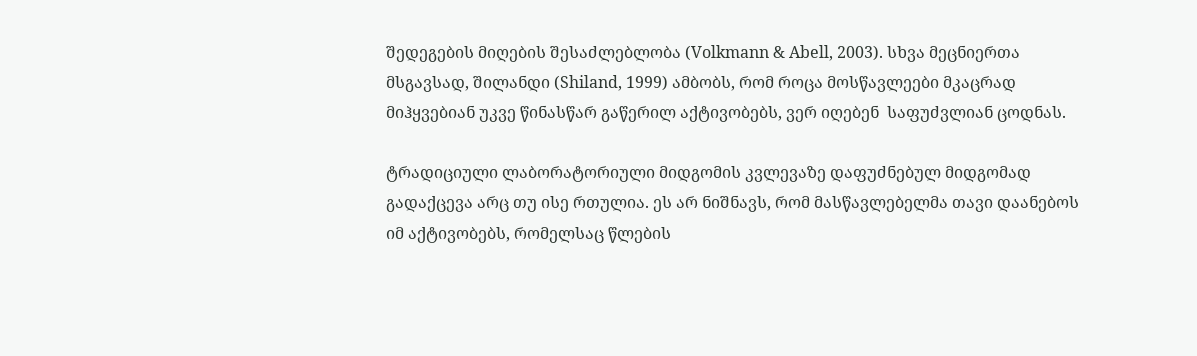შედეგების მიღების შესაძლებლობა (Volkmann & Abell, 2003). სხვა მეცნიერთა მსგავსად, შილანდი (Shiland, 1999) ამბობს, რომ როცა მოსწავლეები მკაცრად მიჰყვებიან უკვე წინასწარ გაწერილ აქტივობებს, ვერ იღებენ  საფუძვლიან ცოდნას.

ტრადიციული ლაბორატორიული მიდგომის კვლევაზე დაფუძნებულ მიდგომად გადაქცევა არც თუ ისე რთულია. ეს არ ნიშნავს, რომ მასწავლებელმა თავი დაანებოს იმ აქტივობებს, რომელსაც წლების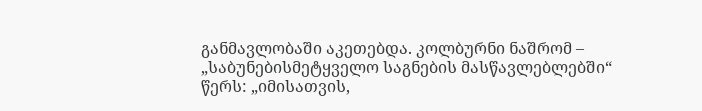განმავლობაში აკეთებდა. კოლბურნი ნაშრომ – „საბუნებისმეტყველო საგნების მასწავლებლებში“ წერს: „იმისათვის,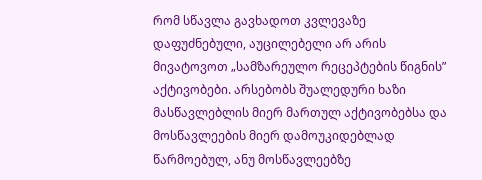რომ სწავლა გავხადოთ კვლევაზე დაფუძნებული, აუცილებელი არ არის მივატოვოთ „სამზარეულო რეცეპტების წიგნის” აქტივობები. არსებობს შუალედური ხაზი მასწავლებლის მიერ მართულ აქტივობებსა და მოსწავლეების მიერ დამოუკიდებლად წარმოებულ, ანუ მოსწავლეებზე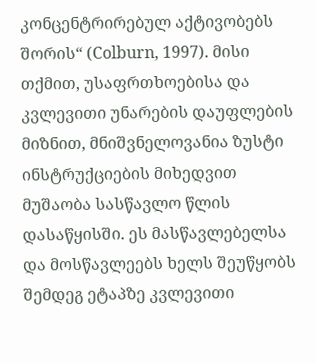კონცენტრირებულ აქტივობებს შორის“ (Colburn, 1997). მისი თქმით, უსაფრთხოებისა და კვლევითი უნარების დაუფლების მიზნით, მნიშვნელოვანია ზუსტი ინსტრუქციების მიხედვით მუშაობა სასწავლო წლის დასაწყისში. ეს მასწავლებელსა და მოსწავლეებს ხელს შეუწყობს შემდეგ ეტაპზე კვლევითი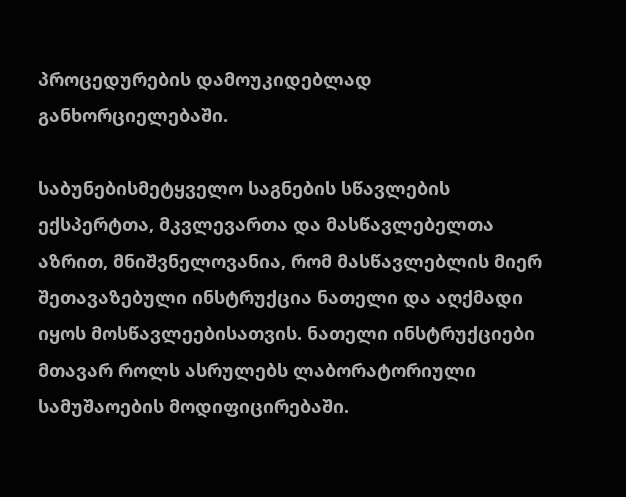პროცედურების დამოუკიდებლად განხორციელებაში.

საბუნებისმეტყველო საგნების სწავლების ექსპერტთა, მკვლევართა და მასწავლებელთა აზრით, მნიშვნელოვანია, რომ მასწავლებლის მიერ შეთავაზებული ინსტრუქცია ნათელი და აღქმადი იყოს მოსწავლეებისათვის. ნათელი ინსტრუქციები მთავარ როლს ასრულებს ლაბორატორიული სამუშაოების მოდიფიცირებაში.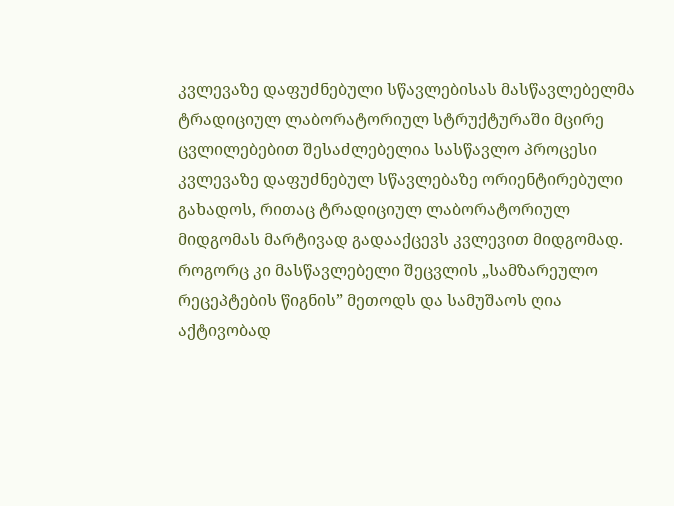კვლევაზე დაფუძნებული სწავლებისას მასწავლებელმა ტრადიციულ ლაბორატორიულ სტრუქტურაში მცირე ცვლილებებით შესაძლებელია სასწავლო პროცესი  კვლევაზე დაფუძნებულ სწავლებაზე ორიენტირებული გახადოს, რითაც ტრადიციულ ლაბორატორიულ მიდგომას მარტივად გადააქცევს კვლევით მიდგომად. როგორც კი მასწავლებელი შეცვლის „სამზარეულო რეცეპტების წიგნის” მეთოდს და სამუშაოს ღია აქტივობად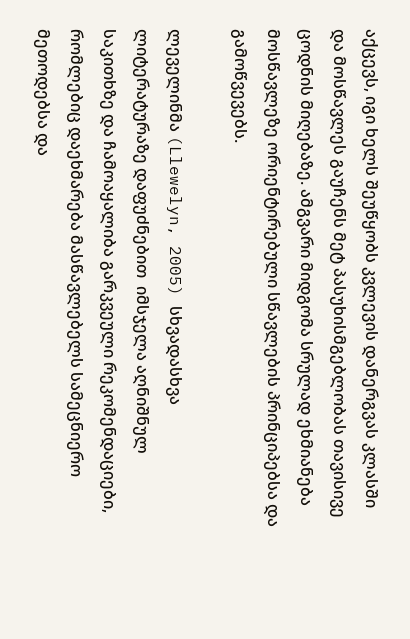აქცევს, იგი ხელს შეუწყობს კვლევის დანერგვას კლასში და მოსწავლეს გაუჩენს მეტ პასუხისმგებლობას თავისივე ცოდნის მიღებაზე. ამგვარი მიდგომა სრულად ეხმიანება მოსწავლეზე ორიენტირებული სწავლების პრინციპებსა და გამოწვევებს.

ლეველინმა (Llewelyn, 2005) სხვადასხვა ლიტერატურაზე დაფუძნებით  იმსჯელა აღნიშნულ საკითხზე და ჩამოაყალიბა გარკვეული რეკომენდაციები, რომლებიც დაეხმარება მასწავლებელს სამეცნიერო მეთოდებსა და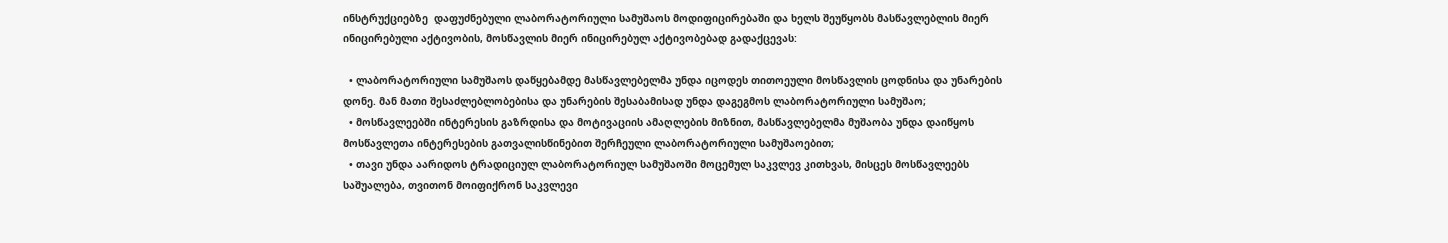ინსტრუქციებზე  დაფუძნებული ლაბორატორიული სამუშაოს მოდიფიცირებაში და ხელს შეუწყობს მასწავლებლის მიერ ინიცირებული აქტივობის, მოსწავლის მიერ ინიცირებულ აქტივობებად გადაქცევას:

  • ლაბორატორიული სამუშაოს დაწყებამდე მასწავლებელმა უნდა იცოდეს თითოეული მოსწავლის ცოდნისა და უნარების დონე. მან მათი შესაძლებლობებისა და უნარების შესაბამისად უნდა დაგეგმოს ლაბორატორიული სამუშაო;
  • მოსწავლეებში ინტერესის გაზრდისა და მოტივაციის ამაღლების მიზნით, მასწავლებელმა მუშაობა უნდა დაიწყოს მოსწავლეთა ინტერესების გათვალისწინებით შერჩეული ლაბორატორიული სამუშაოებით;
  • თავი უნდა აარიდოს ტრადიციულ ლაბორატორიულ სამუშაოში მოცემულ საკვლევ კითხვას, მისცეს მოსწავლეებს საშუალება, თვითონ მოიფიქრონ საკვლევი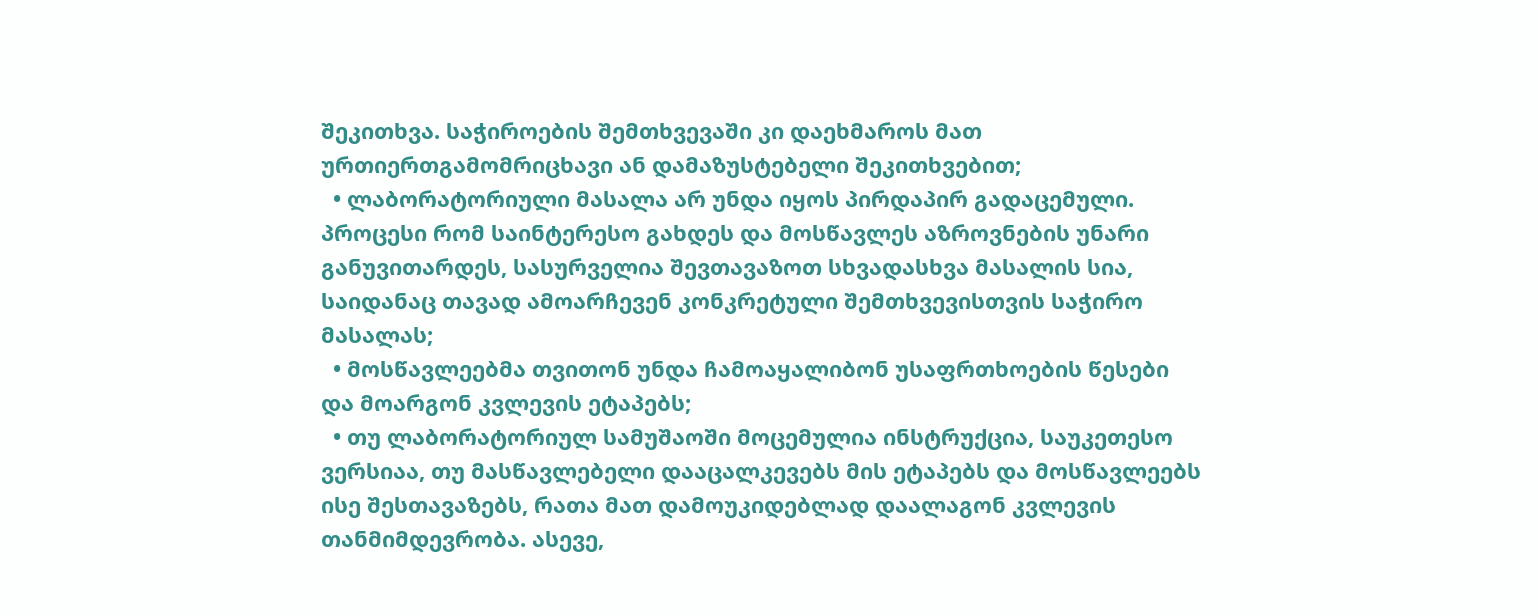შეკითხვა. საჭიროების შემთხვევაში კი დაეხმაროს მათ ურთიერთგამომრიცხავი ან დამაზუსტებელი შეკითხვებით;
  • ლაბორატორიული მასალა არ უნდა იყოს პირდაპირ გადაცემული. პროცესი რომ საინტერესო გახდეს და მოსწავლეს აზროვნების უნარი განუვითარდეს, სასურველია შევთავაზოთ სხვადასხვა მასალის სია, საიდანაც თავად ამოარჩევენ კონკრეტული შემთხვევისთვის საჭირო მასალას;
  • მოსწავლეებმა თვითონ უნდა ჩამოაყალიბონ უსაფრთხოების წესები და მოარგონ კვლევის ეტაპებს;
  • თუ ლაბორატორიულ სამუშაოში მოცემულია ინსტრუქცია, საუკეთესო ვერსიაა, თუ მასწავლებელი დააცალკევებს მის ეტაპებს და მოსწავლეებს ისე შესთავაზებს, რათა მათ დამოუკიდებლად დაალაგონ კვლევის თანმიმდევრობა. ასევე,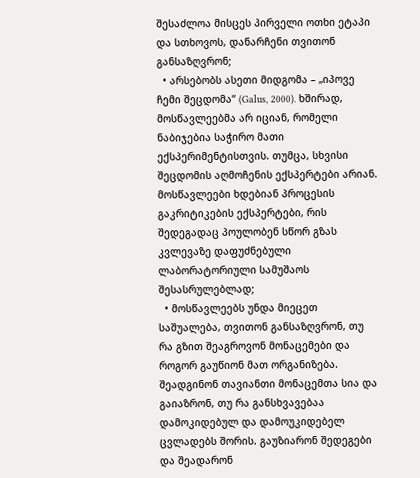შესაძლოა მისცეს პირველი ოთხი ეტაპი და სთხოვოს, დანარჩენი თვითონ განსაზღვრონ;
  • არსებობს ასეთი მიდგომა – „იპოვე ჩემი შეცდომა“ (Galus, 2000). ხშირად, მოსწავლეებმა არ იციან, რომელი ნაბიჯებია საჭირო მათი ექსპერიმენტისთვის. თუმცა, სხვისი შეცდომის აღმოჩენის ექსპერტები არიან. მოსწავლეები ხდებიან პროცესის გაკრიტიკების ექსპერტები, რის შედეგადაც პოულობენ სწორ გზას კვლევაზე დაფუძნებული ლაბორატორიული სამუშაოს შესასრულებლად;
  • მოსწავლეებს უნდა მიეცეთ საშუალება, თვითონ განსაზღვრონ, თუ რა გზით შეაგროვონ მონაცემები და როგორ გაუწიონ მათ ორგანიზება. შეადგინონ თავიანთი მონაცემთა სია და გაიაზრონ, თუ რა განსხვავებაა დამოკიდებულ და დამოუკიდებელ ცვლადებს შორის. გაუზიარონ შედეგები და შეადარონ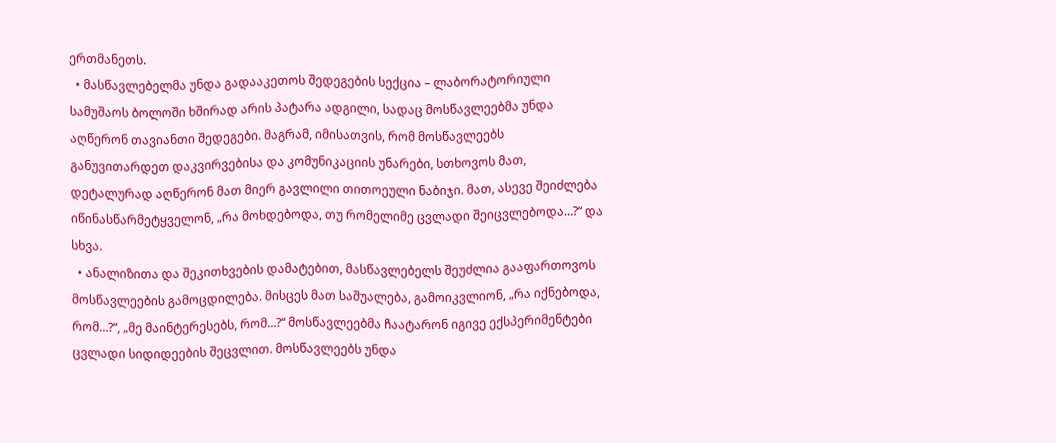ერთმანეთს.
  • მასწავლებელმა უნდა გადააკეთოს შედეგების სექცია – ლაბორატორიული სამუშაოს ბოლოში ხშირად არის პატარა ადგილი, სადაც მოსწავლეებმა უნდა აღწერონ თავიანთი შედეგები. მაგრამ, იმისათვის, რომ მოსწავლეებს განუვითარდეთ დაკვირვებისა და კომუნიკაციის უნარები, სთხოვოს მათ, დეტალურად აღწერონ მათ მიერ გავლილი თითოეული ნაბიჯი. მათ, ასევე შეიძლება იწინასწარმეტყველონ, „რა მოხდებოდა, თუ რომელიმე ცვლადი შეიცვლებოდა…?“ და სხვა.
  • ანალიზითა და შეკითხვების დამატებით, მასწავლებელს შეუძლია გააფართოვოს მოსწავლეების გამოცდილება. მისცეს მათ საშუალება, გამოიკვლიონ, „რა იქნებოდა, რომ…?“, „მე მაინტერესებს, რომ…?“ მოსწავლეებმა ჩაატარონ იგივე ექსპერიმენტები ცვლადი სიდიდეების შეცვლით. მოსწავლეებს უნდა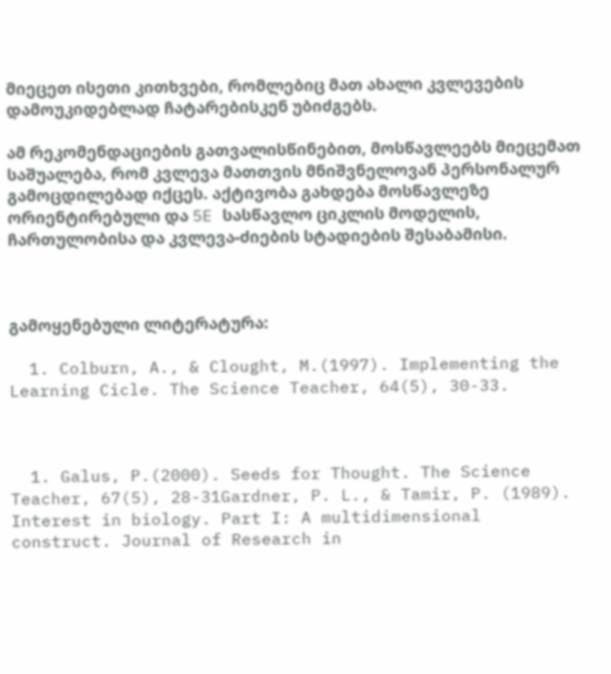მიეცეთ ისეთი კითხვები, რომლებიც მათ ახალი კვლევების დამოუკიდებლად ჩატარებისკენ უბიძგებს.

ამ რეკომენდაციების გათვალისწინებით, მოსწავლეებს მიეცემათ საშუალება, რომ კვლევა მათთვის მნიშვნელოვან პერსონალურ გამოცდილებად იქცეს. აქტივობა გახდება მოსწავლეზე ორიენტირებული და 5E სასწავლო ციკლის მოდელის, ჩართულობისა და კვლევა-ძიების სტადიების შესაბამისი.



გამოყენებული ლიტერატურა:

  1. Colburn, A., & Clought, M.(1997). Implementing the Learning Cicle. The Science Teacher, 64(5), 30-33.



  1. Galus, P.(2000). Seeds for Thought. The Science Teacher, 67(5), 28-31Gardner, P. L., & Tamir, P. (1989). Interest in biology. Part I: A multidimensional construct. Journal of Research in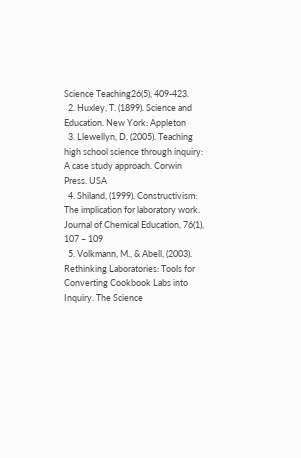Science Teaching26(5), 409-423.
  2. Huxley, T. (1899). Science and Education. New York: Appleton
  3. Llewellyn, D. (2005). Teaching high school science through inquiry: A case study approach. Corwin Press. USA
  4. Shiland, (1999). Constructivism: The implication for laboratory work. Journal of Chemical Education, 76(1), 107 – 109
  5. Volkmann, M., & Abell, (2003). Rethinking Laboratories: Tools for Converting Cookbook Labs into Inquiry. The Science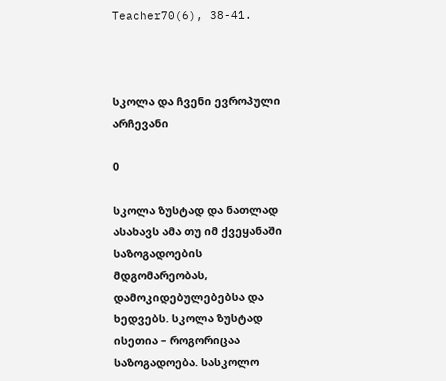Teacher70(6), 38-41.



სკოლა და ჩვენი ევროპული არჩევანი

0

სკოლა ზუსტად და ნათლად ასახავს ამა თუ იმ ქვეყანაში საზოგადოების მდგომარეობას, დამოკიდებულებებსა და ხედვებს. სკოლა ზუსტად ისეთია – როგორიცაა საზოგადოება. სასკოლო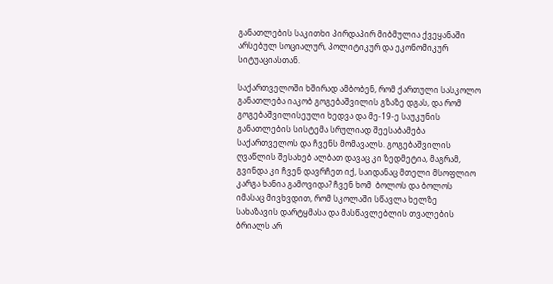განათლების საკითხი პირდაპირ მიბმულია ქვეყანაში არსებულ სოციალურ, პოლიტიკურ და ეკონომიკურ სიტუაციასთან.

საქართველოში ხშირად ამბობენ, რომ ქართული სასკოლო განათლება იაკობ გოგებაშვილის გზაზე დგას, და რომ გოგებაშვილისეული ხედვა და მე-19-ე საუკუნის განათლების სისტემა სრულიად შეესაბამება საქართველოს და ჩვენს მომავალს. გოგებაშვილის ღვაწლის შესახებ ალბათ დავაც კი ზედმეტია, მაგრამ, გვინდა კი ჩვენ დავრჩეთ იქ, საიდანაც მთელი მსოფლიო კარგა ხანია გამოვიდა? ჩვენ ხომ  ბოლოს და ბოლოს იმასაც მივხვდით, რომ სკოლაში სწავლა ხელზე სახაზავის დარტყმასა და მასწავლებლის თვალების ბრიალს არ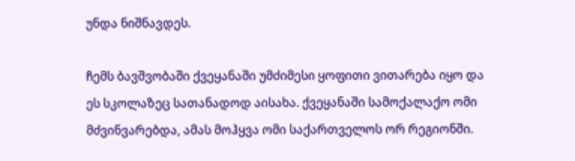უნდა ნიშნავდეს.

ჩემს ბავშვობაში ქვეყანაში უმძიმესი ყოფითი ვითარება იყო და ეს სკოლაზეც სათანადოდ აისახა. ქვეყანაში სამოქალაქო ომი მძვინვარებდა, ამას მოჰყვა ომი საქართველოს ორ რეგიონში.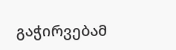გაჭირვებამ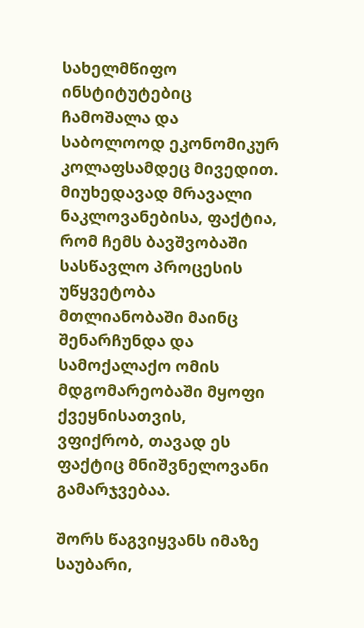სახელმწიფო ინსტიტუტებიც ჩამოშალა და საბოლოოდ ეკონომიკურ კოლაფსამდეც მივედით. მიუხედავად მრავალი ნაკლოვანებისა, ფაქტია, რომ ჩემს ბავშვობაში სასწავლო პროცესის უწყვეტობა მთლიანობაში მაინც შენარჩუნდა და სამოქალაქო ომის მდგომარეობაში მყოფი ქვეყნისათვის,  ვფიქრობ, თავად ეს ფაქტიც მნიშვნელოვანი გამარჯვებაა.

შორს წაგვიყვანს იმაზე საუბარი,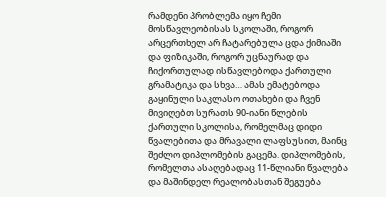რამდენი პრობლემა იყო ჩემი მოსწავლეობისას სკოლაში, როგორ არცერთხელ არ ჩატარებულა ცდა ქიმიაში და ფიზიკაში, როგორ უცნაურად და ჩიქორთულად ისწავლებოდა ქართული გრამატიკა და სხვა… ამას ემატებოდა გაყინული საკლასო ოთახები და ჩვენ მივიღებთ სურათს 90-იანი წლების ქართული სკოლისა, რომელმაც დიდი წვალებითა და მრავალი ლაფსუსით, მაინც შეძლო დიპლომების გაცემა. დიპლომების, რომელთა ასაღებადაც 11-წლიანი წვალება და მაშინდელ რეალობასთან შეგუება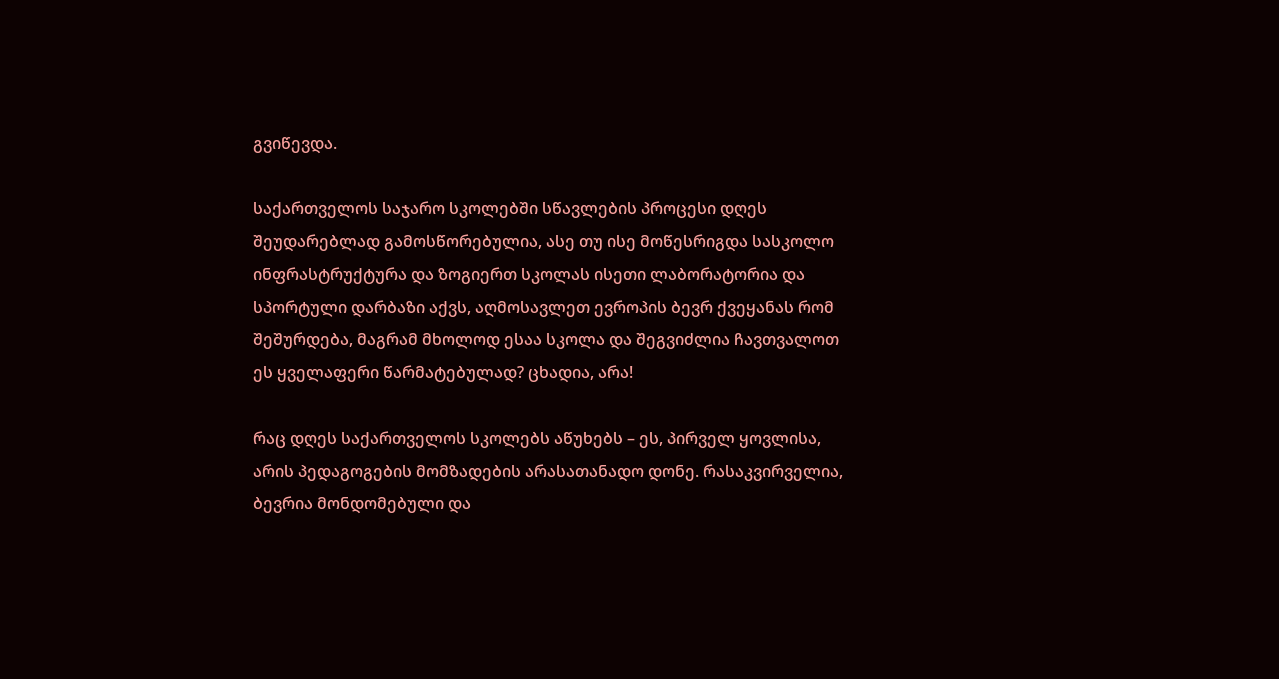გვიწევდა.

საქართველოს საჯარო სკოლებში სწავლების პროცესი დღეს შეუდარებლად გამოსწორებულია, ასე თუ ისე მოწესრიგდა სასკოლო ინფრასტრუქტურა და ზოგიერთ სკოლას ისეთი ლაბორატორია და სპორტული დარბაზი აქვს, აღმოსავლეთ ევროპის ბევრ ქვეყანას რომ შეშურდება, მაგრამ მხოლოდ ესაა სკოლა და შეგვიძლია ჩავთვალოთ ეს ყველაფერი წარმატებულად? ცხადია, არა!

რაც დღეს საქართველოს სკოლებს აწუხებს – ეს, პირველ ყოვლისა, არის პედაგოგების მომზადების არასათანადო დონე. რასაკვირველია, ბევრია მონდომებული და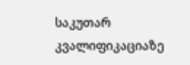საკუთარ კვალიფიკაციაზე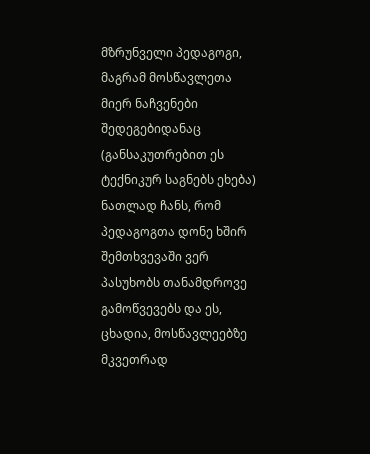მზრუნველი პედაგოგი, მაგრამ მოსწავლეთა მიერ ნაჩვენები შედეგებიდანაც (განსაკუთრებით ეს ტექნიკურ საგნებს ეხება) ნათლად ჩანს, რომ  პედაგოგთა დონე ხშირ შემთხვევაში ვერ პასუხობს თანამდროვე გამოწვევებს და ეს, ცხადია, მოსწავლეებზე მკვეთრად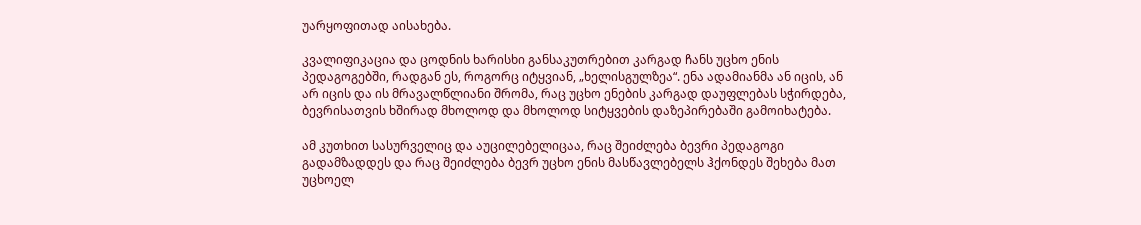უარყოფითად აისახება.

კვალიფიკაცია და ცოდნის ხარისხი განსაკუთრებით კარგად ჩანს უცხო ენის პედაგოგებში, რადგან ეს, როგორც იტყვიან, „ხელისგულზეა“. ენა ადამიანმა ან იცის, ან არ იცის და ის მრავალწლიანი შრომა, რაც უცხო ენების კარგად დაუფლებას სჭირდება, ბევრისათვის ხშირად მხოლოდ და მხოლოდ სიტყვების დაზეპირებაში გამოიხატება.

ამ კუთხით სასურველიც და აუცილებელიცაა, რაც შეიძლება ბევრი პედაგოგი გადამზადდეს და რაც შეიძლება ბევრ უცხო ენის მასწავლებელს ჰქონდეს შეხება მათ უცხოელ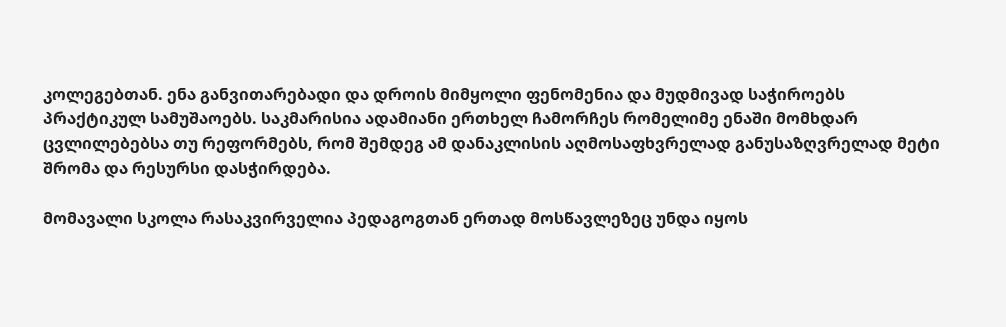კოლეგებთან. ენა განვითარებადი და დროის მიმყოლი ფენომენია და მუდმივად საჭიროებს პრაქტიკულ სამუშაოებს. საკმარისია ადამიანი ერთხელ ჩამორჩეს რომელიმე ენაში მომხდარ ცვლილებებსა თუ რეფორმებს, რომ შემდეგ ამ დანაკლისის აღმოსაფხვრელად განუსაზღვრელად მეტი შრომა და რესურსი დასჭირდება.

მომავალი სკოლა რასაკვირველია პედაგოგთან ერთად მოსწავლეზეც უნდა იყოს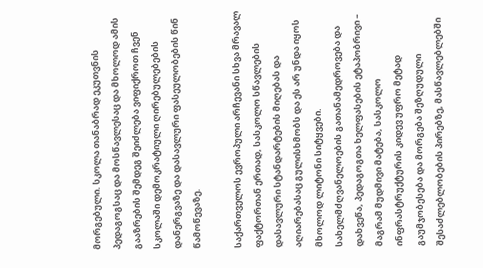მორგებული. სკოლა თანაბრად ეკუთვნის პედაგოგსაც და მოსწავლესაც და მხოლოდ ამის გააზრების შემდეგ შეიძლება ვიფიქროთ ჩვენ სკოლაში დემოკრატიული ღირებულებების დანერგვაზე და დასავლური ფასეულობების წინ წამოწევაზე.

საქართველოს ევროპული არჩევანი სხვა მრავალ ფაქტორთან ერთად, სასკოლო სწავლების დასავლური სტანდარტების მიღებას და აღიარებასაც გულისხმობს და ეს არ უნდა იყოს მხოლოდ ლიტონი სიტყვები. სახელმძღვანელოების გათანამედროვება და დახვეწა, პედაგოგთა ხელფასების ეტაპობრივი – მაგრამ მუდმივი მატება, სასკოლო ინფრასტრუქტურის კიდევ უფრო მეტად გაუმჯობესება და მორგება შეზღუდული შესაძლებლობების პირებზე, მასწავლებლებში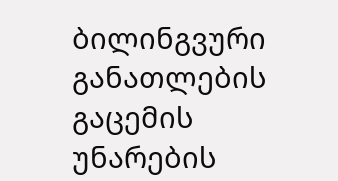ბილინგვური განათლების გაცემის უნარების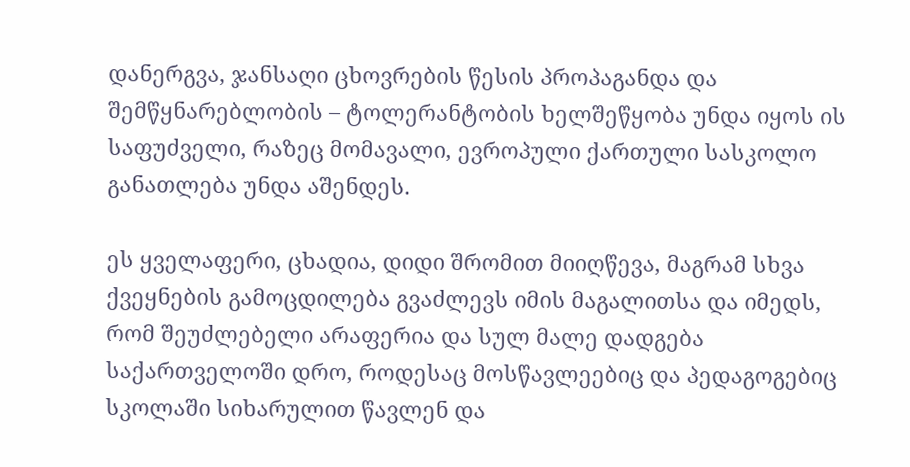დანერგვა, ჯანსაღი ცხოვრების წესის პროპაგანდა და შემწყნარებლობის – ტოლერანტობის ხელშეწყობა უნდა იყოს ის საფუძველი, რაზეც მომავალი, ევროპული ქართული სასკოლო განათლება უნდა აშენდეს.

ეს ყველაფერი, ცხადია, დიდი შრომით მიიღწევა, მაგრამ სხვა ქვეყნების გამოცდილება გვაძლევს იმის მაგალითსა და იმედს, რომ შეუძლებელი არაფერია და სულ მალე დადგება საქართველოში დრო, როდესაც მოსწავლეებიც და პედაგოგებიც სკოლაში სიხარულით წავლენ და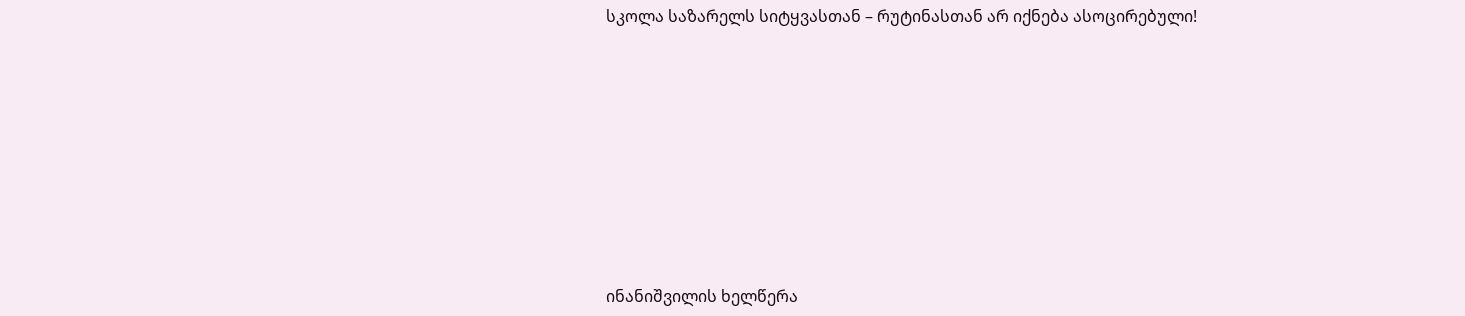სკოლა საზარელს სიტყვასთან – რუტინასთან არ იქნება ასოცირებული!









ინანიშვილის ხელწერა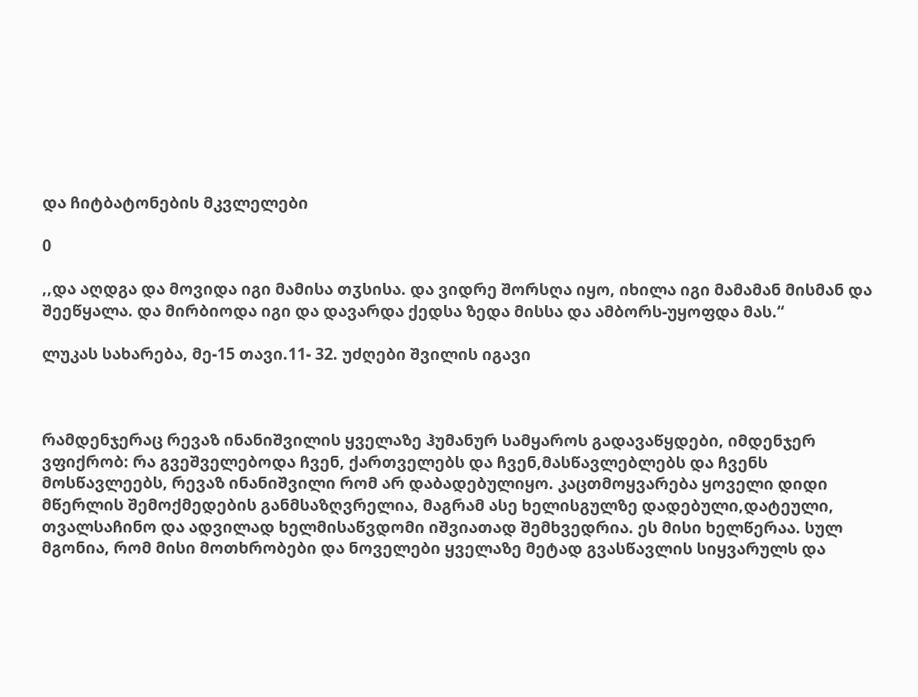და ჩიტბატონების მკვლელები

0

,,და აღდგა და მოვიდა იგი მამისა თჳსისა. და ვიდრე შორსღა იყო, იხილა იგი მამამან მისმან და შეეწყალა. და მირბიოდა იგი და დავარდა ქედსა ზედა მისსა და ამბორს-უყოფდა მას.“

ლუკას სახარება, მე-15 თავი.11- 32. უძღები შვილის იგავი



რამდენჯერაც რევაზ ინანიშვილის ყველაზე ჰუმანურ სამყაროს გადავაწყდები, იმდენჯერ ვფიქრობ: რა გვეშველებოდა ჩვენ, ქართველებს და ჩვენ,მასწავლებლებს და ჩვენს მოსწავლეებს, რევაზ ინანიშვილი რომ არ დაბადებულიყო. კაცთმოყვარება ყოველი დიდი მწერლის შემოქმედების განმსაზღვრელია, მაგრამ ასე ხელისგულზე დადებული,დატეული, თვალსაჩინო და ადვილად ხელმისაწვდომი იშვიათად შემხვედრია. ეს მისი ხელწერაა. სულ მგონია, რომ მისი მოთხრობები და ნოველები ყველაზე მეტად გვასწავლის სიყვარულს და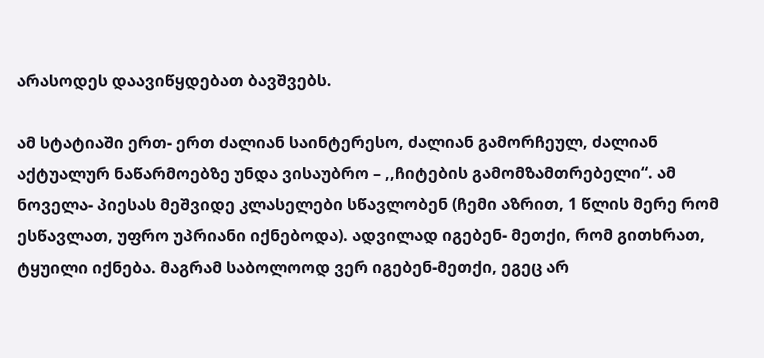არასოდეს დაავიწყდებათ ბავშვებს.

ამ სტატიაში ერთ- ერთ ძალიან საინტერესო, ძალიან გამორჩეულ, ძალიან აქტუალურ ნაწარმოებზე უნდა ვისაუბრო – ,,ჩიტების გამომზამთრებელი“. ამ ნოველა- პიესას მეშვიდე კლასელები სწავლობენ (ჩემი აზრით, 1 წლის მერე რომ ესწავლათ, უფრო უპრიანი იქნებოდა). ადვილად იგებენ- მეთქი, რომ გითხრათ, ტყუილი იქნება. მაგრამ საბოლოოდ ვერ იგებენ-მეთქი, ეგეც არ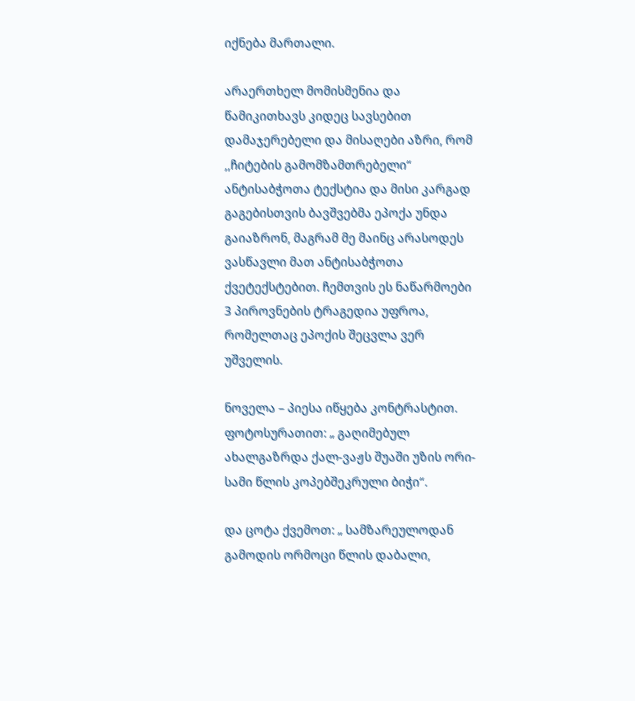იქნება მართალი.

არაერთხელ მომისმენია და წამიკითხავს კიდეც სავსებით დამაჯერებელი და მისაღები აზრი, რომ ,,ჩიტების გამომზამთრებელი“ ანტისაბჭოთა ტექსტია და მისი კარგად გაგებისთვის ბავშვებმა ეპოქა უნდა გაიაზრონ, მაგრამ მე მაინც არასოდეს ვასწავლი მათ ანტისაბჭოთა ქვეტექსტებით. ჩემთვის ეს ნაწარმოები 3 პიროვნების ტრაგედია უფროა, რომელთაც ეპოქის შეცვლა ვერ უშველის.

ნოველა – პიესა იწყება კონტრასტით. ფოტოსურათით: „ გაღიმებულ ახალგაზრდა ქალ-ვაჟს შუაში უზის ორი-სამი წლის კოპებშეკრული ბიჭი“.

და ცოტა ქვემოთ: „ სამზარეულოდან გამოდის ორმოცი წლის დაბალი,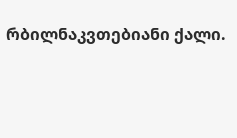რბილნაკვთებიანი ქალი.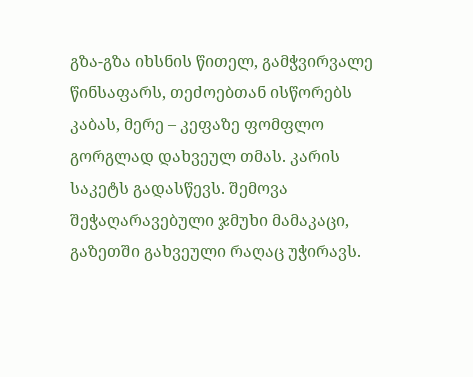გზა-გზა იხსნის წითელ, გამჭვირვალე წინსაფარს, თეძოებთან ისწორებს კაბას, მერე – კეფაზე ფომფლო გორგლად დახვეულ თმას. კარის საკეტს გადასწევს. შემოვა შეჭაღარავებული ჯმუხი მამაკაცი, გაზეთში გახვეული რაღაც უჭირავს.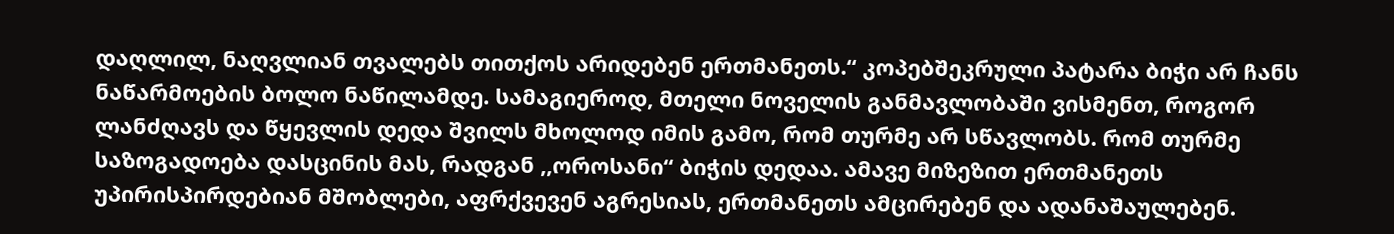დაღლილ, ნაღვლიან თვალებს თითქოს არიდებენ ერთმანეთს.“ კოპებშეკრული პატარა ბიჭი არ ჩანს ნაწარმოების ბოლო ნაწილამდე. სამაგიეროდ, მთელი ნოველის განმავლობაში ვისმენთ, როგორ ლანძღავს და წყევლის დედა შვილს მხოლოდ იმის გამო, რომ თურმე არ სწავლობს. რომ თურმე საზოგადოება დასცინის მას, რადგან ,,ოროსანი“ ბიჭის დედაა. ამავე მიზეზით ერთმანეთს უპირისპირდებიან მშობლები, აფრქვევენ აგრესიას, ერთმანეთს ამცირებენ და ადანაშაულებენ.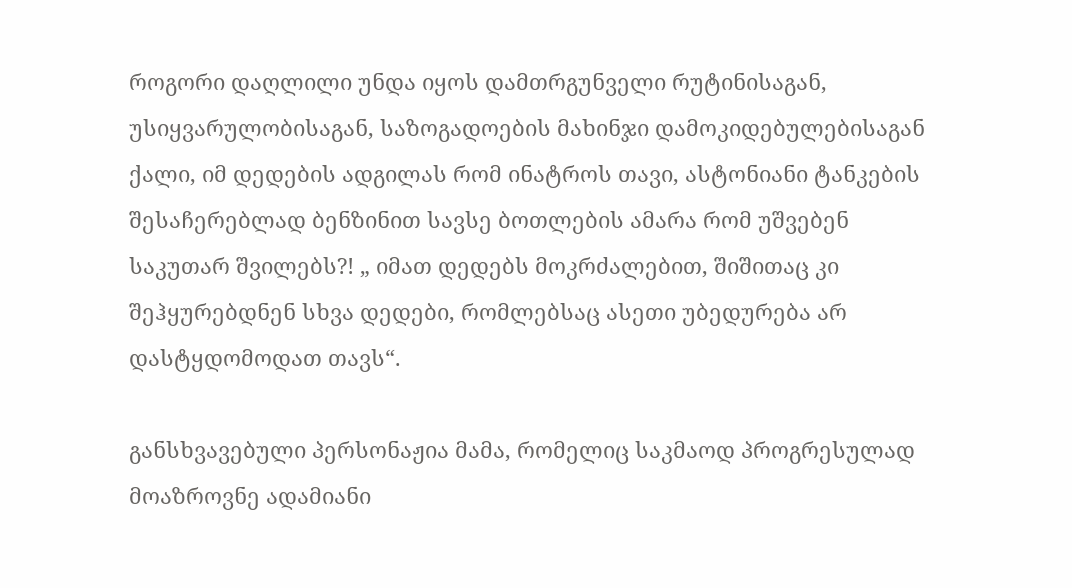როგორი დაღლილი უნდა იყოს დამთრგუნველი რუტინისაგან, უსიყვარულობისაგან, საზოგადოების მახინჯი დამოკიდებულებისაგან ქალი, იმ დედების ადგილას რომ ინატროს თავი, ასტონიანი ტანკების შესაჩერებლად ბენზინით სავსე ბოთლების ამარა რომ უშვებენ საკუთარ შვილებს?! „ იმათ დედებს მოკრძალებით, შიშითაც კი შეჰყურებდნენ სხვა დედები, რომლებსაც ასეთი უბედურება არ დასტყდომოდათ თავს“.

განსხვავებული პერსონაჟია მამა, რომელიც საკმაოდ პროგრესულად მოაზროვნე ადამიანი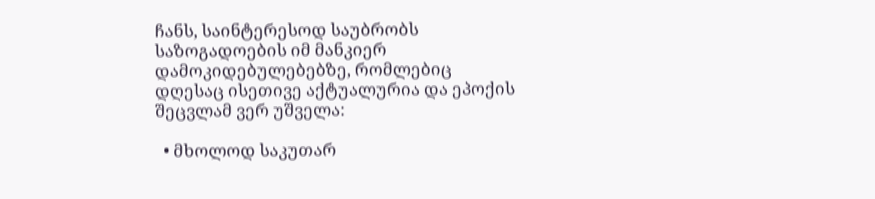ჩანს, საინტერესოდ საუბრობს საზოგადოების იმ მანკიერ დამოკიდებულებებზე, რომლებიც დღესაც ისეთივე აქტუალურია და ეპოქის შეცვლამ ვერ უშველა:

  • მხოლოდ საკუთარ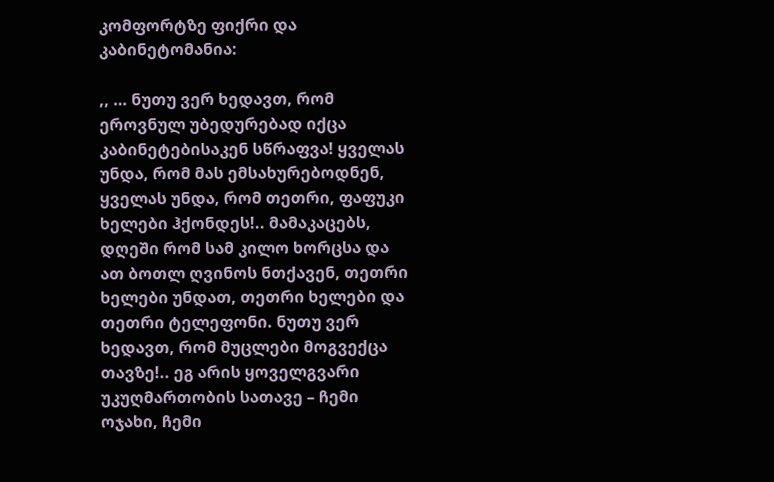კომფორტზე ფიქრი და კაბინეტომანია:

,, … ნუთუ ვერ ხედავთ, რომ ეროვნულ უბედურებად იქცა კაბინეტებისაკენ სწრაფვა! ყველას უნდა, რომ მას ემსახურებოდნენ, ყველას უნდა, რომ თეთრი, ფაფუკი ხელები ჰქონდეს!.. მამაკაცებს, დღეში რომ სამ კილო ხორცსა და ათ ბოთლ ღვინოს ნთქავენ, თეთრი ხელები უნდათ, თეთრი ხელები და თეთრი ტელეფონი. ნუთუ ვერ ხედავთ, რომ მუცლები მოგვექცა თავზე!.. ეგ არის ყოველგვარი უკუღმართობის სათავე – ჩემი ოჯახი, ჩემი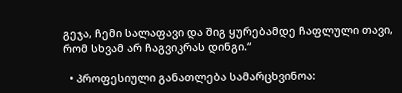გეჯა, ჩემი სალაფავი და შიგ ყურებამდე ჩაფლული თავი, რომ სხვამ არ ჩაგვიკრას დინგი.“

  • პროფესიული განათლება სამარცხვინოა: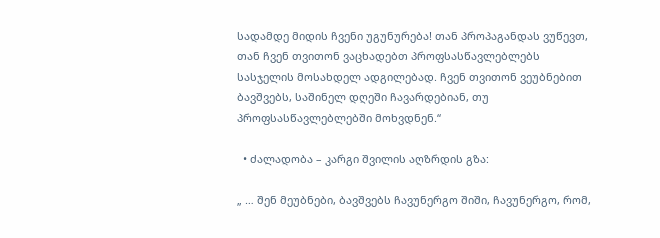სადამდე მიდის ჩვენი უგუნურება! თან პროპაგანდას ვუწევთ, თან ჩვენ თვითონ ვაცხადებთ პროფსასწავლებლებს სასჯელის მოსახდელ ადგილებად. ჩვენ თვითონ ვეუბნებით ბავშვებს, საშინელ დღეში ჩავარდებიან, თუ პროფსასწავლებლებში მოხვდნენ.“

  • ძალადობა – კარგი შვილის აღზრდის გზა:

„ … შენ მეუბნები, ბავშვებს ჩავუნერგო შიში, ჩავუნერგო, რომ,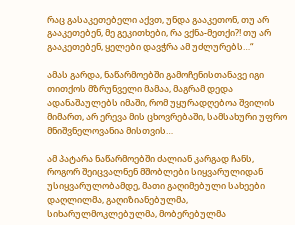რაც გასაკეთებელი აქვთ, უნდა გააკეთონ, თუ არ გააკეთებენ, მე გეკითხები, რა ვქნა-მეთქი?! თუ არ გააკეთებენ, ყელები დავჭრა ამ უძლურებს…“

ამას გარდა, ნაწარმოებში გამოჩენისთანავე იგი თითქოს მზრუნველი მამაა, მაგრამ დედა ადანაშაულებს იმაში, რომ უყურადღებოა შვილის მიმართ, არ ერევა მის ცხოვრებაში, სამსახური უფრო მნიშვნელოვანია მისთვის…

ამ პატარა ნაწარმოებში ძალიან კარგად ჩანს, როგორ შეიცვალნენ მშობლები სიყვარულიდან უსიყვარულობამდე, მათი გაღიმებული სახეები დაღლილმა, გაღიზიანებულმა, სიხარულმოკლებულმა, მობერებულმა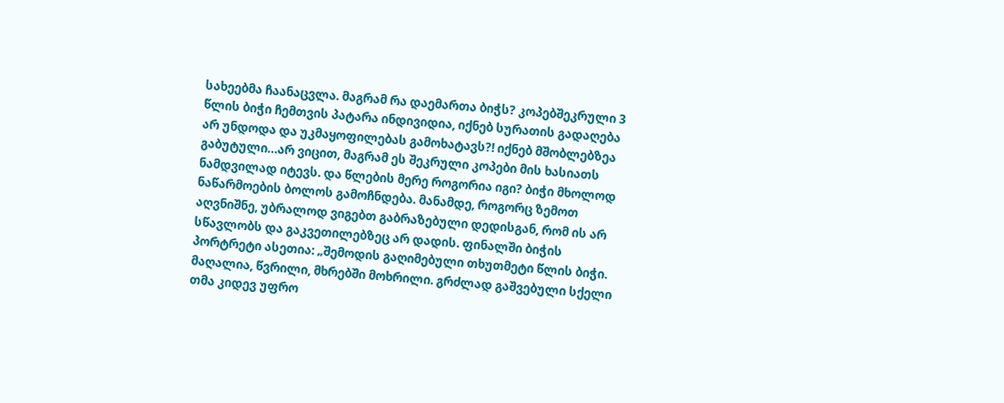სახეებმა ჩაანაცვლა. მაგრამ რა დაემართა ბიჭს? კოპებშეკრული 3 წლის ბიჭი ჩემთვის პატარა ინდივიდია, იქნებ სურათის გადაღება არ უნდოდა და უკმაყოფილებას გამოხატავს?! იქნებ მშობლებზეა გაბუტული…არ ვიცით, მაგრამ ეს შეკრული კოპები მის ხასიათს ნამდვილად იტევს. და წლების მერე როგორია იგი? ბიჭი მხოლოდ ნაწარმოების ბოლოს გამოჩნდება. მანამდე, როგორც ზემოთ აღვნიშნე, უბრალოდ ვიგებთ გაბრაზებული დედისგან, რომ ის არ სწავლობს და გაკვეთილებზეც არ დადის. ფინალში ბიჭის პორტრეტი ასეთია: „შემოდის გაღიმებული თხუთმეტი წლის ბიჭი. მაღალია, წვრილი, მხრებში მოხრილი. გრძლად გაშვებული სქელი თმა კიდევ უფრო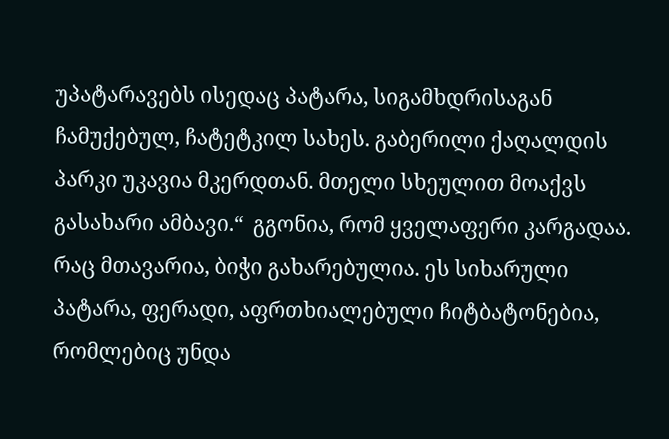უპატარავებს ისედაც პატარა, სიგამხდრისაგან ჩამუქებულ, ჩატეტკილ სახეს. გაბერილი ქაღალდის პარკი უკავია მკერდთან. მთელი სხეულით მოაქვს გასახარი ამბავი.“  გგონია, რომ ყველაფერი კარგადაა. რაც მთავარია, ბიჭი გახარებულია. ეს სიხარული პატარა, ფერადი, აფრთხიალებული ჩიტბატონებია, რომლებიც უნდა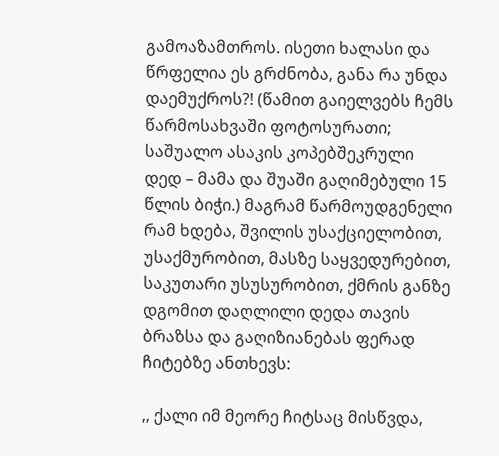გამოაზამთროს. ისეთი ხალასი და წრფელია ეს გრძნობა, განა რა უნდა დაემუქროს?! (წამით გაიელვებს ჩემს წარმოსახვაში ფოტოსურათი; საშუალო ასაკის კოპებშეკრული დედ – მამა და შუაში გაღიმებული 15 წლის ბიჭი.) მაგრამ წარმოუდგენელი რამ ხდება, შვილის უსაქციელობით, უსაქმურობით, მასზე საყვედურებით, საკუთარი უსუსურობით, ქმრის განზე დგომით დაღლილი დედა თავის ბრაზსა და გაღიზიანებას ფერად ჩიტებზე ანთხევს:

,, ქალი იმ მეორე ჩიტსაც მისწვდა,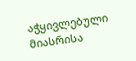აჭყივლებული მიასრისა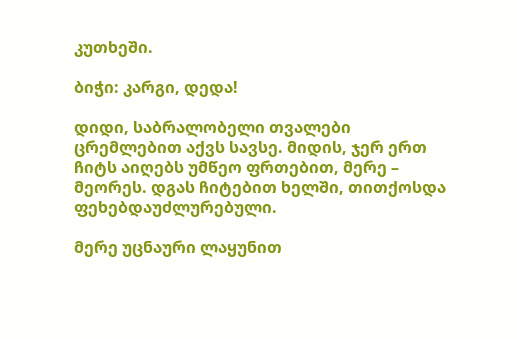კუთხეში.

ბიჭი: კარგი, დედა!

დიდი, საბრალობელი თვალები ცრემლებით აქვს სავსე. მიდის, ჯერ ერთ ჩიტს აიღებს უმწეო ფრთებით, მერე – მეორეს. დგას ჩიტებით ხელში, თითქოსდა ფეხებდაუძლურებული.

მერე უცნაური ლაყუნით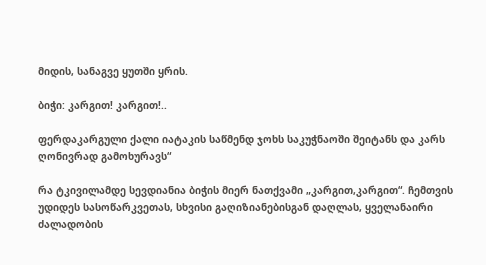მიდის, სანაგვე ყუთში ყრის.

ბიჭი: კარგით! კარგით!..

ფერდაკარგული ქალი იატაკის საწმენდ ჯოხს საკუჭნაოში შეიტანს და კარს ღონივრად გამოხურავს“

რა ტკივილამდე სევდიანია ბიჭის მიერ ნათქვამი „კარგით,კარგით“. ჩემთვის უდიდეს სასოწარკვეთას, სხვისი გაღიზიანებისგან დაღლას, ყველანაირი ძალადობის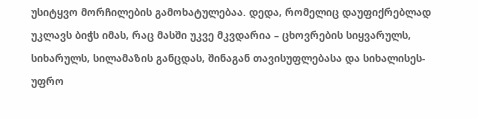უსიტყვო მორჩილების გამოხატულებაა. დედა, რომელიც დაუფიქრებლად უკლავს ბიჭს იმას, რაც მასში უკვე მკვდარია – ცხოვრების სიყვარულს, სიხარულს, სილამაზის განცდას, შინაგან თავისუფლებასა და სიხალისეს- უფრო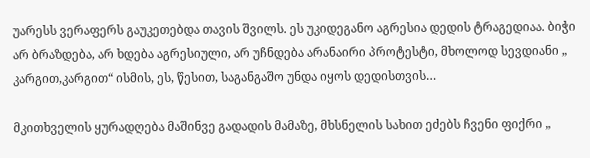უარესს ვერაფერს გაუკეთებდა თავის შვილს. ეს უკიდეგანო აგრესია დედის ტრაგედიაა. ბიჭი არ ბრაზდება, არ ხდება აგრესიული, არ უჩნდება არანაირი პროტესტი, მხოლოდ სევდიანი „ კარგით,კარგით“ ისმის, ეს, წესით, საგანგაშო უნდა იყოს დედისთვის…

მკითხველის ყურადღება მაშინვე გადადის მამაზე, მხსნელის სახით ეძებს ჩვენი ფიქრი „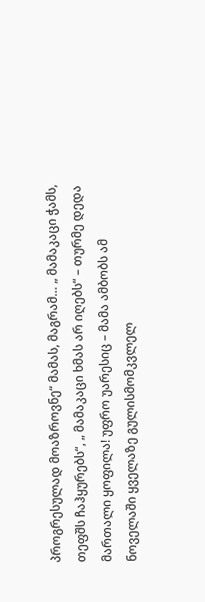პროგრესულად მოაზროვნე“ მამას, მაგრამ… „ მამაკაცი ჭამს, თეფშს ჩაჰყურებს“, „ მამაკაცი ხმას არ იღებს“ – თურმე დედა მართალი ყოფილა! უფრო უარესიც – მამა ამბობს ამ ნოველაში ყველაზე გულისმომკვლელ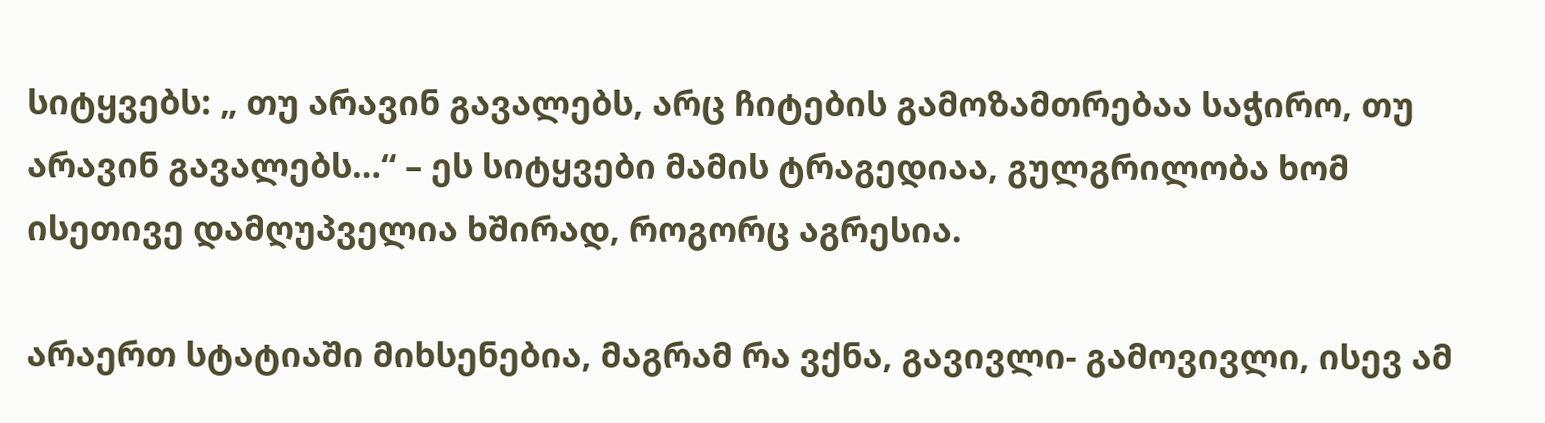სიტყვებს: „ თუ არავინ გავალებს, არც ჩიტების გამოზამთრებაა საჭირო, თუ არავინ გავალებს…“ – ეს სიტყვები მამის ტრაგედიაა, გულგრილობა ხომ  ისეთივე დამღუპველია ხშირად, როგორც აგრესია.

არაერთ სტატიაში მიხსენებია, მაგრამ რა ვქნა, გავივლი- გამოვივლი, ისევ ამ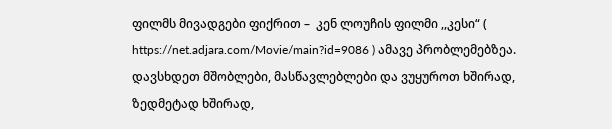ფილმს მივადგები ფიქრით –  კენ ლოუჩის ფილმი ,,კესი“ ( https://net.adjara.com/Movie/main?id=9086 ) ამავე პრობლემებზეა. დავსხდეთ მშობლები, მასწავლებლები და ვუყუროთ ხშირად, ზედმეტად ხშირად,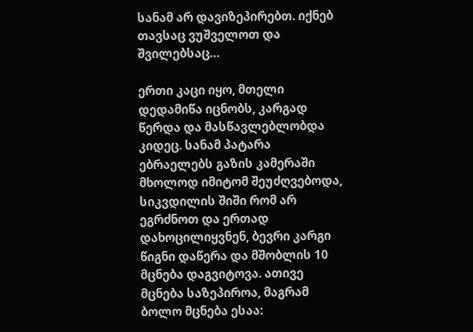სანამ არ დავიზეპირებთ. იქნებ თავსაც ვუშველოთ და შვილებსაც…

ერთი კაცი იყო, მთელი დედამიწა იცნობს, კარგად წერდა და მასწავლებლობდა კიდეც. სანამ პატარა ებრაელებს გაზის კამერაში მხოლოდ იმიტომ შეუძღვებოდა, სიკვდილის შიში რომ არ ეგრძნოთ და ერთად დახოცილიყვნენ, ბევრი კარგი წიგნი დაწერა და მშობლის 10 მცნება დაგვიტოვა. ათივე მცნება საზეპიროა, მაგრამ ბოლო მცნება ესაა: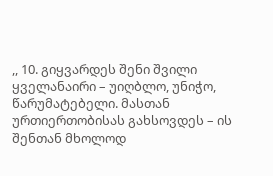,, 10. გიყვარდეს შენი შვილი ყველანაირი – უიღბლო, უნიჭო, წარუმატებელი. მასთან ურთიერთობისას გახსოვდეს – ის შენთან მხოლოდ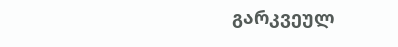გარკვეულ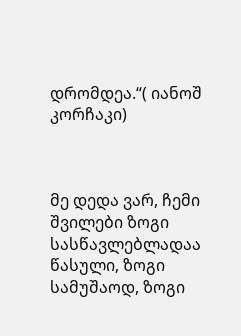დრომდეა.“( იანოშ კორჩაკი)



მე დედა ვარ, ჩემი შვილები ზოგი სასწავლებლადაა წასული, ზოგი სამუშაოდ, ზოგი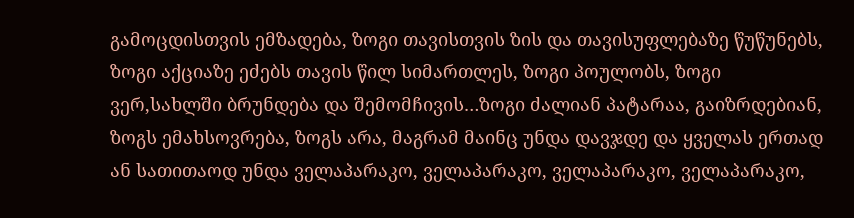გამოცდისთვის ემზადება, ზოგი თავისთვის ზის და თავისუფლებაზე წუწუნებს, ზოგი აქციაზე ეძებს თავის წილ სიმართლეს, ზოგი პოულობს, ზოგი ვერ,სახლში ბრუნდება და შემომჩივის…ზოგი ძალიან პატარაა, გაიზრდებიან, ზოგს ემახსოვრება, ზოგს არა, მაგრამ მაინც უნდა დავჯდე და ყველას ერთად ან სათითაოდ უნდა ველაპარაკო, ველაპარაკო, ველაპარაკო, ველაპარაკო,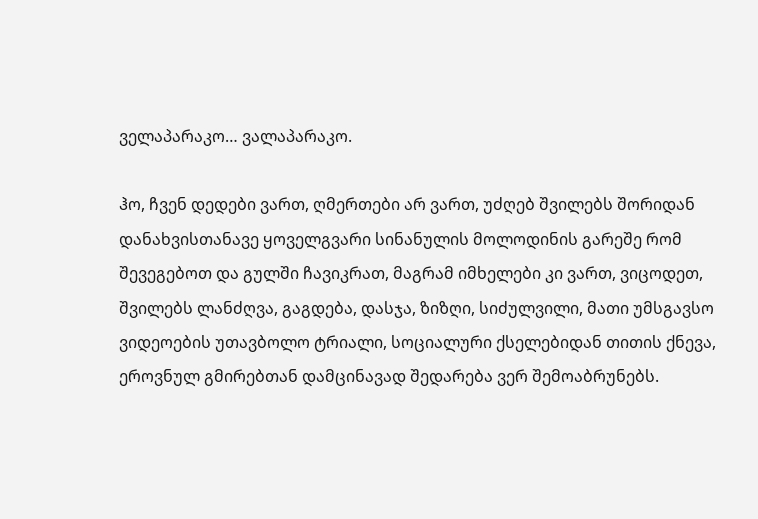ველაპარაკო… ვალაპარაკო.

ჰო, ჩვენ დედები ვართ, ღმერთები არ ვართ, უძღებ შვილებს შორიდან დანახვისთანავე ყოველგვარი სინანულის მოლოდინის გარეშე რომ შევეგებოთ და გულში ჩავიკრათ, მაგრამ იმხელები კი ვართ, ვიცოდეთ, შვილებს ლანძღვა, გაგდება, დასჯა, ზიზღი, სიძულვილი, მათი უმსგავსო ვიდეოების უთავბოლო ტრიალი, სოციალური ქსელებიდან თითის ქნევა, ეროვნულ გმირებთან დამცინავად შედარება ვერ შემოაბრუნებს.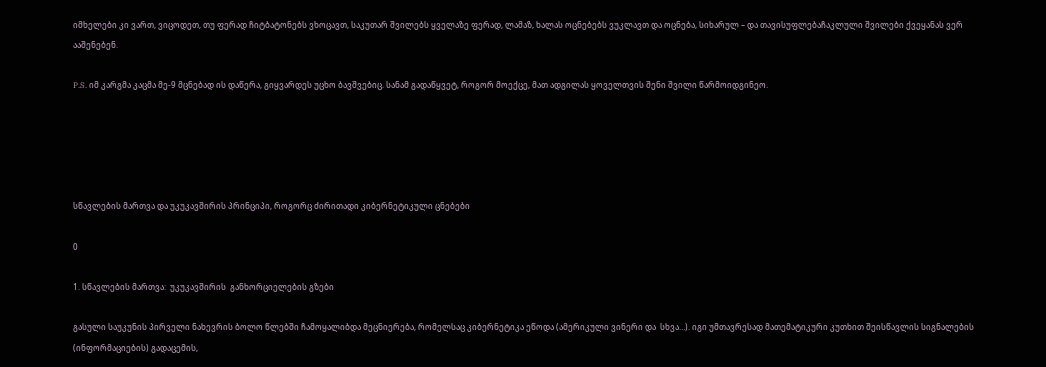იმხელები კი ვართ, ვიცოდეთ, თუ ფერად ჩიტბატონებს ვხოცავთ, საკუთარ შვილებს ყველაზე ფერად, ლამაზ, ხალას ოცნებებს ვუკლავთ და ოცნება, სიხარულ – და თავისუფლებაჩაკლული შვილები ქვეყანას ვერ ააშენებენ.

P.S. იმ კარგმა კაცმა მე-9 მცნებად ის დაწერა, გიყვარდეს უცხო ბავშვებიც. სანამ გადაწყვეტ, როგორ მოექცე, მათ ადგილას ყოველთვის შენი შვილი წარმოიდგინეო.





სწავლების მართვა და უკუკავშირის პრინციპი, როგორც ძირითადი კიბერნეტიკული ცნებები

0

1. სწავლების მართვა:  უკუკავშირის  განხორციელების გზები

გასული საუკუნის პირველი ნახევრის ბოლო წლებში ჩამოყალიბდა მეცნიერება, რომელსაც კიბერნეტიკა ეწოდა (ამერიკული ვინერი და  სხვა…). იგი უმთავრესად მათემატიკური კუთხით შეისწავლის სიგნალების (ინფორმაციების) გადაცემის,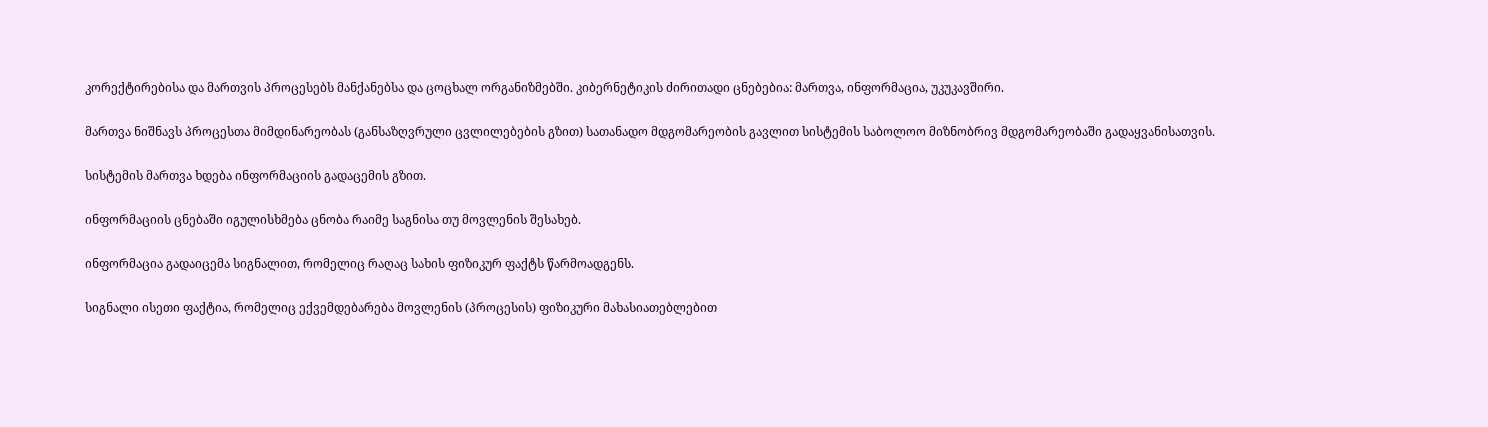კორექტირებისა და მართვის პროცესებს მანქანებსა და ცოცხალ ორგანიზმებში. კიბერნეტიკის ძირითადი ცნებებია: მართვა, ინფორმაცია, უკუკავშირი.

მართვა ნიშნავს პროცესთა მიმდინარეობას (განსაზღვრული ცვლილებების გზით) სათანადო მდგომარეობის გავლით სისტემის საბოლოო მიზნობრივ მდგომარეობაში გადაყვანისათვის.

სისტემის მართვა ხდება ინფორმაციის გადაცემის გზით.

ინფორმაციის ცნებაში იგულისხმება ცნობა რაიმე საგნისა თუ მოვლენის შესახებ.

ინფორმაცია გადაიცემა სიგნალით, რომელიც რაღაც სახის ფიზიკურ ფაქტს წარმოადგენს.

სიგნალი ისეთი ფაქტია, რომელიც ექვემდებარება მოვლენის (პროცესის) ფიზიკური მახასიათებლებით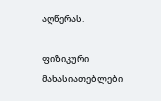აღწერას.

ფიზიკური მახასიათებლები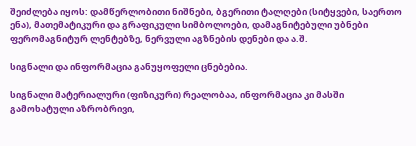შეიძლება იყოს: დამწერლობითი ნიშნები, ბგერითი ტალღები (სიტყვები, საერთო ენა), მათემატიკური და გრაფიკული სიმბოლოები, დამაგნიტებული უბნები ფერომაგნიტურ ლენტებზე, ნერვული აგზნების დენები და ა.შ.

სიგნალი და ინფორმაცია განუყოფელი ცნებებია.

სიგნალი მატერიალური (ფიზიკური) რეალობაა, ინფორმაცია კი მასში გამოხატული აზრობრივი,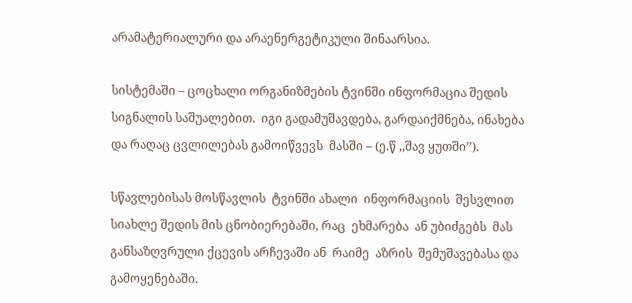არამატერიალური და არაენერგეტიკული შინაარსია.

სისტემაში – ცოცხალი ორგანიზმების ტვინში ინფორმაცია შედის  სიგნალის საშუალებით.  იგი გადამუშავდება, გარდაიქმნება, ინახება და რაღაც ცვლილებას გამოიწვევს  მასში – (ე.წ ,,შავ ყუთში’’).

სწავლებისას მოსწავლის  ტვინში ახალი  ინფორმაციის  შესვლით სიახლე შედის მის ცნობიერებაში, რაც  ეხმარება  ან უბიძგებს  მას განსაზღვრული ქცევის არჩევაში ან  რაიმე  აზრის  შემუშავებასა და  გამოყენებაში.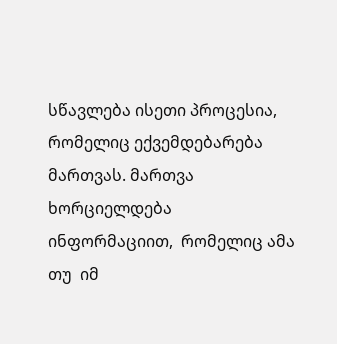სწავლება ისეთი პროცესია, რომელიც ექვემდებარება მართვას. მართვა ხორციელდება  ინფორმაციით,  რომელიც ამა თუ  იმ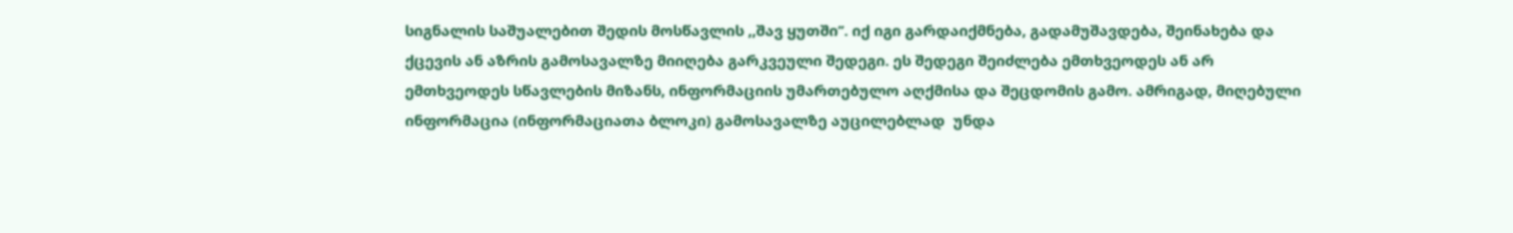სიგნალის საშუალებით შედის მოსწავლის ,,შავ ყუთში’’. იქ იგი გარდაიქმნება, გადამუშავდება, შეინახება და ქცევის ან აზრის გამოსავალზე მიიღება გარკვეული შედეგი. ეს შედეგი შეიძლება ემთხვეოდეს ან არ ემთხვეოდეს სწავლების მიზანს, ინფორმაციის უმართებულო აღქმისა და შეცდომის გამო. ამრიგად, მიღებული ინფორმაცია (ინფორმაციათა ბლოკი) გამოსავალზე აუცილებლად  უნდა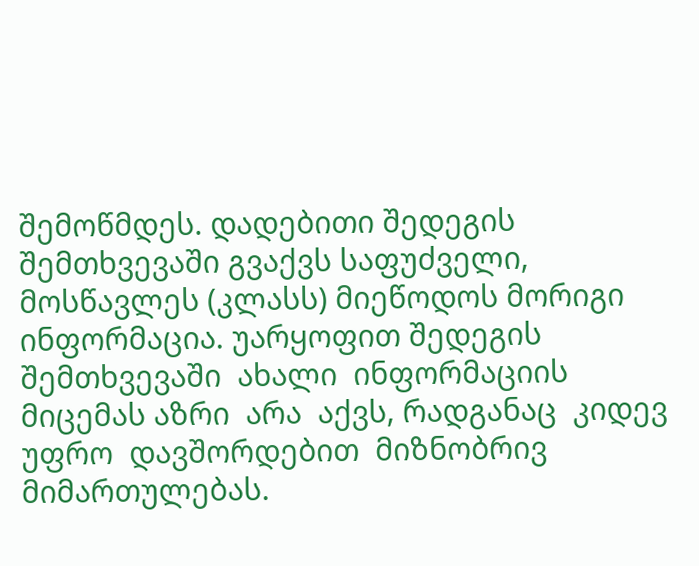შემოწმდეს. დადებითი შედეგის შემთხვევაში გვაქვს საფუძველი, მოსწავლეს (კლასს) მიეწოდოს მორიგი ინფორმაცია. უარყოფით შედეგის  შემთხვევაში  ახალი  ინფორმაციის მიცემას აზრი  არა  აქვს, რადგანაც  კიდევ  უფრო  დავშორდებით  მიზნობრივ მიმართულებას.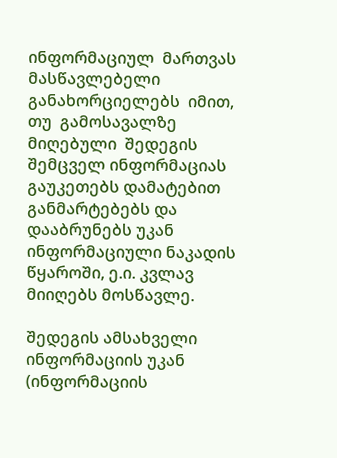ინფორმაციულ  მართვას  მასწავლებელი  განახორციელებს  იმით, თუ  გამოსავალზე მიღებული  შედეგის  შემცველ ინფორმაციას გაუკეთებს დამატებით განმარტებებს და დააბრუნებს უკან ინფორმაციული ნაკადის წყაროში, ე.ი. კვლავ მიიღებს მოსწავლე.

შედეგის ამსახველი ინფორმაციის უკან (ინფორმაციის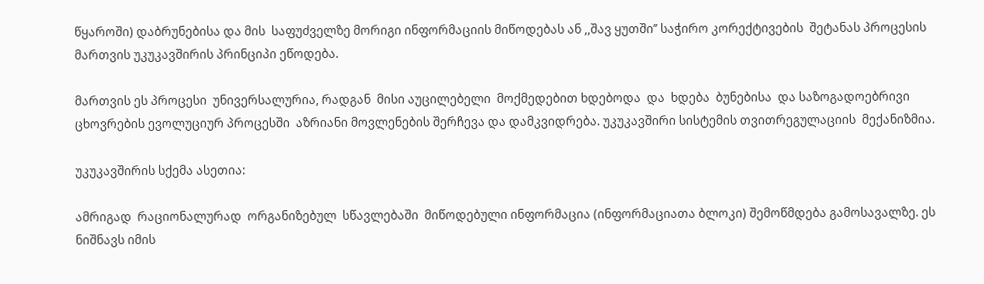წყაროში) დაბრუნებისა და მის  საფუძველზე მორიგი ინფორმაციის მიწოდებას ან ,,შავ ყუთში’’ საჭირო კორექტივების  შეტანას პროცესის მართვის უკუკავშირის პრინციპი ეწოდება.

მართვის ეს პროცესი  უნივერსალურია, რადგან  მისი აუცილებელი  მოქმედებით ხდებოდა  და  ხდება  ბუნებისა  და საზოგადოებრივი ცხოვრების ევოლუციურ პროცესში  აზრიანი მოვლენების შერჩევა და დამკვიდრება. უკუკავშირი სისტემის თვითრეგულაციის  მექანიზმია.

უკუკავშირის სქემა ასეთია:

ამრიგად  რაციონალურად  ორგანიზებულ  სწავლებაში  მიწოდებული ინფორმაცია (ინფორმაციათა ბლოკი) შემოწმდება გამოსავალზე. ეს ნიშნავს იმის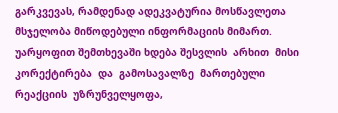გარკვევას, რამდენად ადეკვატურია მოსწავლეთა მსჯელობა მიწოდებული ინფორმაციის მიმართ. უარყოფით შემთხევაში ხდება შესვლის  არხით  მისი კორექტირება  და  გამოსავალზე  მართებული  რეაქციის  უზრუნველყოფა,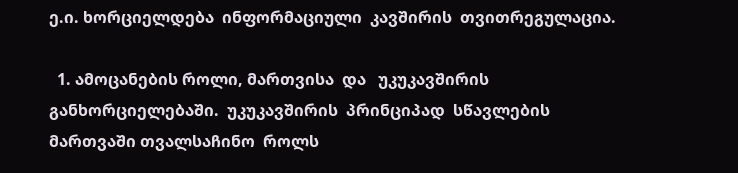ე.ი. ხორციელდება  ინფორმაციული  კავშირის  თვითრეგულაცია.

  1. ამოცანების როლი, მართვისა  და   უკუკავშირის   განხორციელებაში.  უკუკავშირის  პრინციპად  სწავლების  მართვაში თვალსაჩინო  როლს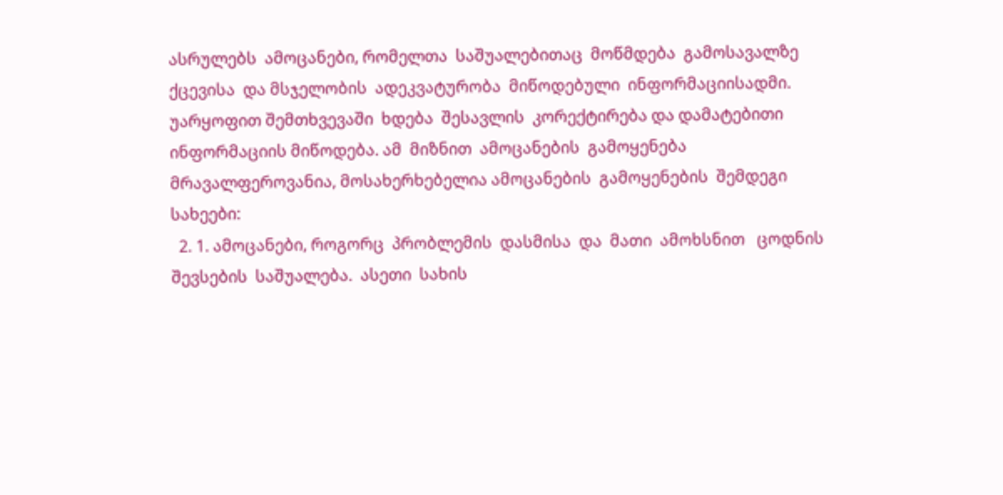ასრულებს  ამოცანები, რომელთა  საშუალებითაც  მოწმდება  გამოსავალზე  ქცევისა  და მსჯელობის  ადეკვატურობა  მიწოდებული  ინფორმაციისადმი.  უარყოფით შემთხვევაში  ხდება  შესავლის  კორექტირება და დამატებითი  ინფორმაციის მიწოდება. ამ  მიზნით  ამოცანების  გამოყენება  მრავალფეროვანია, მოსახერხებელია ამოცანების  გამოყენების  შემდეგი  სახეები:
  2. 1. ამოცანები, როგორც  პრობლემის  დასმისა  და  მათი  ამოხსნით   ცოდნის შევსების  საშუალება.  ასეთი  სახის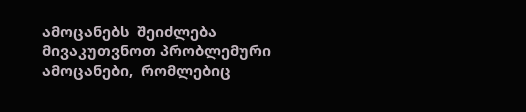ამოცანებს  შეიძლება  მივაკუთვნოთ პრობლემური  ამოცანები,  რომლებიც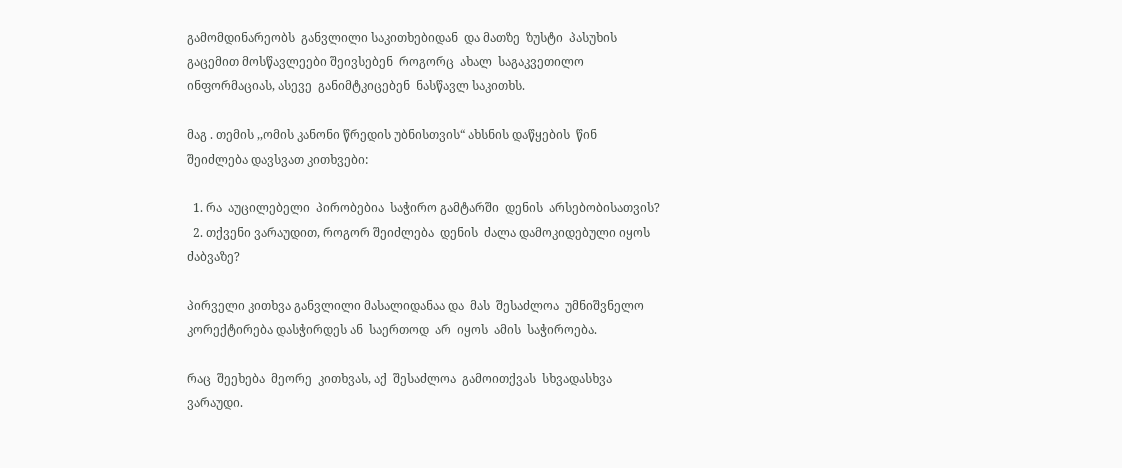გამომდინარეობს  განვლილი საკითხებიდან  და მათზე  ზუსტი  პასუხის გაცემით მოსწავლეები შეივსებენ  როგორც  ახალ  საგაკვეთილო ინფორმაციას, ასევე  განიმტკიცებენ  ნასწავლ საკითხს.

მაგ . თემის ,,ომის კანონი წრედის უბნისთვის“ ახსნის დაწყების  წინ  შეიძლება დავსვათ კითხვები:

  1. რა  აუცილებელი  პირობებია  საჭირო გამტარში  დენის  არსებობისათვის?
  2. თქვენი ვარაუდით, როგორ შეიძლება  დენის  ძალა დამოკიდებული იყოს ძაბვაზე?

პირველი კითხვა განვლილი მასალიდანაა და  მას  შესაძლოა  უმნიშვნელო კორექტირება დასჭირდეს ან  საერთოდ  არ  იყოს  ამის  საჭიროება.

რაც  შეეხება  მეორე  კითხვას, აქ  შესაძლოა  გამოითქვას  სხვადასხვა ვარაუდი.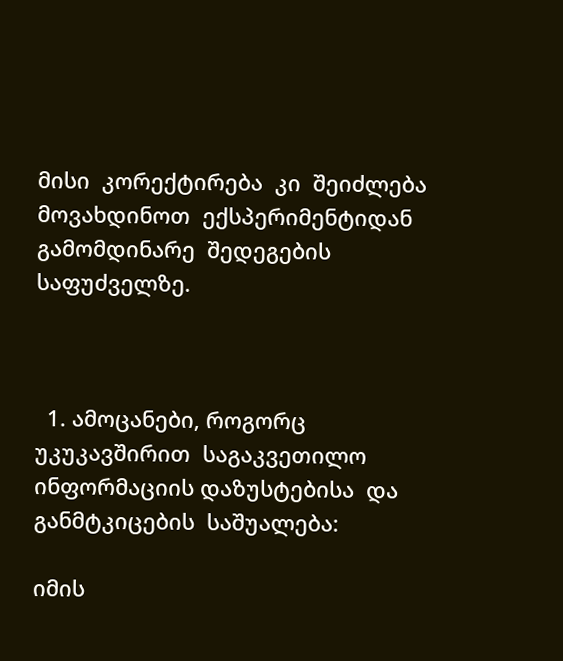მისი  კორექტირება  კი  შეიძლება  მოვახდინოთ  ექსპერიმენტიდან  გამომდინარე  შედეგების  საფუძველზე.



  1. ამოცანები, როგორც  უკუკავშირით  საგაკვეთილო  ინფორმაციის დაზუსტებისა  და  განმტკიცების  საშუალება:

იმის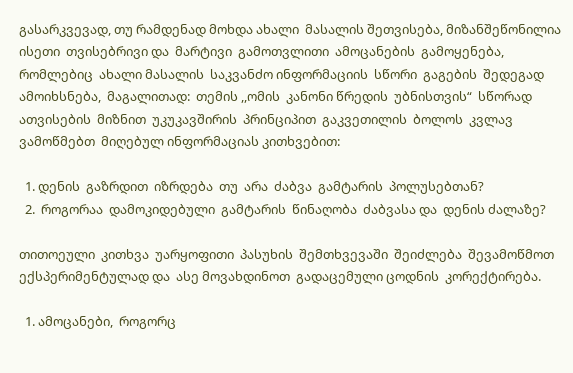გასარკვევად, თუ რამდენად მოხდა ახალი  მასალის შეთვისება, მიზანშეწონილია  ისეთი  თვისებრივი და  მარტივი  გამოთვლითი  ამოცანების  გამოყენება,  რომლებიც  ახალი მასალის  საკვანძო ინფორმაციის  სწორი  გაგების  შედეგად ამოიხსნება,  მაგალითად:  თემის ,,ომის  კანონი წრედის  უბნისთვის“  სწორად  ათვისების  მიზნით  უკუკავშირის  პრინციპით  გაკვეთილის  ბოლოს  კვლავ  ვამოწმებთ  მიღებულ ინფორმაციას კითხვებით:

  1. დენის  გაზრდით  იზრდება  თუ  არა  ძაბვა  გამტარის  პოლუსებთან?
  2.  როგორაა  დამოკიდებული  გამტარის  წინაღობა  ძაბვასა და  დენის ძალაზე?

თითოეული  კითხვა  უარყოფითი  პასუხის  შემთხვევაში  შეიძლება  შევამოწმოთ ექსპერიმენტულად და  ასე მოვახდინოთ  გადაცემული ცოდნის  კორექტირება.

  1. ამოცანები,  როგორც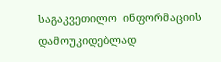საგაკვეთილო  ინფორმაციის  დამოუკიდებლად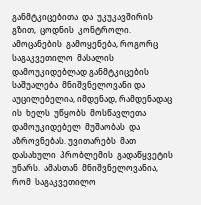განმტკიცებითა  და  უკუკავშირის  გზით,  ცოდნის  კონტროლი. ამოცანების  გამოყენება, როგორც  საგაკვეთილო  მასალის  დამოუკიდებლად განმტკიცების  საშუალება  მნიშვნელოვანი და აუცილებელია, იმდენად, რამდენადაც ის  ხელს  უწყობს  მოსწავლეთა  დამოუკიდებელ  მუშაობას  და  აზროვნებას. უვითარებს  მათ  დასახული  პრობლემის  გადაწყვეტის  უნარს.  ამასთან  მნიშვნელოვანია, რომ  საგაკვეთილო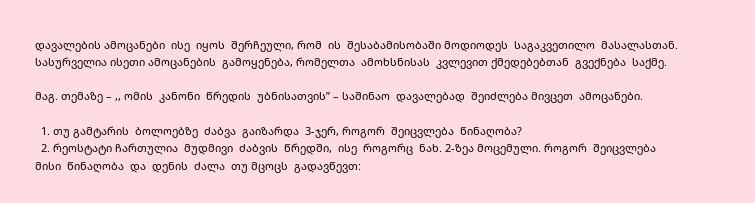დავალების ამოცანები  ისე  იყოს  შერჩეული, რომ  ის  შესაბამისობაში მოდიოდეს  საგაკვეთილო  მასალასთან. სასურველია ისეთი ამოცანების  გამოყენება, რომელთა  ამოხსნისას  კვლევით ქმედებებთან  გვექნება  საქმე.

მაგ. თემაზე – ,, ომის  კანონი  წრედის  უბნისათვის’’ – საშინაო  დავალებად  შეიძლება მივცეთ  ამოცანები.

  1. თუ გამტარის  ბოლოებზე  ძაბვა  გაიზარდა  3-ჯერ, როგორ  შეიცვლება  წინაღობა?
  2. რეოსტატი ჩართულია  მუდმივი  ძაბვის  წრედში,  ისე  როგორც  ნახ. 2-ზეა მოცემული. როგორ  შეიცვლება  მისი  წინაღობა  და  დენის  ძალა  თუ მცოცს  გადავწევთ: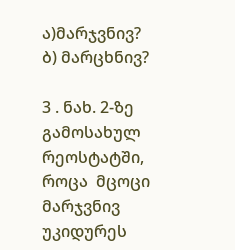ა)მარჯვნივ?   ბ) მარცხნივ?

3 . ნახ. 2-ზე  გამოსახულ  რეოსტატში, როცა  მცოცი  მარჯვნივ  უკიდურეს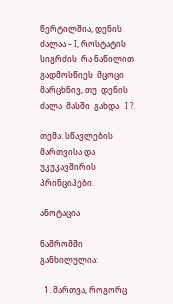წერტილშია, დენის ძალაა – I, როსტატის  სიგრძის  რა ნაწილით  გადმოსწიეს  მცოცი მარცხნივ, თუ  დენის  ძალა  მასში  გახდა   I ?.

თემა: სწავლების მართვისა და უკუკავშირის პრინციპები.

ანოტაცია

ნაშრომში განხილულია:

  1. მართვა, როგორც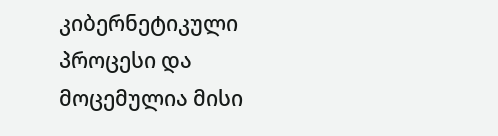კიბერნეტიკული პროცესი და მოცემულია მისი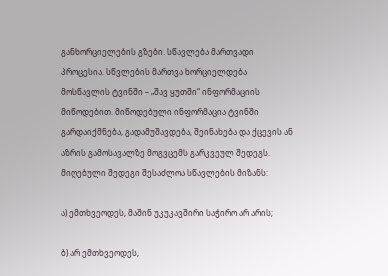განხორციელების გზები. სწავლება მართვადი პროცესია. სწვლების მართვა ხორციელდება მოსწავლის ტვინში – „შავ ყუთში“ ინფორმაციის მიწოდებით. მიწოდებული ინფორმაცია ტვინში გარდაიქმნება, გადამუშავდება, შეინახება და ქცევის ან აზრის გამოსავალზე მოგვცემს გარკვეულ შედეგს. მიღებული შედეგი შესაძლოა სწავლების მიზანს:

ა) ემთხვეოდეს, მაშინ უკუკავშირი საჭირო არ არის;

ბ) არ ემთხვეოდეს,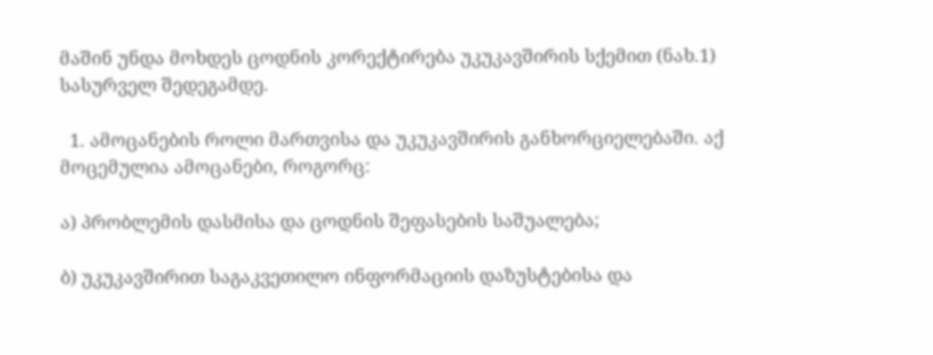მაშინ უნდა მოხდეს ცოდნის კორექტირება უკუკავშირის სქემით (ნახ.1) სასურველ შედეგამდე.

  1. ამოცანების როლი მართვისა და უკუკავშირის განხორციელებაში. აქ მოცემულია ამოცანები, როგორც:

ა) პრობლემის დასმისა და ცოდნის შეფასების საშუალება;

ბ) უკუკავშირით საგაკვეთილო ინფორმაციის დაზუსტებისა და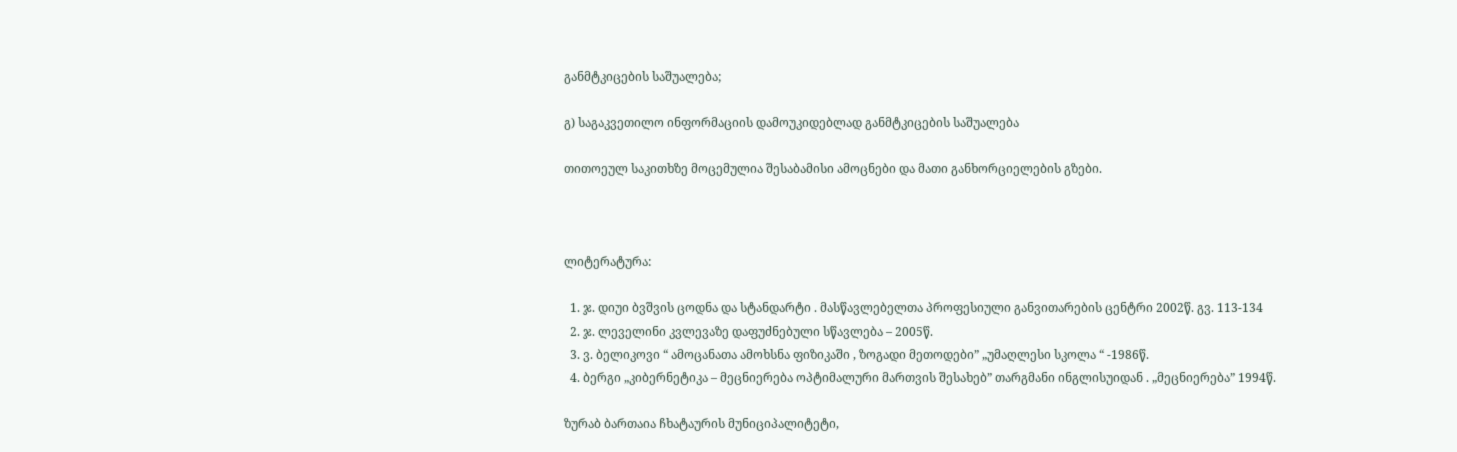განმტკიცების საშუალება;

გ) საგაკვეთილო ინფორმაციის დამოუკიდებლად განმტკიცების საშუალება

თითოეულ საკითხზე მოცემულია შესაბამისი ამოცნები და მათი განხორციელების გზები.



ლიტერატურა:

  1. ჯ. დიუი ბვშვის ცოდნა და სტანდარტი . მასწავლებელთა პროფესიული განვითარების ცენტრი 2002წ. გვ. 113-134
  2. ჯ. ლეველინი კვლევაზე დაფუძნებული სწავლება – 2005წ.
  3. ვ. ბელიკოვი “ ამოცანათა ამოხსნა ფიზიკაში , ზოგადი მეთოდები” „უმაღლესი სკოლა “ -1986წ.
  4. ბერგი „კიბერნეტიკა – მეცნიერება ოპტიმალური მართვის შესახებ” თარგმანი ინგლისუიდან . „მეცნიერება” 1994წ.

ზურაბ ბართაია ჩხატაურის მუნიციპალიტეტი,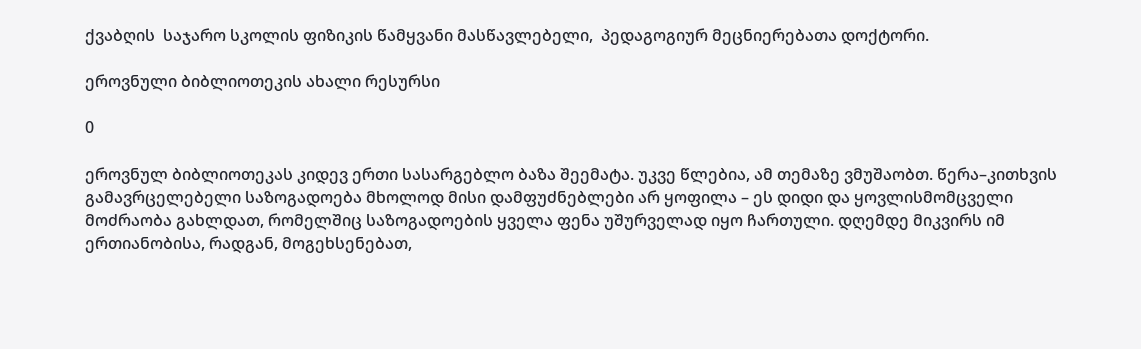ქვაბღის  საჯარო სკოლის ფიზიკის წამყვანი მასწავლებელი,  პედაგოგიურ მეცნიერებათა დოქტორი.

ეროვნული ბიბლიოთეკის ახალი რესურსი

0

ეროვნულ ბიბლიოთეკას კიდევ ერთი სასარგებლო ბაზა შეემატა. უკვე წლებია, ამ თემაზე ვმუშაობთ. წერა–კითხვის გამავრცელებელი საზოგადოება მხოლოდ მისი დამფუძნებლები არ ყოფილა – ეს დიდი და ყოვლისმომცველი მოძრაობა გახლდათ, რომელშიც საზოგადოების ყველა ფენა უშურველად იყო ჩართული. დღემდე მიკვირს იმ ერთიანობისა, რადგან, მოგეხსენებათ,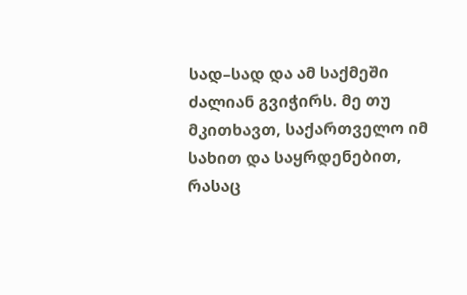სად–სად და ამ საქმეში ძალიან გვიჭირს. მე თუ მკითხავთ, საქართველო იმ სახით და საყრდენებით, რასაც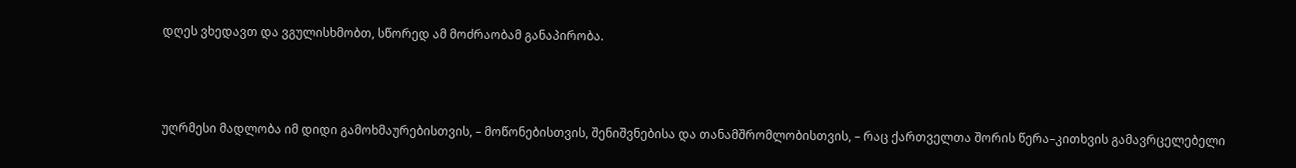დღეს ვხედავთ და ვგულისხმობთ, სწორედ ამ მოძრაობამ განაპირობა.



უღრმესი მადლობა იმ დიდი გამოხმაურებისთვის, – მოწონებისთვის, შენიშვნებისა და თანამშრომლობისთვის, – რაც ქართველთა შორის წერა–კითხვის გამავრცელებელი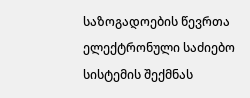საზოგადოების წევრთა ელექტრონული საძიებო სისტემის შექმნას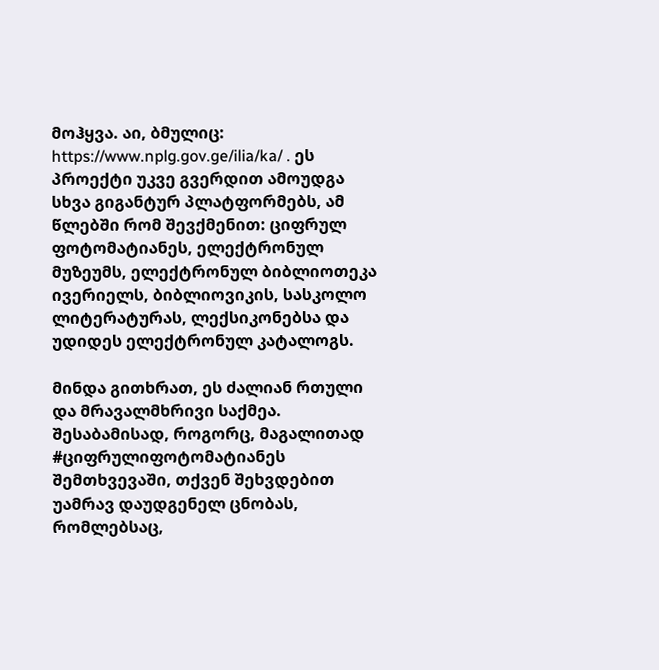მოჰყვა. აი, ბმულიც: https://www.nplg.gov.ge/ilia/ka/ . ეს პროექტი უკვე გვერდით ამოუდგა სხვა გიგანტურ პლატფორმებს, ამ წლებში რომ შევქმენით: ციფრულ ფოტომატიანეს, ელექტრონულ მუზეუმს, ელექტრონულ ბიბლიოთეკა ივერიელს, ბიბლიოვიკის, სასკოლო ლიტერატურას, ლექსიკონებსა და უდიდეს ელექტრონულ კატალოგს.

მინდა გითხრათ, ეს ძალიან რთული და მრავალმხრივი საქმეა. შესაბამისად, როგორც, მაგალითად #ციფრულიფოტომატიანეს შემთხვევაში, თქვენ შეხვდებით უამრავ დაუდგენელ ცნობას, რომლებსაც,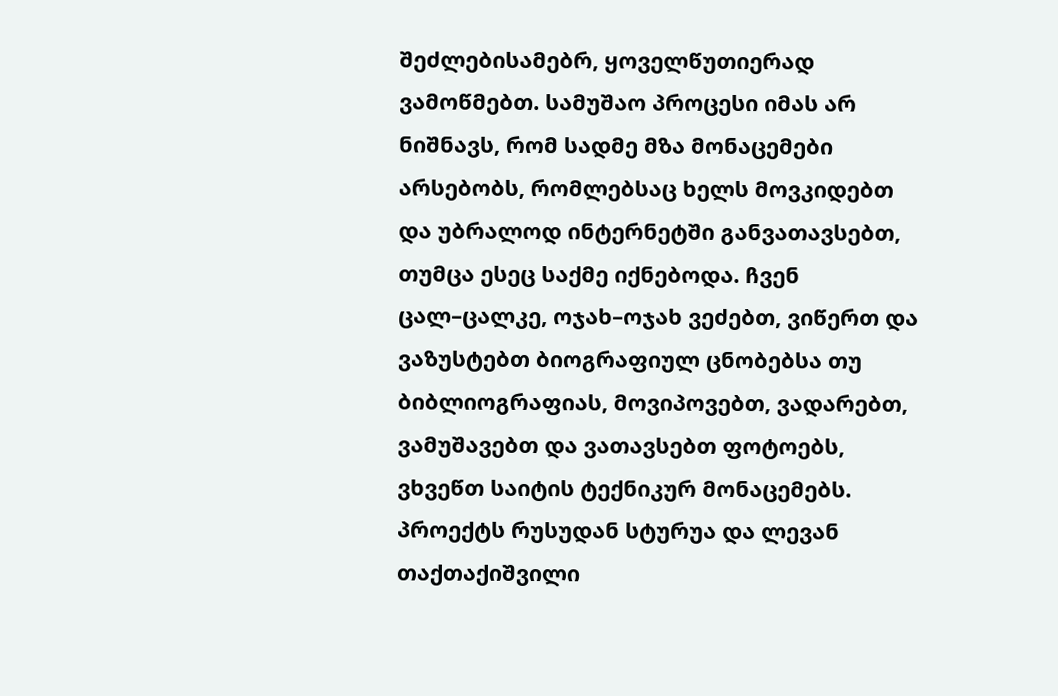შეძლებისამებრ, ყოველწუთიერად ვამოწმებთ. სამუშაო პროცესი იმას არ ნიშნავს, რომ სადმე მზა მონაცემები არსებობს, რომლებსაც ხელს მოვკიდებთ და უბრალოდ ინტერნეტში განვათავსებთ, თუმცა ესეც საქმე იქნებოდა. ჩვენ ცალ–ცალკე, ოჯახ–ოჯახ ვეძებთ, ვიწერთ და ვაზუსტებთ ბიოგრაფიულ ცნობებსა თუ ბიბლიოგრაფიას, მოვიპოვებთ, ვადარებთ, ვამუშავებთ და ვათავსებთ ფოტოებს, ვხვეწთ საიტის ტექნიკურ მონაცემებს. პროექტს რუსუდან სტურუა და ლევან თაქთაქიშვილი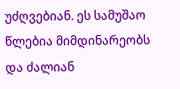უძღვებიან. ეს სამუშაო წლებია მიმდინარეობს და ძალიან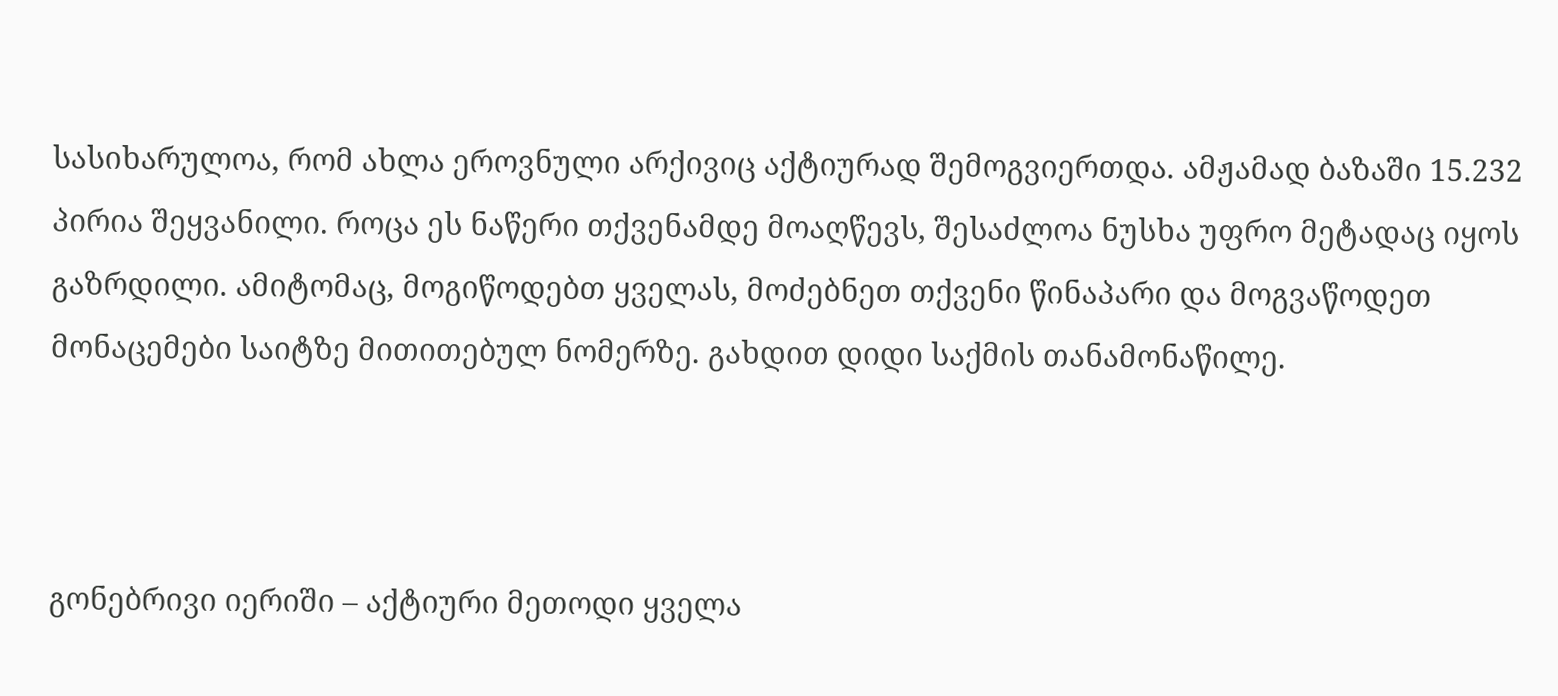სასიხარულოა, რომ ახლა ეროვნული არქივიც აქტიურად შემოგვიერთდა. ამჟამად ბაზაში 15.232 პირია შეყვანილი. როცა ეს ნაწერი თქვენამდე მოაღწევს, შესაძლოა ნუსხა უფრო მეტადაც იყოს გაზრდილი. ამიტომაც, მოგიწოდებთ ყველას, მოძებნეთ თქვენი წინაპარი და მოგვაწოდეთ მონაცემები საიტზე მითითებულ ნომერზე. გახდით დიდი საქმის თანამონაწილე.



გონებრივი იერიში – აქტიური მეთოდი ყველა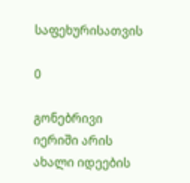საფეხურისათვის

0

გონებრივი იერიში არის ახალი იდეების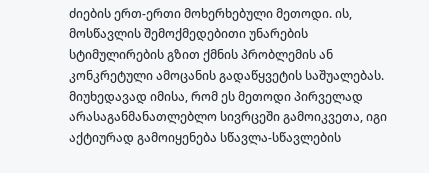ძიების ერთ-ერთი მოხერხებული მეთოდი. ის,  მოსწავლის შემოქმედებითი უნარების სტიმულირების გზით ქმნის პრობლემის ან კონკრეტული ამოცანის გადაწყვეტის საშუალებას. მიუხედავად იმისა, რომ ეს მეთოდი პირველად არასაგანმანათლებლო სივრცეში გამოიკვეთა, იგი აქტიურად გამოიყენება სწავლა-სწავლების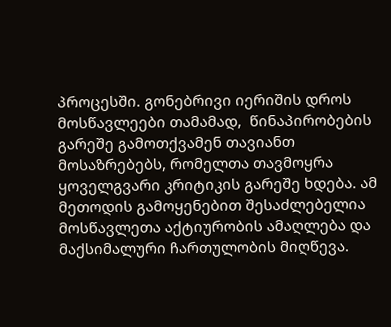პროცესში. გონებრივი იერიშის დროს მოსწავლეები თამამად,  წინაპირობების გარეშე გამოთქვამენ თავიანთ მოსაზრებებს, რომელთა თავმოყრა ყოველგვარი კრიტიკის გარეშე ხდება. ამ მეთოდის გამოყენებით შესაძლებელია მოსწავლეთა აქტიურობის ამაღლება და მაქსიმალური ჩართულობის მიღწევა.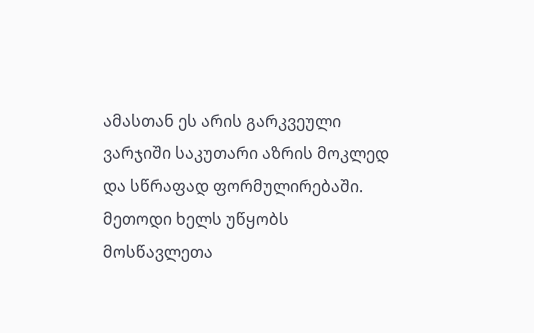ამასთან ეს არის გარკვეული ვარჯიში საკუთარი აზრის მოკლედ და სწრაფად ფორმულირებაში. მეთოდი ხელს უწყობს  მოსწავლეთა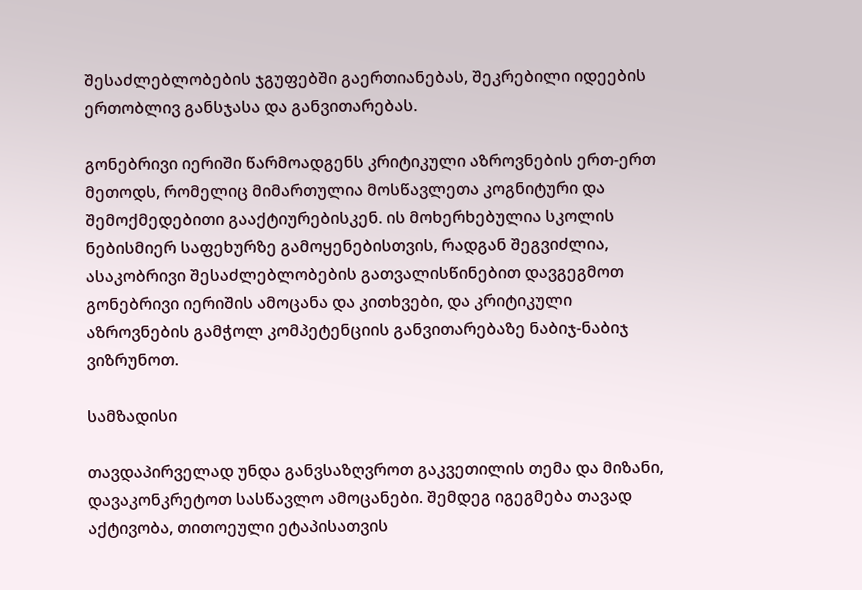შესაძლებლობების ჯგუფებში გაერთიანებას, შეკრებილი იდეების ერთობლივ განსჯასა და განვითარებას.

გონებრივი იერიში წარმოადგენს კრიტიკული აზროვნების ერთ-ერთ მეთოდს, რომელიც მიმართულია მოსწავლეთა კოგნიტური და შემოქმედებითი გააქტიურებისკენ. ის მოხერხებულია სკოლის ნებისმიერ საფეხურზე გამოყენებისთვის, რადგან შეგვიძლია, ასაკობრივი შესაძლებლობების გათვალისწინებით დავგეგმოთ გონებრივი იერიშის ამოცანა და კითხვები, და კრიტიკული აზროვნების გამჭოლ კომპეტენციის განვითარებაზე ნაბიჯ-ნაბიჯ ვიზრუნოთ.

სამზადისი

თავდაპირველად უნდა განვსაზღვროთ გაკვეთილის თემა და მიზანი, დავაკონკრეტოთ სასწავლო ამოცანები. შემდეგ იგეგმება თავად აქტივობა, თითოეული ეტაპისათვის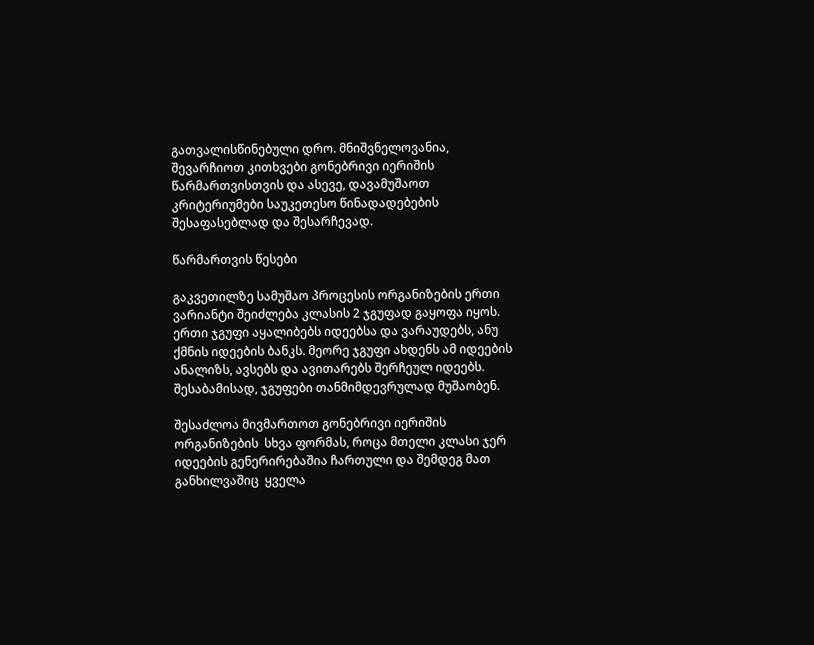გათვალისწინებული დრო. მნიშვნელოვანია, შევარჩიოთ კითხვები გონებრივი იერიშის წარმართვისთვის და ასევე, დავამუშაოთ კრიტერიუმები საუკეთესო წინადადებების შესაფასებლად და შესარჩევად.

წარმართვის წესები

გაკვეთილზე სამუშაო პროცესის ორგანიზების ერთი ვარიანტი შეიძლება კლასის 2 ჯგუფად გაყოფა იყოს.  ერთი ჯგუფი აყალიბებს იდეებსა და ვარაუდებს, ანუ ქმნის იდეების ბანკს. მეორე ჯგუფი ახდენს ამ იდეების ანალიზს, ავსებს და ავითარებს შერჩეულ იდეებს. შესაბამისად, ჯგუფები თანმიმდევრულად მუშაობენ.

შესაძლოა მივმართოთ გონებრივი იერიშის ორგანიზების  სხვა ფორმას, როცა მთელი კლასი ჯერ იდეების გენერირებაშია ჩართული და შემდეგ მათ განხილვაშიც  ყველა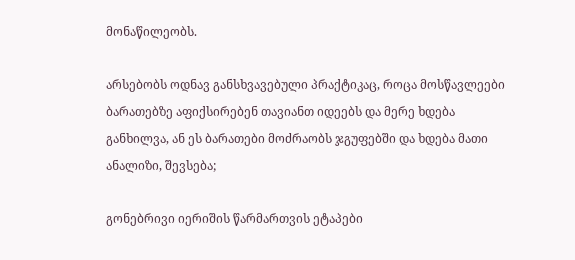მონაწილეობს.

არსებობს ოდნავ განსხვავებული პრაქტიკაც, როცა მოსწავლეები ბარათებზე აფიქსირებენ თავიანთ იდეებს და მერე ხდება განხილვა, ან ეს ბარათები მოძრაობს ჯგუფებში და ხდება მათი ანალიზი, შევსება;

გონებრივი იერიშის წარმართვის ეტაპები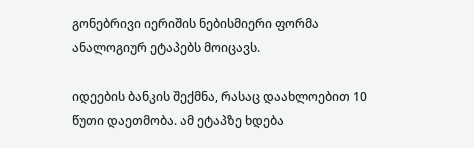გონებრივი იერიშის ნებისმიერი ფორმა ანალოგიურ ეტაპებს მოიცავს.

იდეების ბანკის შექმნა, რასაც დაახლოებით 10 წუთი დაეთმობა. ამ ეტაპზე ხდება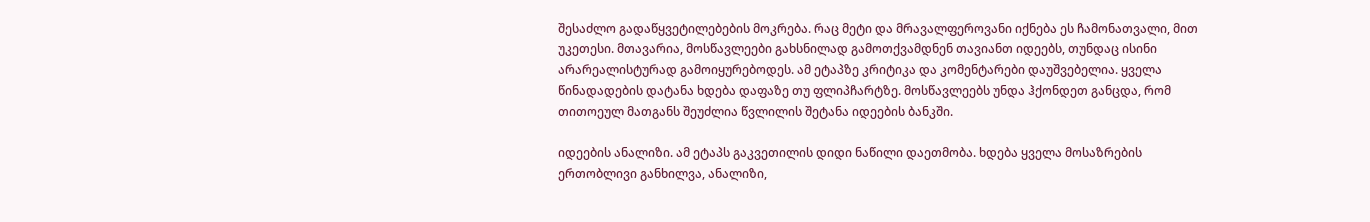შესაძლო გადაწყვეტილებების მოკრება. რაც მეტი და მრავალფეროვანი იქნება ეს ჩამონათვალი, მით უკეთესი. მთავარია, მოსწავლეები გახსნილად გამოთქვამდნენ თავიანთ იდეებს, თუნდაც ისინი არარეალისტურად გამოიყურებოდეს. ამ ეტაპზე კრიტიკა და კომენტარები დაუშვებელია. ყველა წინადადების დატანა ხდება დაფაზე თუ ფლიპჩარტზე. მოსწავლეებს უნდა ჰქონდეთ განცდა, რომ თითოეულ მათგანს შეუძლია წვლილის შეტანა იდეების ბანკში.

იდეების ანალიზი. ამ ეტაპს გაკვეთილის დიდი ნაწილი დაეთმობა. ხდება ყველა მოსაზრების ერთობლივი განხილვა, ანალიზი,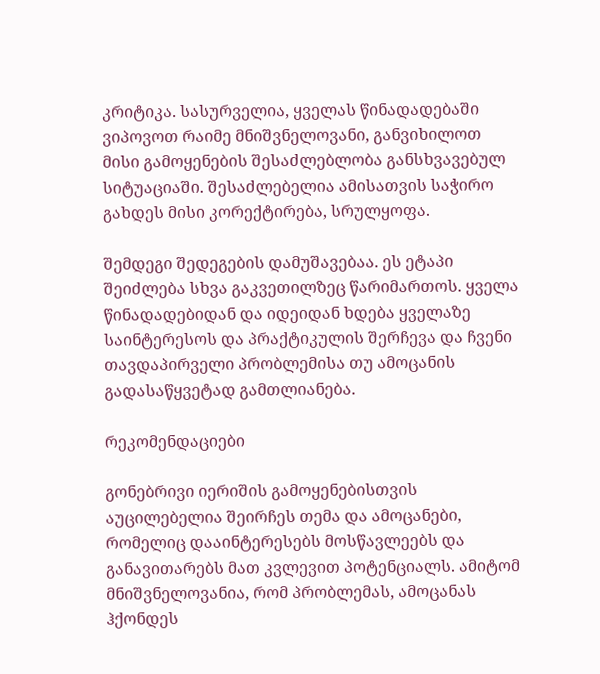კრიტიკა. სასურველია, ყველას წინადადებაში ვიპოვოთ რაიმე მნიშვნელოვანი, განვიხილოთ მისი გამოყენების შესაძლებლობა განსხვავებულ სიტუაციაში. შესაძლებელია ამისათვის საჭირო გახდეს მისი კორექტირება, სრულყოფა.

შემდეგი შედეგების დამუშავებაა. ეს ეტაპი შეიძლება სხვა გაკვეთილზეც წარიმართოს. ყველა წინადადებიდან და იდეიდან ხდება ყველაზე საინტერესოს და პრაქტიკულის შერჩევა და ჩვენი თავდაპირველი პრობლემისა თუ ამოცანის გადასაწყვეტად გამთლიანება.

რეკომენდაციები

გონებრივი იერიშის გამოყენებისთვის აუცილებელია შეირჩეს თემა და ამოცანები, რომელიც დააინტერესებს მოსწავლეებს და განავითარებს მათ კვლევით პოტენციალს. ამიტომ მნიშვნელოვანია, რომ პრობლემას, ამოცანას ჰქონდეს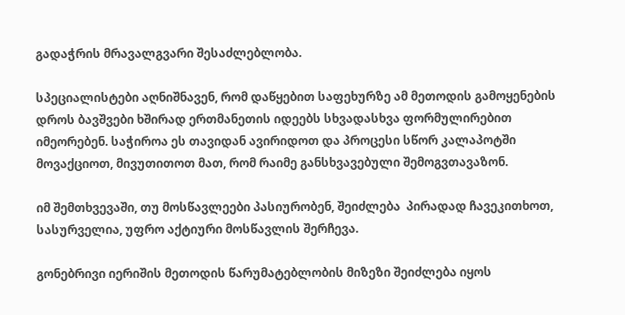გადაჭრის მრავალგვარი შესაძლებლობა.

სპეციალისტები აღნიშნავენ, რომ დაწყებით საფეხურზე ამ მეთოდის გამოყენების დროს ბავშვები ხშირად ერთმანეთის იდეებს სხვადასხვა ფორმულირებით იმეორებენ. საჭიროა ეს თავიდან ავირიდოთ და პროცესი სწორ კალაპოტში მოვაქციოთ, მივუთითოთ მათ, რომ რაიმე განსხვავებული შემოგვთავაზონ.

იმ შემთხვევაში, თუ მოსწავლეები პასიურობენ, შეიძლება  პირადად ჩავეკითხოთ, სასურველია, უფრო აქტიური მოსწავლის შერჩევა.

გონებრივი იერიშის მეთოდის წარუმატებლობის მიზეზი შეიძლება იყოს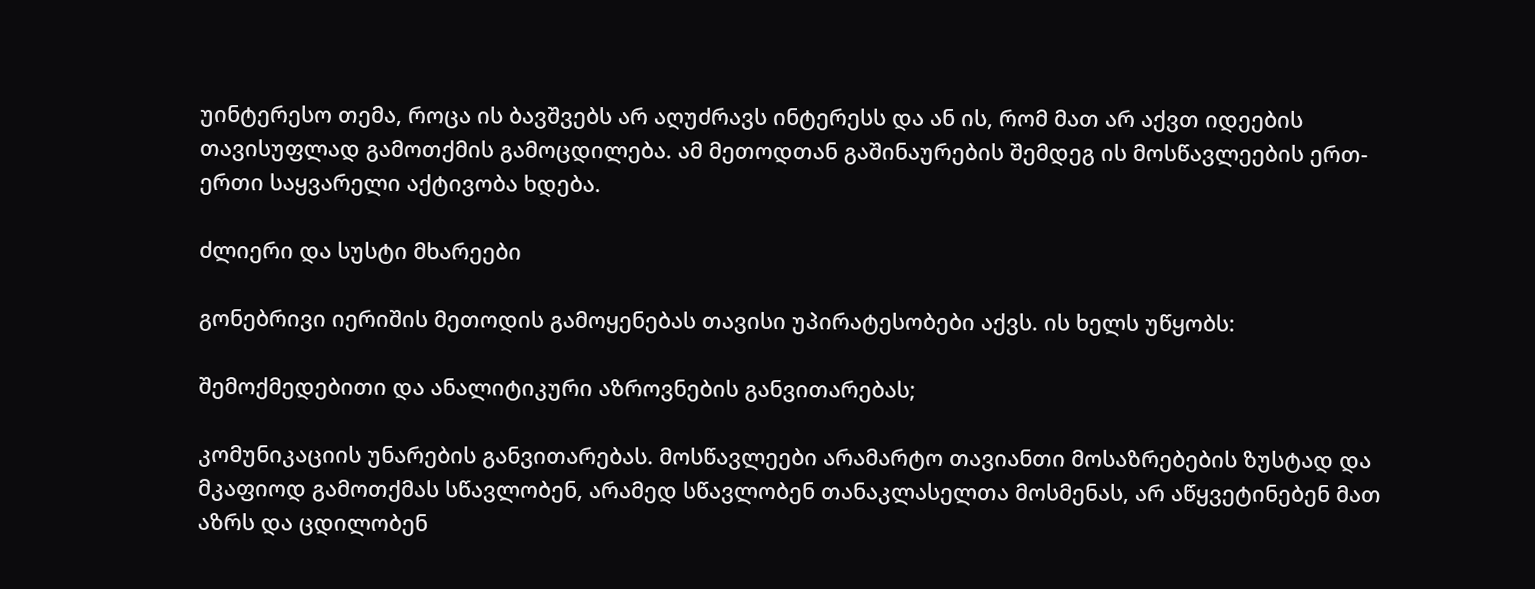უინტერესო თემა, როცა ის ბავშვებს არ აღუძრავს ინტერესს და ან ის, რომ მათ არ აქვთ იდეების თავისუფლად გამოთქმის გამოცდილება. ამ მეთოდთან გაშინაურების შემდეგ ის მოსწავლეების ერთ-ერთი საყვარელი აქტივობა ხდება.

ძლიერი და სუსტი მხარეები

გონებრივი იერიშის მეთოდის გამოყენებას თავისი უპირატესობები აქვს. ის ხელს უწყობს:

შემოქმედებითი და ანალიტიკური აზროვნების განვითარებას;

კომუნიკაციის უნარების განვითარებას. მოსწავლეები არამარტო თავიანთი მოსაზრებების ზუსტად და მკაფიოდ გამოთქმას სწავლობენ, არამედ სწავლობენ თანაკლასელთა მოსმენას, არ აწყვეტინებენ მათ აზრს და ცდილობენ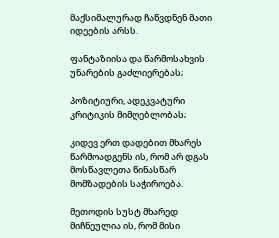მაქსიმალურად ჩაწვდნენ მათი იდეების არსს.

ფანტაზიისა და წარმოსახვის უნარების გაძლიერებას;

პოზიტიური, ადეკვატური კრიტიკის მიმღებლობას;

კიდევ ერთ დადებით მხარეს წარმოადგენს ის, რომ არ დგას მოსწავლეთა წინასწარ მომზადების საჭიროება.

მეთოდის სუსტ მხარედ მიჩნეულია ის, რომ მისი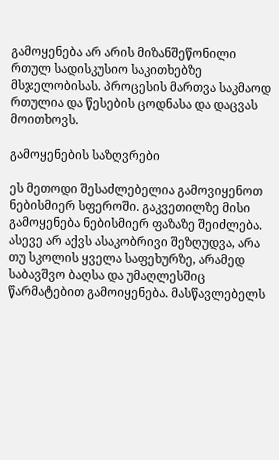გამოყენება არ არის მიზანშეწონილი რთულ სადისკუსიო საკითხებზე მსჯელობისას. პროცესის მართვა საკმაოდ რთულია და წესების ცოდნასა და დაცვას მოითხოვს.

გამოყენების საზღვრები

ეს მეთოდი შესაძლებელია გამოვიყენოთ ნებისმიერ სფეროში. გაკვეთილზე მისი გამოყენება ნებისმიერ ფაზაზე შეიძლება. ასევე არ აქვს ასაკობრივი შეზღუდვა, არა თუ სკოლის ყველა საფეხურზე, არამედ საბავშვო ბაღსა და უმაღლესშიც წარმატებით გამოიყენება. მასწავლებელს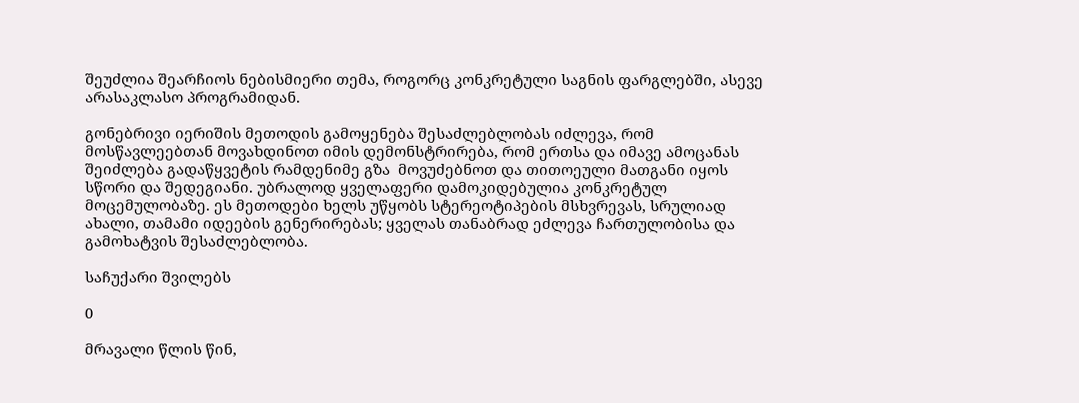შეუძლია შეარჩიოს ნებისმიერი თემა, როგორც კონკრეტული საგნის ფარგლებში, ასევე არასაკლასო პროგრამიდან.

გონებრივი იერიშის მეთოდის გამოყენება შესაძლებლობას იძლევა, რომ მოსწავლეებთან მოვახდინოთ იმის დემონსტრირება, რომ ერთსა და იმავე ამოცანას შეიძლება გადაწყვეტის რამდენიმე გზა  მოვუძებნოთ და თითოეული მათგანი იყოს სწორი და შედეგიანი. უბრალოდ ყველაფერი დამოკიდებულია კონკრეტულ მოცემულობაზე. ეს მეთოდები ხელს უწყობს სტერეოტიპების მსხვრევას, სრულიად ახალი, თამამი იდეების გენერირებას; ყველას თანაბრად ეძლევა ჩართულობისა და გამოხატვის შესაძლებლობა.

საჩუქარი შვილებს

0

მრავალი წლის წინ,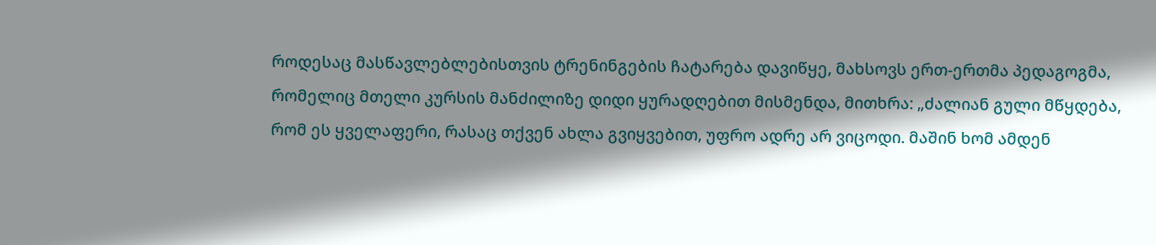როდესაც მასწავლებლებისთვის ტრენინგების ჩატარება დავიწყე, მახსოვს ერთ-ერთმა პედაგოგმა, რომელიც მთელი კურსის მანძილიზე დიდი ყურადღებით მისმენდა, მითხრა: „ძალიან გული მწყდება, რომ ეს ყველაფერი, რასაც თქვენ ახლა გვიყვებით, უფრო ადრე არ ვიცოდი. მაშინ ხომ ამდენ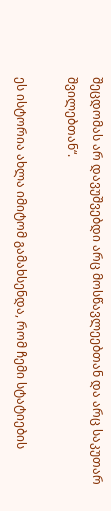შეცდომას არ დავუშვებდი არც მოსწავლეებთან და არც საკუთარ შვილებთან“.

ეს ისტორია ახლა იმიტომ გამახსენდა, რომ ჩემი სტატიების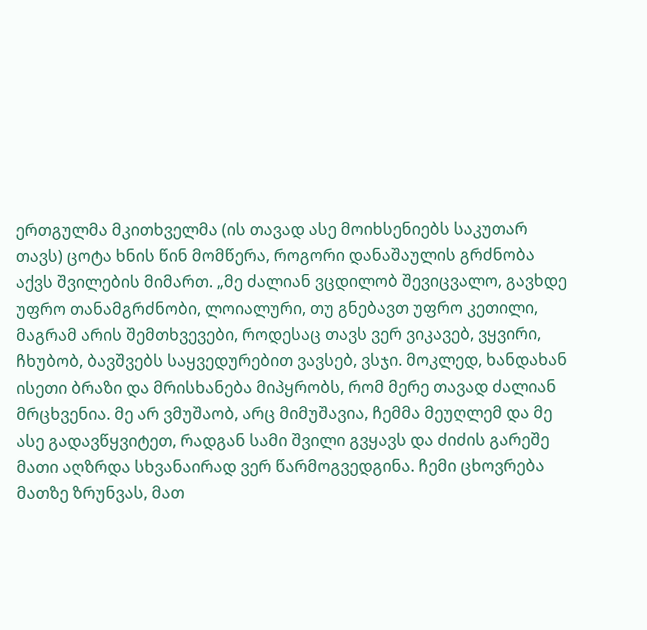ერთგულმა მკითხველმა (ის თავად ასე მოიხსენიებს საკუთარ თავს) ცოტა ხნის წინ მომწერა, როგორი დანაშაულის გრძნობა აქვს შვილების მიმართ. „მე ძალიან ვცდილობ შევიცვალო, გავხდე უფრო თანამგრძნობი, ლოიალური, თუ გნებავთ უფრო კეთილი, მაგრამ არის შემთხვევები, როდესაც თავს ვერ ვიკავებ, ვყვირი, ჩხუბობ, ბავშვებს საყვედურებით ვავსებ, ვსჯი. მოკლედ, ხანდახან ისეთი ბრაზი და მრისხანება მიპყრობს, რომ მერე თავად ძალიან მრცხვენია. მე არ ვმუშაობ, არც მიმუშავია, ჩემმა მეუღლემ და მე ასე გადავწყვიტეთ, რადგან სამი შვილი გვყავს და ძიძის გარეშე მათი აღზრდა სხვანაირად ვერ წარმოგვედგინა. ჩემი ცხოვრება მათზე ზრუნვას, მათ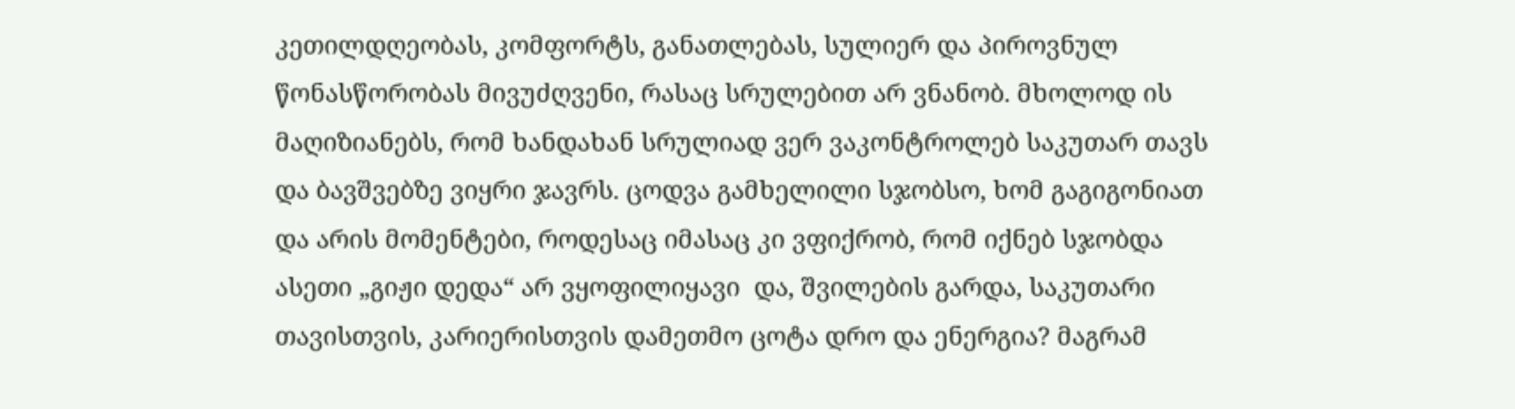კეთილდღეობას, კომფორტს, განათლებას, სულიერ და პიროვნულ წონასწორობას მივუძღვენი, რასაც სრულებით არ ვნანობ. მხოლოდ ის მაღიზიანებს, რომ ხანდახან სრულიად ვერ ვაკონტროლებ საკუთარ თავს და ბავშვებზე ვიყრი ჯავრს. ცოდვა გამხელილი სჯობსო, ხომ გაგიგონიათ და არის მომენტები, როდესაც იმასაც კი ვფიქრობ, რომ იქნებ სჯობდა ასეთი „გიჟი დედა“ არ ვყოფილიყავი  და, შვილების გარდა, საკუთარი თავისთვის, კარიერისთვის დამეთმო ცოტა დრო და ენერგია? მაგრამ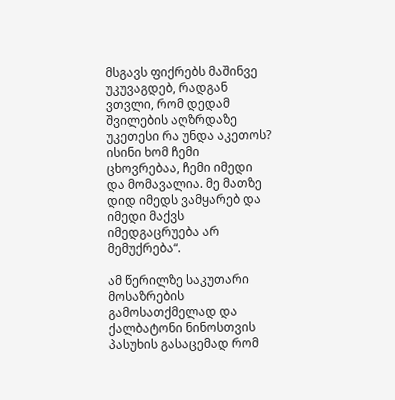მსგავს ფიქრებს მაშინვე უკუვაგდებ, რადგან ვთვლი, რომ დედამ შვილების აღზრდაზე უკეთესი რა უნდა აკეთოს? ისინი ხომ ჩემი ცხოვრებაა, ჩემი იმედი და მომავალია. მე მათზე დიდ იმედს ვამყარებ და იმედი მაქვს იმედგაცრუება არ მემუქრება“.

ამ წერილზე საკუთარი მოსაზრების გამოსათქმელად და ქალბატონი ნინოსთვის პასუხის გასაცემად რომ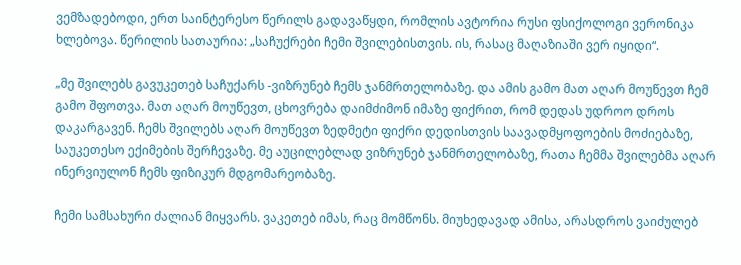ვემზადებოდი, ერთ საინტერესო წერილს გადავაწყდი, რომლის ავტორია რუსი ფსიქოლოგი ვერონიკა ხლებოვა. წერილის სათაურია: „საჩუქრები ჩემი შვილებისთვის. ის, რასაც მაღაზიაში ვერ იყიდი“.

„მე შვილებს გავუკეთებ საჩუქარს -ვიზრუნებ ჩემს ჯანმრთელობაზე. და ამის გამო მათ აღარ მოუწევთ ჩემ გამო შფოთვა. მათ აღარ მოუწევთ, ცხოვრება დაიმძიმონ იმაზე ფიქრით, რომ დედას უდროო დროს დაკარგავენ. ჩემს შვილებს აღარ მოუწევთ ზედმეტი ფიქრი დედისთვის საავადმყოფოების მოძიებაზე, საუკეთესო ექიმების შერჩევაზე. მე აუცილებლად ვიზრუნებ ჯანმრთელობაზე, რათა ჩემმა შვილებმა აღარ ინერვიულონ ჩემს ფიზიკურ მდგომარეობაზე.

ჩემი სამსახური ძალიან მიყვარს. ვაკეთებ იმას, რაც მომწონს. მიუხედავად ამისა, არასდროს ვაიძულებ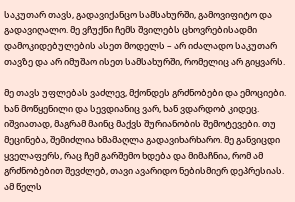საკუთარ თავს, გადავიქანცო სამსახურში, გამოვიფიტო და გადავიღალო. მე ვჩუქნი ჩემს შვილებს ცხოვრებისადმი დამოკიდებულების ასეთ მოდელს – არ იძალადო საკუთარ თავზე და არ იმუშაო ისეთ სამსახურში, რომელიც არ გიყვარს.

მე თავს უფლებას ვაძლევ, მქონდეს გრძნობები და ემოციები. ხან მოწყენილი და სევდიანიც ვარ, ხან ვდარდობ კიდეც. იშვიათად, მაგრამ მაინც მაქვს შურიანობის შემოტევები. თუ მეცინება, შემიძლია ხმამაღლა გადავიხარხარო. მე განვიცდი ყველაფერს, რაც ჩემ გარშემო ხდება და მიმაჩნია, რომ ამ გრძნობებით შევძლებ, თავი ავარიდო ნებისმიერ დეპრესიას. ამ წელს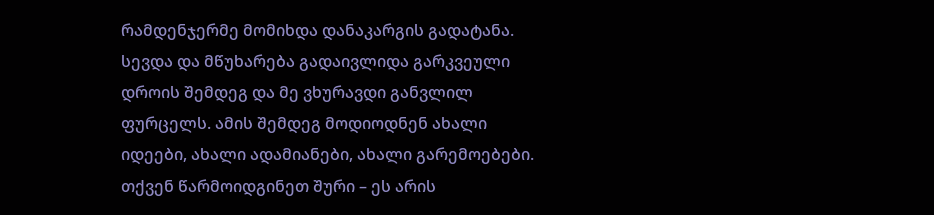რამდენჯერმე მომიხდა დანაკარგის გადატანა. სევდა და მწუხარება გადაივლიდა გარკვეული დროის შემდეგ და მე ვხურავდი განვლილ ფურცელს. ამის შემდეგ მოდიოდნენ ახალი იდეები, ახალი ადამიანები, ახალი გარემოებები. თქვენ წარმოიდგინეთ შური – ეს არის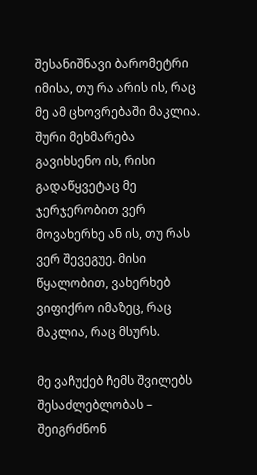შესანიშნავი ბარომეტრი იმისა, თუ რა არის ის, რაც მე ამ ცხოვრებაში მაკლია. შური მეხმარება გავიხსენო ის, რისი გადაწყვეტაც მე ჯერჯერობით ვერ მოვახერხე ან ის, თუ რას ვერ შევეგუე. მისი წყალობით, ვახერხებ ვიფიქრო იმაზეც, რაც მაკლია, რაც მსურს.

მე ვაჩუქებ ჩემს შვილებს შესაძლებლობას – შეიგრძნონ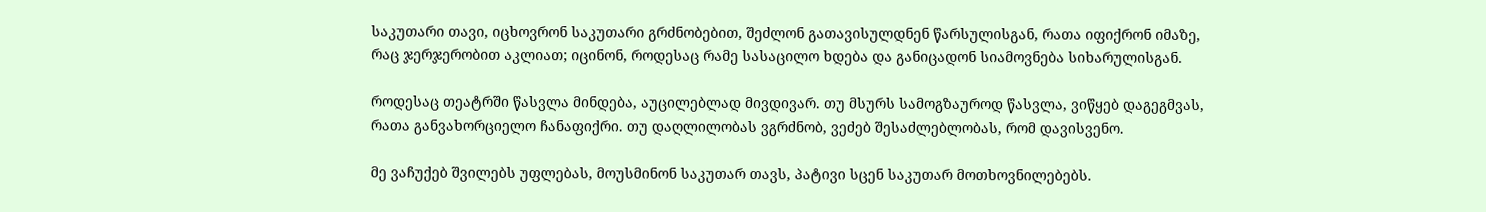საკუთარი თავი, იცხოვრონ საკუთარი გრძნობებით, შეძლონ გათავისულდნენ წარსულისგან, რათა იფიქრონ იმაზე, რაც ჯერჯერობით აკლიათ; იცინონ, როდესაც რამე სასაცილო ხდება და განიცადონ სიამოვნება სიხარულისგან.

როდესაც თეატრში წასვლა მინდება, აუცილებლად მივდივარ. თუ მსურს სამოგზაუროდ წასვლა, ვიწყებ დაგეგმვას, რათა განვახორციელო ჩანაფიქრი. თუ დაღლილობას ვგრძნობ, ვეძებ შესაძლებლობას, რომ დავისვენო.

მე ვაჩუქებ შვილებს უფლებას, მოუსმინონ საკუთარ თავს, პატივი სცენ საკუთარ მოთხოვნილებებს.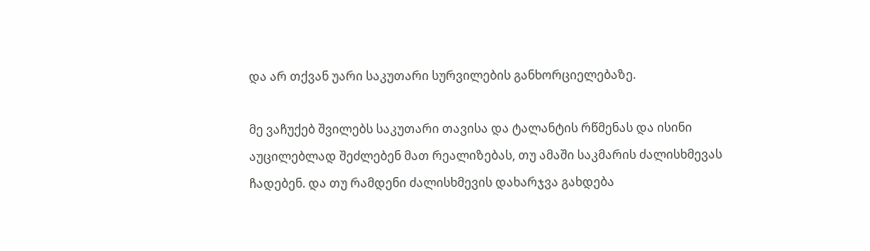და არ თქვან უარი საკუთარი სურვილების განხორციელებაზე.

მე ვაჩუქებ შვილებს საკუთარი თავისა და ტალანტის რწმენას და ისინი აუცილებლად შეძლებენ მათ რეალიზებას, თუ ამაში საკმარის ძალისხმევას ჩადებენ. და თუ რამდენი ძალისხმევის დახარჯვა გახდება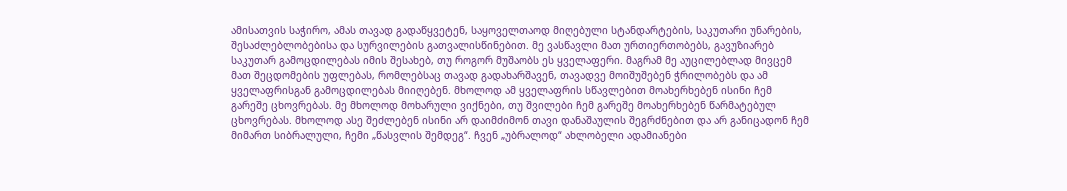ამისათვის საჭირო, ამას თავად გადაწყვეტენ, საყოველთაოდ მიღებული სტანდარტების, საკუთარი უნარების, შესაძლებლობებისა და სურვილების გათვალისწინებით. მე ვასწავლი მათ ურთიერთობებს, გავუზიარებ საკუთარ გამოცდილებას იმის შესახებ, თუ როგორ მუშაობს ეს ყველაფერი. მაგრამ მე აუცილებლად მივცემ მათ შეცდომების უფლებას, რომლებსაც თავად გადახარშავენ, თავადვე მოიშუშებენ ჭრილობებს და ამ ყველაფრისგან გამოცდილებას მიიღებენ. მხოლოდ ამ ყველაფრის სწავლებით მოახერხებენ ისინი ჩემ გარეშე ცხოვრებას. მე მხოლოდ მოხარული ვიქნები, თუ შვილები ჩემ გარეშე მოახერხებენ წარმატებულ ცხოვრებას. მხოლოდ ასე შეძლებენ ისინი არ დაიმძიმონ თავი დანაშაულის შეგრძნებით და არ განიცადონ ჩემ მიმართ სიბრალული, ჩემი „წასვლის შემდეგ“. ჩვენ „უბრალოდ“ ახლობელი ადამიანები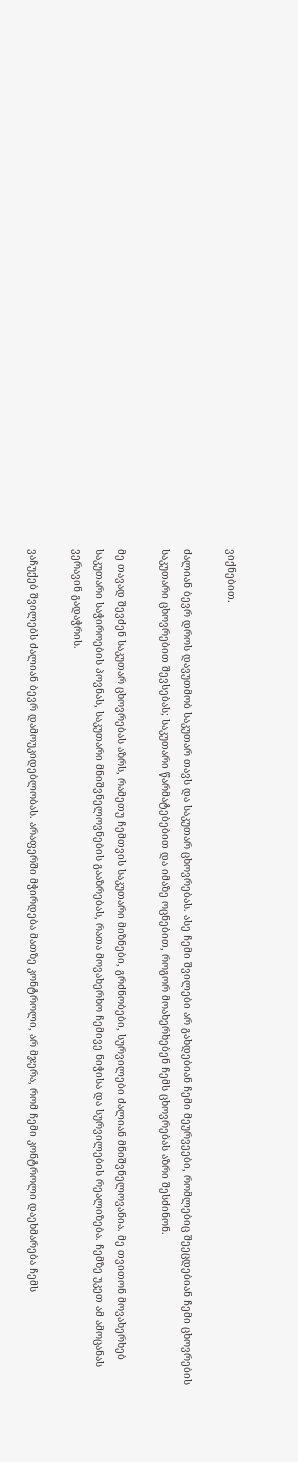ვიქნებით.

ძალიან ბევრ დროს დავუთმობ საკუთარ თავს და საკუთარ ცხოვრებას. ასე ჩემი შვილები არ გახდებიან ჩემი მეურვეები, რომლებიც შეეცდებიან ჩემი ცხოვრების საკუთარი ცხოვრებით შევსებას; საკუთარი წარმატებებით და იმაზე ოცნებით, როგორ მოახერხებენ ჩემს ცხოვრებას აზრი შესძინონ.

მე თავად შევძენ საკუთარ ცხოვრებას აზრს, რამეთუ ჩემთვის საკუთარი მიზნები, გრძნობები, სურვილები ძალიან მნიშვნელოვანია. მე თვითონ მოვახერხებ საკუთარი საჭიროების პოვნას, საკუთარი მნიშვნელოვნების გააზრებას, რათა მოვახერხო ჩემივე ნიჭისა და სურვილების რეალიზება. ჩემზე უკეთ ამ ამოცანას ვერავინ გადაჭრის.

ვაჩუქებ შვილებს ძალიან ბევრ დამოუკიდებლობას. არაფერში მჭირდება მათზე კონტროლი, არ მჯერა, რომ ჩემი კონტროლი დაეხმარება ჩემს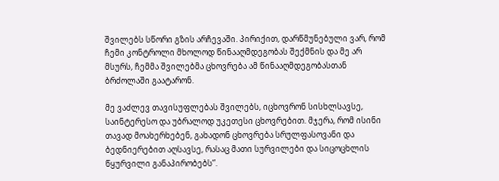შვილებს სწორი გზის არჩევაში. პირიქით, დარწმუნებული ვარ, რომ ჩემი კონტროლი მხოლოდ წინააღმდეგობას შექმნის და მე არ მსურს, ჩემმა შვილებმა ცხოვრება ამ წინააღმდეგობასთან ბრძოლაში გაატარონ.

მე ვაძლევ თავისუფლებას შვილებს, იცხოვრონ სისხლსავსე, საინტერესო და უბრალოდ უკეთესი ცხოვრებით. მჯერა, რომ ისინი თავად მოახერხებენ, გახადონ ცხოვრება სრულფასოვანი და ბედნიერებით აღსავსე, რასაც მათი სურვილები და სიცოცხლის წყურვილი განაპირობებს“.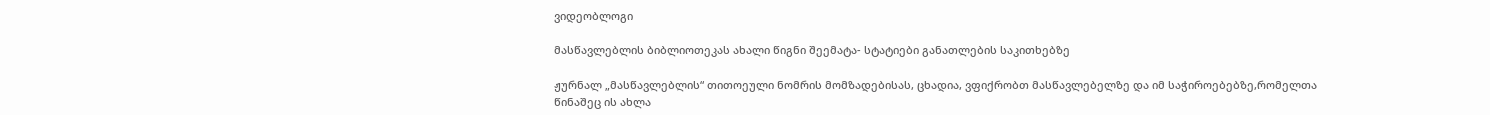ვიდეობლოგი

მასწავლებლის ბიბლიოთეკას ახალი წიგნი შეემატა- სტატიები განათლების საკითხებზე

ჟურნალ „მასწავლებლის“ თითოეული ნომრის მომზადებისას, ცხადია, ვფიქრობთ მასწავლებელზე და იმ საჭიროებებზე,რომელთა წინაშეც ის ახლა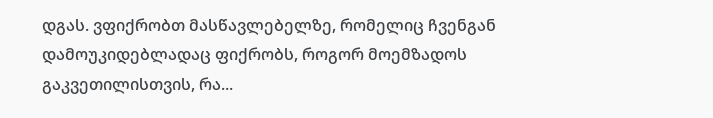დგას. ვფიქრობთ მასწავლებელზე, რომელიც ჩვენგან დამოუკიდებლადაც ფიქრობს, როგორ მოემზადოს გაკვეთილისთვის, რა...